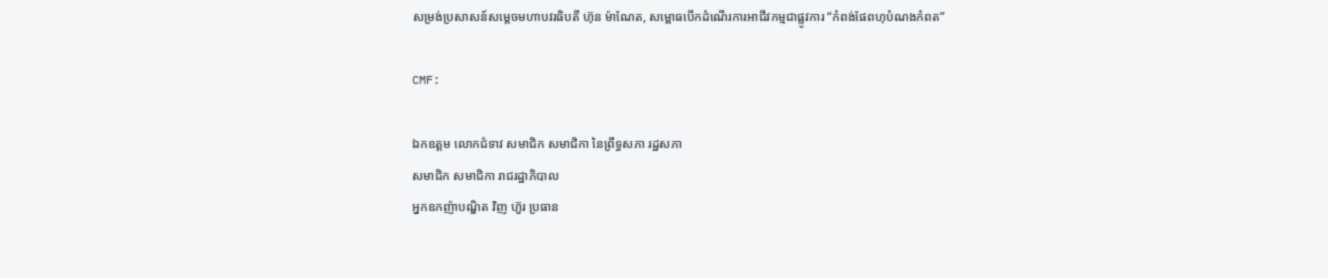សម្រង់ប្រសាសន៍សម្តេចមហាបវរធិបតី ហ៊ុន ម៉ាណែត, សម្ពោធបើកដំណើរការអាជីវកម្មជាផ្លូវការ “កំពង់ផែពហុបំណងកំពត”

CMF:

ឯកឧត្តម លោកជំទាវ សមាជិក សមាជិកា នៃព្រឹទ្ធសភា រដ្ឋសភា
សមាជិក សមាជិកា រាជរដ្ឋាភិបាល
អ្នកឧកញ៉ាបណ្ឌិត វិញ ហ៊ួរ ប្រធាន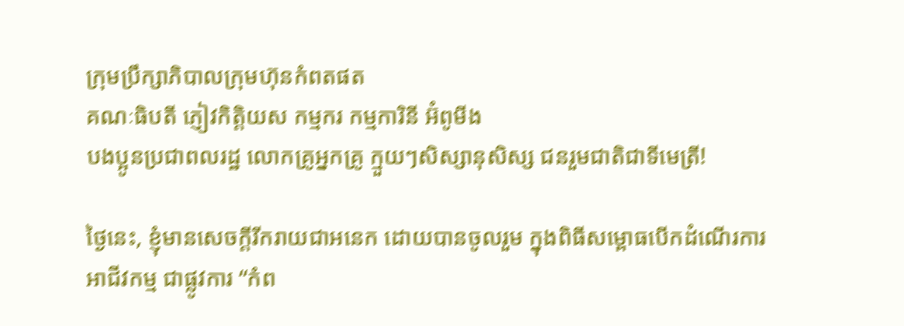ក្រុមប្រឹក្សាភិបាលក្រុមហ៊ុនកំពតផត
គណៈធិបតី ភ្ញៀវកិត្តិយស កម្មករ កម្មការិនី អ៊ំពូមីង
បងប្អូនប្រជាពលរដ្ឋ លោកគ្រូអ្នកគ្រូ ក្មួយៗសិស្សានុសិស្ស ជនរួមជាតិជាទីមេត្រី!

ថ្ងៃនេះ, ខ្ញុំមានសេចក្ដីរីករាយជាអនេក ដោយបានចូលរួម ក្នុងពិធីសម្ពោធបើកដំណើរការ អាជីវកម្ម ជាផ្លូវការ “កំព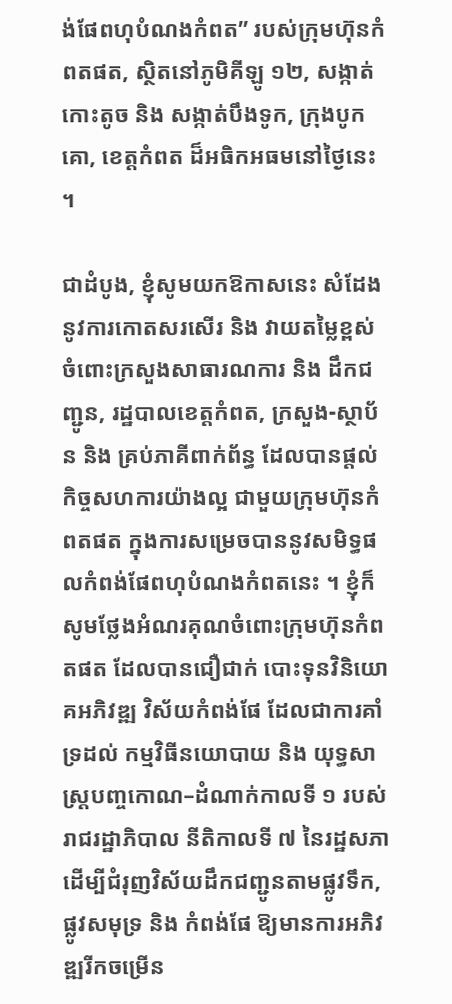ង់ផែពហុបំណងកំពត” របស់ក្រុមហ៊ុនកំពតផត, ស្ថិតនៅភូមិគីឡូ ១២, សង្កាត់កោះតូច និង សង្កាត់បឹងទូក, ក្រុងបូកគោ, ខេត្តកំពត ដ៏អធិកអធមនៅថ្ងៃនេះ ។

ជាដំបូង, ខ្ញុំសូមយកឱកាសនេះ សំដែងនូវការកោតសរសើរ និង វាយតម្លៃខ្ពស់ ចំពោះក្រសួងសាធារណការ និង ដឹកជញ្ជូន, រដ្ឋបាលខេត្តកំពត, ក្រសួង-ស្ថាប័ន និង គ្រប់ភាគីពាក់ព័ន្ធ ដែលបានផ្ដល់កិច្ចសហការយ៉ាងល្អ ជាមួយក្រុមហ៊ុនកំពតផត ក្នុងការសម្រេចបាននូវសមិទ្ធផលកំពង់ផែពហុបំណងកំពតនេះ ។ ខ្ញុំក៏សូមថ្លែងអំណរគុណចំពោះក្រុមហ៊ុនកំពតផត ដែលបានជឿជាក់ បោះទុនវិនិយោគអភិវឌ្ឍ វិស័យកំពង់ផែ ដែលជាការគាំទ្រដល់ កម្មវិធីនយោបាយ និង យុទ្ធសាស្ត្របញ្ចកោណ–ដំណាក់កាលទី ១ របស់រាជរដ្ឋាភិបាល នីតិកាលទី ៧ នៃរដ្ឋសភា ដើម្បីជំរុញវិស័យដឹកជញ្ជូនតាមផ្លូវទឹក, ផ្លូវសមុទ្រ និង កំពង់ផែ ឱ្យមានការអភិវឌ្ឍរីកចម្រើន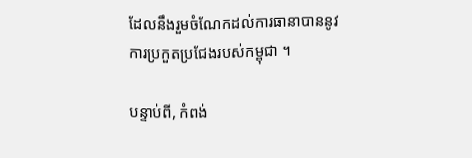ដែលនឹងរួមចំណែកដល់ការធានាបាននូវការប្រកួតប្រជែងរបស់កម្ពុជា ។

បន្ទាប់ពី, កំពង់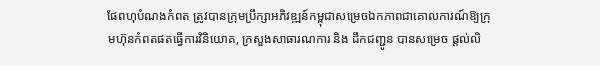ផែពហុបំណងកំពត ត្រូវបានក្រុមប្រឹក្សាអភិវឌ្ឍន៍កម្ពុជាសម្រេចឯកភាពជាគោលការណ៍ឱ្យក្រុមហ៊ុនកំពតផតធ្វើការវិនិយោគ, ក្រសួងសាធារណការ និង ដឹកជញ្ជូន បានសម្រេច ផ្តល់លិ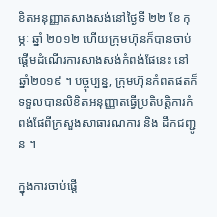ខិតអនុញ្ញាតសាងសង់នៅថ្ងៃទី ២២ ខែ កុម្ភៈ ឆ្នាំ ២០១២ ហើយក្រុមហ៊ុនក៏បានចាប់ផ្ដើមដំណើរការសាងសង់កំពង់ផែនេះ នៅឆ្នាំ២០១៩ ។ បច្ចុប្បន្ន, ក្រុមហ៊ុនកំពតផតក៏ទទួលបានលិខិតអនុញ្ញាតធ្វើប្រតិបត្តិការកំពង់ផែពីក្រសួងសាធារណការ និង ដឹកជញ្ជូន ។

ក្នុងការចាប់ផ្តើ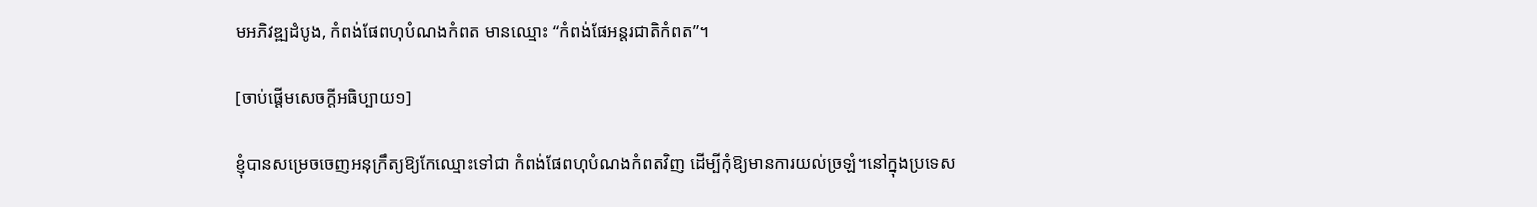មអភិវឌ្ឍដំបូង, កំពង់ផែពហុបំណងកំពត មានឈ្មោះ “កំពង់ផែអន្តរជាតិកំពត”។

[ចាប់ផ្ដើមសេចក្ដីអធិប្បាយ១]

ខ្ញុំបានសម្រេចចេញអនុក្រឹត្យឱ្យកែឈ្មោះទៅជា កំពង់ផែពហុបំណងកំពតវិញ ដើម្បីកុំឱ្យមានការយល់ច្រឡំ។នៅក្នុងប្រទេស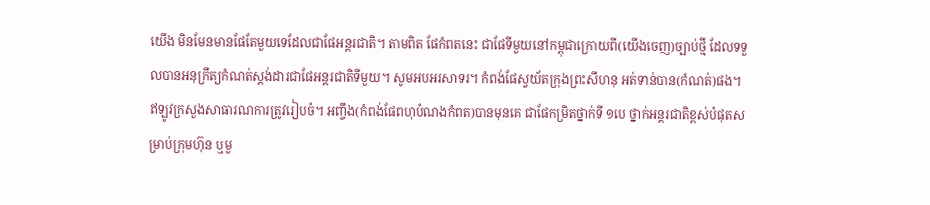យើង មិនមែនមានផែតែមួយទេដែលជាផែអន្តរជាតិ។ តាមពិត ផែកំពតនេះ ជាផែទីមួយនៅកម្ពុជាក្រោយពី(យើងចេញ)ច្បាប់ថ្មី ដែលទទួលបានអនុក្រឹត្យកំណត់ស្តង់ដារជាផែអន្តរជាតិទីមួយ។ សូមអបអរសាទរ។ កំពង់ផែស្វយ័តក្រុងព្រះសីហនុ អត់ទាន់បាន(កំណត់)ផង។ ឥឡូវក្រសួងសាធារណការត្រូវរៀបចំ។ អញ្ចឹង(កំពង់ផែពហុបំណងកំពត)បានមុនគេ ជាផែកម្រិតថ្នាក់ទី ១បេ ថ្នាក់អន្តរជាតិខ្ពស់បំផុតសម្រាប់ក្រុមហ៊ុន ឬមួ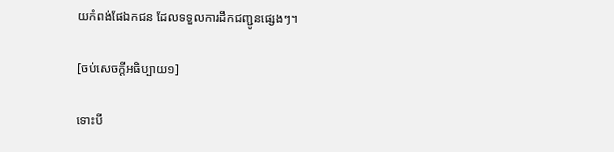យកំពង់ផែឯកជន ដែលទទួលការដឹកជញ្ជូនផ្សេងៗ។

[ចប់សេចក្ដីអធិប្បាយ១]

ទោះបី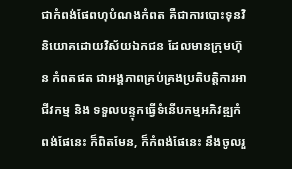ជាកំពង់ផែពហុបំណងកំពត គឺជាការបោះទុនវិនិយោគដោយវិស័យឯកជន ដែលមានក្រុមហ៊ុន កំពតផត ជាអង្គភាពគ្រប់គ្រងប្រតិបត្តិការអាជីវកម្ម និង ទទួលបន្ទុកធ្វើទំនើបកម្មអភិវឌ្ឍកំពង់ផែនេះ ក៏ពិតមែន, ក៏កំពង់ផែនេះ នឹងចូលរួ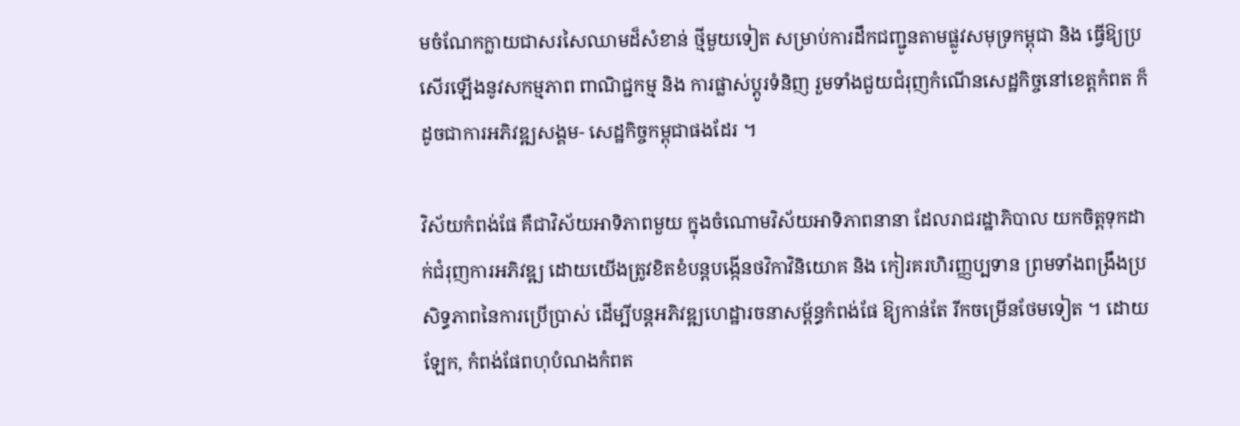មចំណែកក្លាយជាសរសៃឈាមដ៏សំខាន់ ថ្មីមួយទៀត សម្រាប់ការដឹកជញ្ជូនតាមផ្លូវសមុទ្រកម្ពុជា និង ធ្វើឱ្យប្រសើរឡើងនូវសកម្មភាព ពាណិជ្ជកម្ម និង ការផ្លាស់ប្តូរទំនិញ រួមទាំងជួយជំរុញកំណើនសេដ្ឋកិច្ចនៅខេត្តកំពត ក៏ដូចជាការអភិវឌ្ឍសង្គម- សេដ្ឋកិច្ចកម្ពុជាផងដែរ ។

វិស័យកំពង់ផែ គឺជាវិស័យអាទិភាពមួយ ក្នុងចំណោមវិស័យអាទិភាពនានា ដែលរាជរដ្ឋាភិបាល យកចិត្តទុកដាក់ជំរុញការអភិវឌ្ឍ ដោយយើងត្រូវខិតខំបន្តបង្កើនថវិកាវិនិយោគ និង កៀរគរហិរញ្ញប្បទាន ព្រមទាំងពង្រឹងប្រសិទ្ធភាពនៃការប្រើប្រាស់ ដើម្បីបន្តអភិវឌ្ឍហេដ្ឋារចនាសម្ព័ន្ធកំពង់ផែ ឱ្យកាន់តែ រីកចម្រើនថែមទៀត ។ ដោយឡែក, កំពង់ផែពហុបំណងកំពត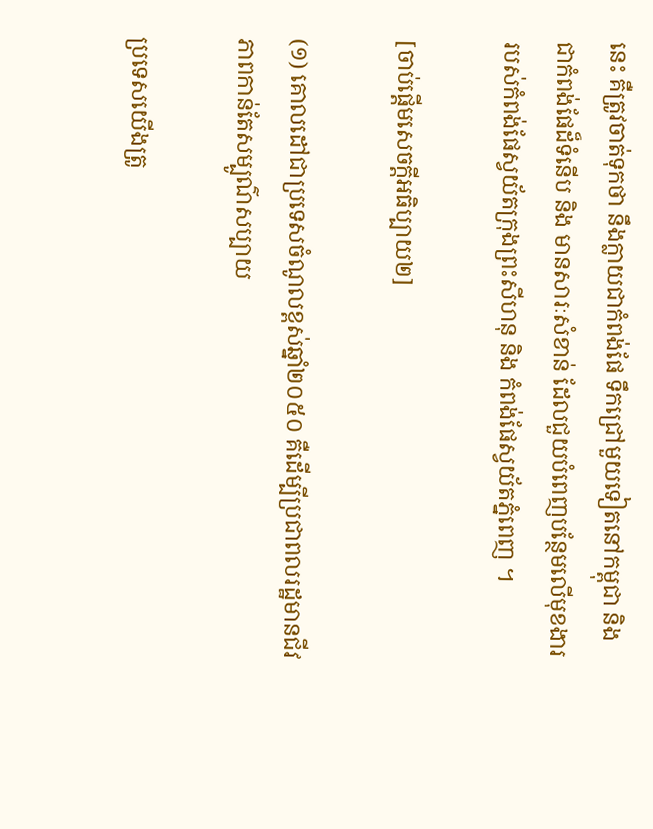នេះ គឺត្រូវចាត់ទុកថា នឹងក្លាយជាកំពង់ផែ ទឹកជ្រៅមួយទៀតនៅកម្ពុជា និង ជាកំពង់ផែដ៏ទំនើប និង មានសារៈសំខាន់ ដែលជួយបំពេញបន្ថែមលើមុខងាររបស់កំពង់ផែស្វយ័តក្រុងព្រះសីហនុ និង កំពង់ផែស្វយ័តភ្នំពេញ ។

[ចាប់ផ្ដើមសេចក្ដីអធិប្បាយ២]

(១) គោលដៅជាប្រទេសចំណូលខ្ពស់ឆ្នាំ២០៥០ គឺដើម្បីប្រជាពលរដ្ឋមានជីវភាពកាន់តែសម្បូណ៌សប្បាយ

ប្រទេសយើងត្រូ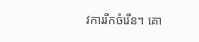វការរីកចំរើន។ គោ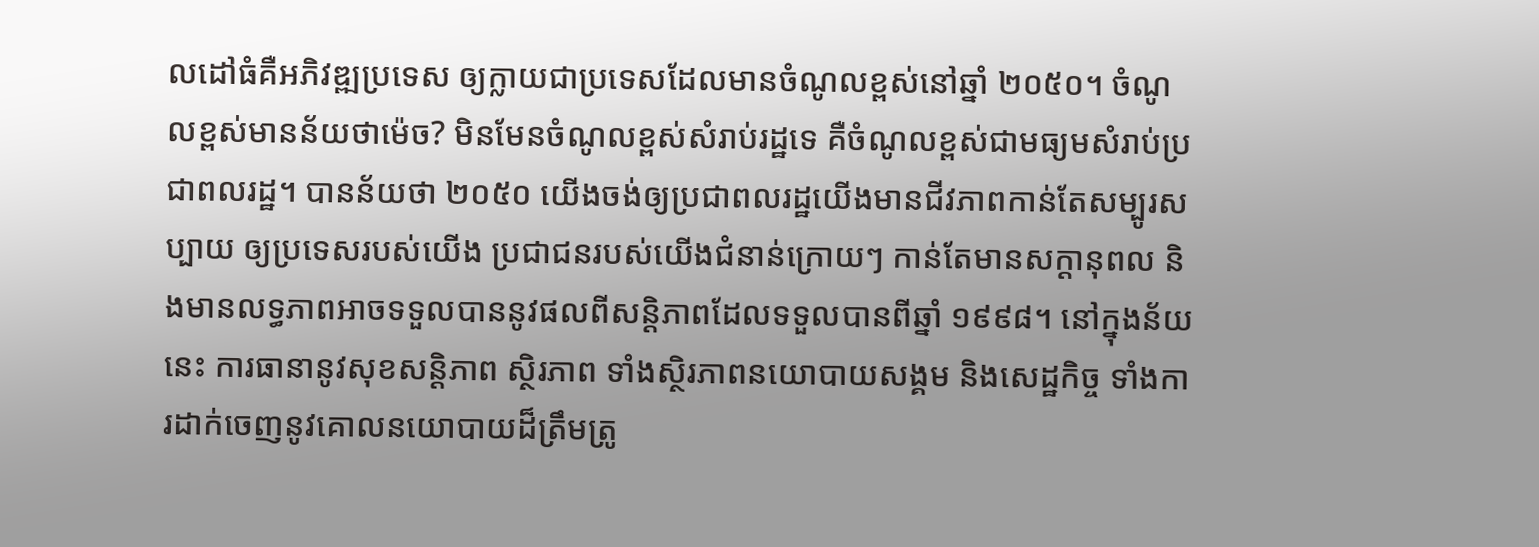លដៅធំគឺអភិវឌ្ឍប្រទេស ឲ្យក្លាយជាប្រទេសដែលមានចំណូលខ្ពស់នៅឆ្នាំ ២០៥០។ ចំណូលខ្ពស់មានន័យថាម៉េច? មិនមែនចំណូលខ្ពស់សំរាប់រដ្ឋទេ គឺចំណូលខ្ពស់ជាមធ្យមសំរាប់ប្រជាពលរដ្ឋ។ បានន័យថា ២០៥០ យើងចង់ឲ្យប្រជាពលរដ្ឋយើងមានជីវភាពកាន់តែសម្បូរសប្បាយ ឲ្យប្រទេសរបស់យើង ប្រជាជនរបស់យើងជំនាន់ក្រោយៗ កាន់តែមានសក្ដានុពល និងមានលទ្ធភាពអាចទទួលបាននូវផលពីសន្ដិភាពដែលទទួលបានពីឆ្នាំ ១៩៩៨។ នៅក្នុងន័យនេះ ការធានានូវសុខសន្ដិភាព ស្ថិរភាព ទាំងស្ថិរភាពនយោបាយសង្គម និងសេដ្ឋកិច្ច ទាំងការដាក់ចេញនូវគោលនយោបាយដ៏ត្រឹមត្រូ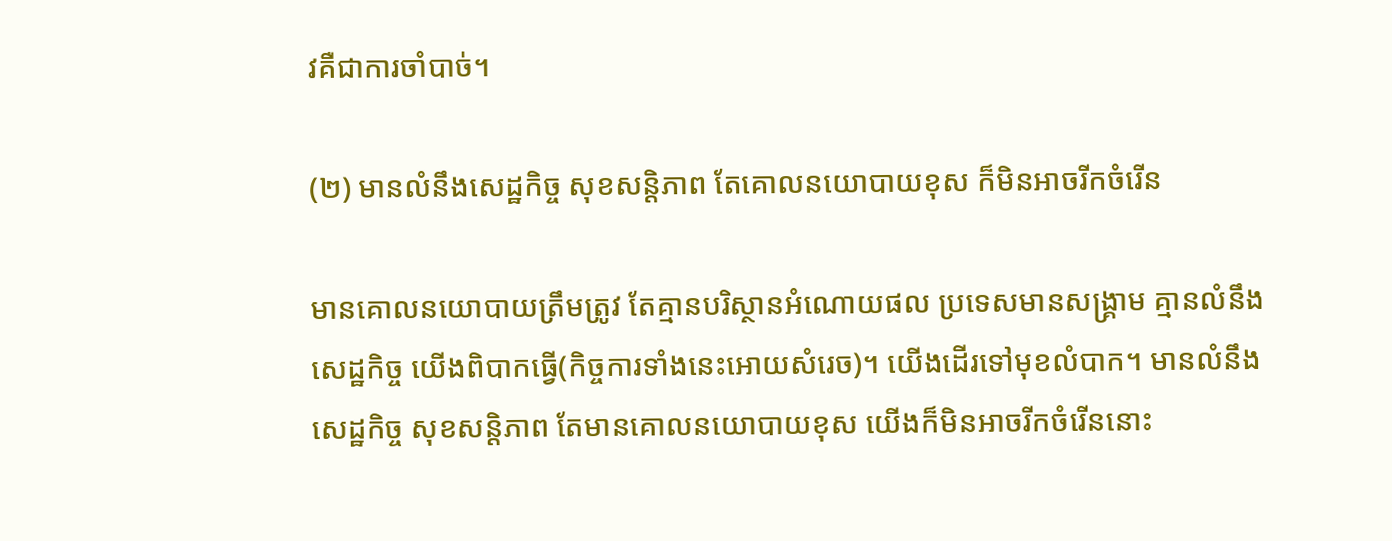វគឺជាការចាំបាច់។

(២) មានលំនឹងសេដ្ឋកិច្ច សុខសន្ដិភាព តែគោលនយោបាយខុស ក៏មិនអាចរីកចំរើន

មានគោលនយោបាយត្រឹមត្រូវ តែគ្មានបរិស្ថានអំណោយផល ប្រទេសមានសង្គ្រាម គ្មានលំនឹងសេដ្ឋកិច្ច យើងពិបាកធ្វើ(កិច្ចការទាំងនេះអោយសំរេច)។ យើងដើរទៅមុខលំបាក។ មានលំនឹងសេដ្ឋកិច្ច សុខសន្ដិភាព តែមានគោលនយោបាយខុស យើងក៏មិនអាចរីកចំរើននោះ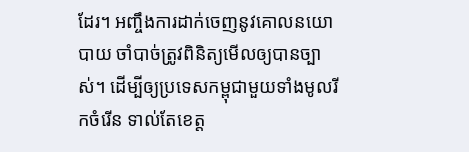ដែរ។ អញ្ចឹងការដាក់ចេញនូវគោលនយោបាយ ចាំបាច់ត្រូវពិនិត្យមើលឲ្យបានច្បាស់។ ដើម្បីឲ្យប្រទេសកម្ពុជាមួយទាំងមូលរីកចំរើន ទាល់តែខេត្ត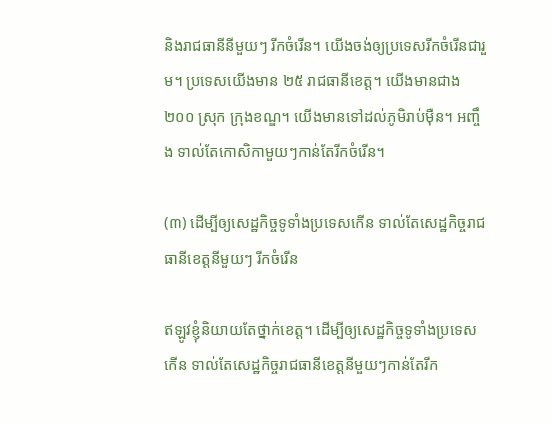និងរាជធានីនីមួយៗ រីកចំរើន។ យើងចង់ឲ្យប្រទេសរីកចំរើនជារួម។ ប្រទេសយើងមាន ២៥ រាជធានីខេត្ត។ យើងមានជាង ២០០ ស្រុក ក្រុងខណ្ឌ។ យើងមានទៅដល់ភូមិរាប់ម៉ឺន។ អញ្ចឹង ទាល់តែកោសិកាមួយៗកាន់តែរីកចំរើន។

(៣) ដើម្បីឲ្យសេដ្ឋកិច្ចទូទាំងប្រទេសកើន ទាល់តែសេដ្ឋកិច្ចរាជធានីខេត្តនីមួយៗ រីកចំរើន

ឥឡូវខ្ញុំនិយាយតែថ្នាក់ខេត្ត។ ដើម្បីឲ្យសេដ្ឋកិច្ចទូទាំងប្រទេសកើន ទាល់តែសេដ្ឋកិច្ចរាជធានីខេត្តនីមួយៗកាន់តែរីក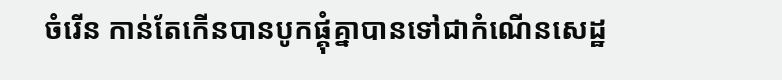ចំរើន កាន់តែកើនបានបូកផ្គុំគ្នាបានទៅជាកំណើនសេដ្ឋ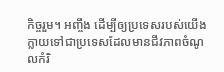កិច្ចរួម។ អញ្ចឹង ដើម្បីឲ្យប្រទេសរបស់យើងក្លាយទៅជាប្រទេសដែលមានជីវភាពចំណូលកំរិ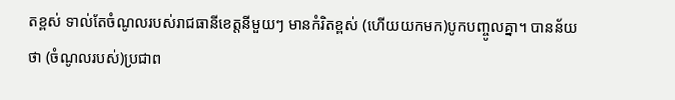តខ្ពស់ ទាល់តែចំណូលរបស់រាជធានីខេត្តនីមួយៗ មានកំរិតខ្ពស់ (ហើយយកមក)បូកបញ្ចូលគ្នា។ បានន័យថា (ចំណូលរបស់)ប្រជាព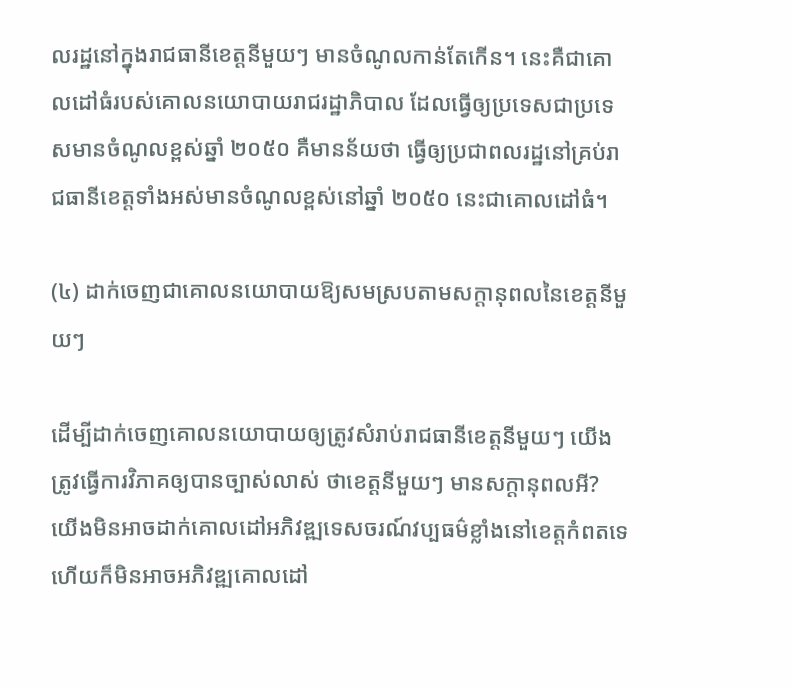លរដ្ឋនៅក្នុងរាជធានីខេត្តនីមួយៗ មានចំណូលកាន់តែកើន។ នេះគឺជាគោលដៅធំរបស់គោលនយោបាយរាជរដ្ឋាភិបាល ដែលធ្វើឲ្យប្រទេសជាប្រទេសមានចំណូលខ្ពស់ឆ្នាំ ២០៥០ គឺមានន័យថា ធ្វើឲ្យប្រជាពលរដ្ឋនៅគ្រប់រាជធានីខេត្តទាំងអស់មានចំណូលខ្ពស់នៅឆ្នាំ ២០៥០ នេះជាគោលដៅធំ។

(៤) ដាក់ចេញជាគោលនយោបាយឱ្យសមស្របតាមសក្តានុពលនៃខេត្តនីមួយៗ

ដើម្បីដាក់ចេញគោលនយោបាយឲ្យត្រូវសំរាប់រាជធានីខេត្ដនីមួយៗ យើងត្រូវធ្វើការវិភាគឲ្យបានច្បាស់លាស់ ថាខេត្តនីមួយៗ មានសក្ដានុពលអី? យើងមិនអាចដាក់គោលដៅអភិវឌ្ឍទេសចរណ៍វប្បធម៌ខ្លាំងនៅខេត្តកំពតទេ ហើយក៏មិនអាចអភិវឌ្ឍគោលដៅ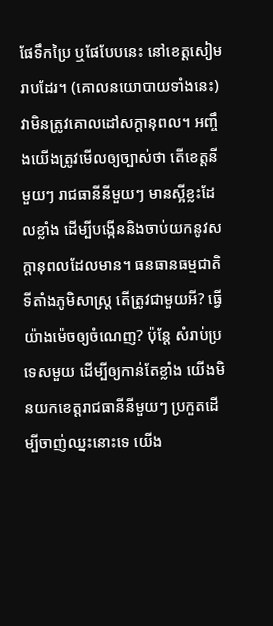ផែទឹកប្រៃ ឬផែបែបនេះ នៅខេត្ដសៀមរាបដែរ។ (គោលនយោបាយទាំងនេះ)វាមិនត្រូវគោលដៅសក្ដានុពល។ អញ្ចឹងយើងត្រូវមើលឲ្យច្បាស់ថា តើខេត្តនីមួយៗ រាជធានីនីមួយៗ មានស្អីខ្លះដែលខ្លាំង ដើម្បីបង្កើននិងចាប់យកនូវសក្ដានុពលដែលមាន។ ធនធានធម្មជាតិ ទីតាំងភូមិសាស្ដ្រ តើត្រូវជាមួយអី? ធ្វើយ៉ាងម៉េចឲ្យចំណេញ? ប៉ុន្ដែ សំរាប់ប្រទេសមួយ ដើម្បីឲ្យកាន់តែខ្លាំង យើងមិនយកខេត្តរាជធានីនីមួយៗ ប្រកួតដើម្បីចាញ់ឈ្នះនោះទេ យើង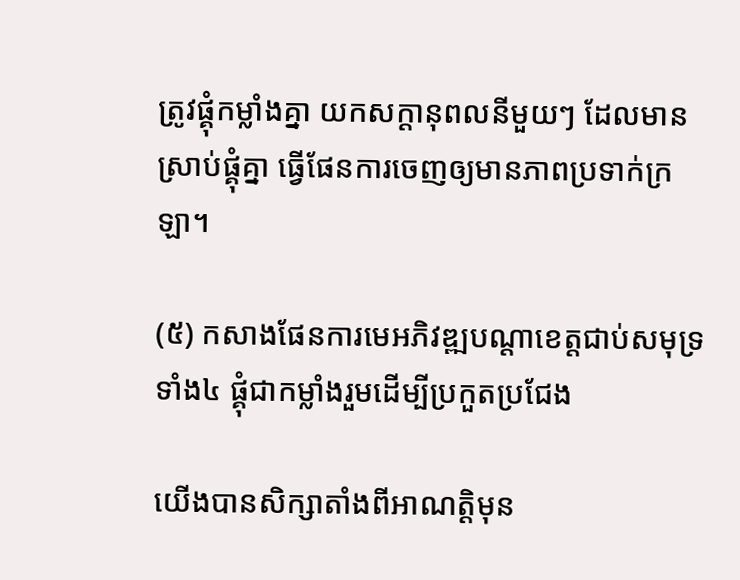ត្រូវផ្គុំកម្លាំងគ្នា យកសក្ដានុពលនីមួយៗ ដែលមានស្រាប់ផ្គុំគ្នា ធ្វើផែនការចេញឲ្យមានភាពប្រទាក់ក្រឡា។

(៥) កសាងផែនការមេអភិវឌ្ឍបណ្តាខេត្តជាប់សមុទ្រទាំង៤ ផ្គុំជាកម្លាំងរួមដើម្បីប្រកួតប្រជែង

យើងបានសិក្សាតាំងពីអាណត្ដិមុន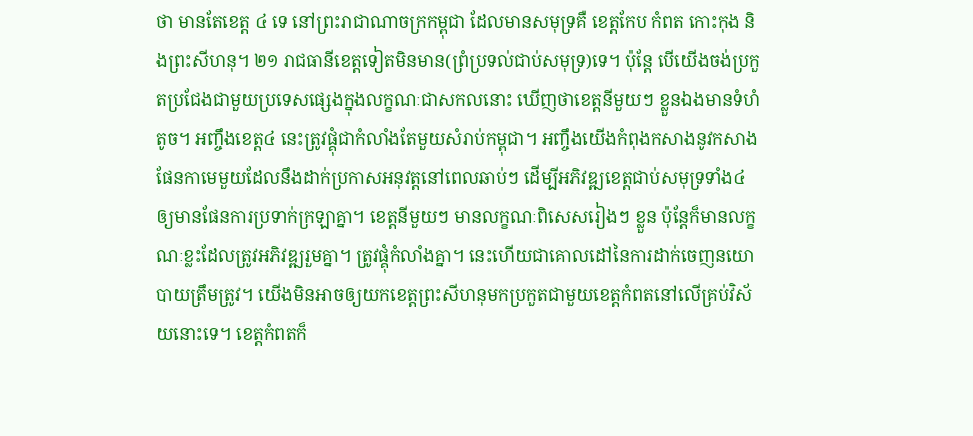ថា មានតែខេត្ត ៤ ទេ នៅព្រះរាជាណាចក្រកម្ពុជា ដែលមានសមុទ្រគឺ ខេត្តកែប កំពត កោះកុង និងព្រះសីហនុ។ ២១ រាជធានីខេត្តទៀតមិនមាន(ព្រំប្រទល់ជាប់សមុទ្រ)ទេ។ ប៉ុន្ដែ បើយើងចង់ប្រកួតប្រជែងជាមួយប្រទេសផ្សេងក្នុងលក្ខណៈជាសកលនោះ ឃើញថាខេត្តនីមួយៗ ខ្លួនឯងមានទំហំតូច។ អញ្ចឹងខេត្ត៤ នេះត្រូវផ្គុំជាកំលាំងតែមួយសំរាប់កម្ពុជា។ អញ្ចឹងយើងកំពុងកសាងនូវកសាងផែនកាមេមួយដែលនឹងដាក់ប្រកាសអនុវត្ដនៅពេលឆាប់ៗ ដើម្បីអភិវឌ្ឍខេត្តជាប់សមុទ្រទាំង៤ ឲ្យមានផែនការប្រទាក់ក្រឡាគ្នា។ ខេត្តនីមួយៗ មានលក្ខណៈពិសេសរៀងៗ ខ្លួន ប៉ុន្ដែក៏មានលក្ខណៈខ្លះដែលត្រូវអភិវឌ្ឍរួមគ្នា។ ត្រូវផ្គុំកំលាំងគ្នា។ នេះហើយជាគោលដៅនៃការដាក់ចេញនយោបាយត្រឹមត្រូវ។ យើងមិនអាចឲ្យយកខេត្តព្រះសីហនុមកប្រកួតជាមួយខេត្តកំពតនៅលើគ្រប់វិស័យនោះទេ។ ខេត្តកំពតក៏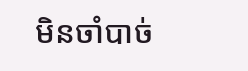មិនចាំបាច់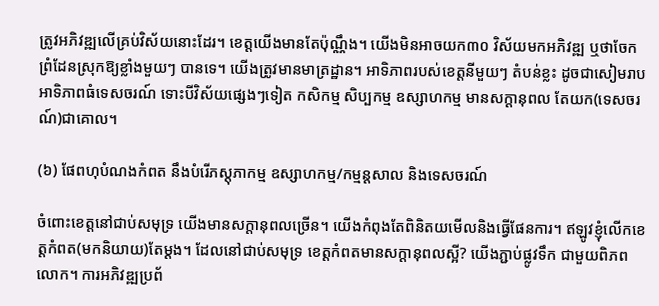ត្រូវអភិវឌ្ឍលើគ្រប់វិស័យនោះដែរ។ ខេត្តយើងមានតែប៉ុណ្ណឹង។ យើងមិនអាចយក៣០ វិស័យមកអភិវឌ្ឍ ឬថាចែកព្រំដែនស្រុកឱ្យខ្លាំងមួយៗ បានទេ។ យើងត្រូវមានមាត្រដ្ឋាន។ អាទិភាពរបស់ខេត្តនីមួយៗ តំបន់ខ្លះ ដូចជាសៀមរាបអាទិភាពធំទេសចរណ៍ ទោះបីវិស័យផ្សេងៗទៀត កសិកម្ម សិប្បកម្ម ឧស្សាហកម្ម មានសក្ដានុពល តែយក(ទេសចរណ៍)ជាគោល។

(៦) ផែពហុបំណងកំពត នឹងបំរើភស្តុភាកម្ម ឧស្សាហកម្ម/កម្មន្តសាល និងទេសចរណ៍

ចំពោះខេត្តនៅជាប់សមុទ្រ យើងមានសក្ដានុពលច្រើន។ យើងកំពុងតែពិនិតយមើលនិងធ្វើផែនការ។ ឥឡូវខ្ញុំលើកខេត្តកំពត(មកនិយាយ)តែម្ដង។ ដែលនៅជាប់សមុទ្រ ខេត្តកំពតមានសក្ដានុពលស្អី? យើងភ្ជាប់ផ្លូវទឹក ជាមួយពិភពលោក។ ការអភិវឌ្ឍប្រព័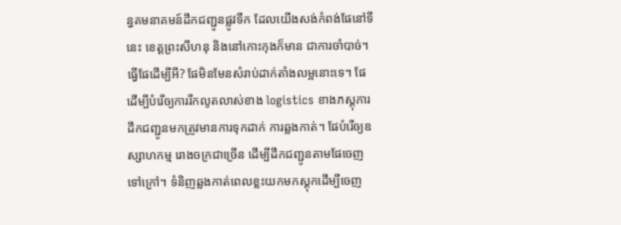ន្ធគមនាគមន៍ដឹកជញ្ជូនផ្លូវទឹក ដែលយើងសង់កំពង់ផែនៅទីនេះ ខេត្តព្រះសីហនុ និងនៅកោះកុងក៏មាន ជាការចាំបាច់។ ធ្វើផែដើម្បីអី? ផែមិនមែនសំរាប់ដាក់តាំងលម្អនោះទេ។ ផែដើម្បីបំរើឲ្យការរីកលូតលាស់ខាង logistics ខាងភស្ដុភារ ដឹកជញ្ជូនមកត្រូវមានការទុកដាក់ ការឆ្លងកាត់។ ផែបំរើឲ្យឧស្សាហកម្ម រោងចក្រជាច្រើន ដើម្បីដឹកជញ្ជូនតាមផែចេញទៅក្រៅ។ ទំនិញឆ្លងកាត់ពេលខ្លះយកមកស្ដុកដើម្បីចេញ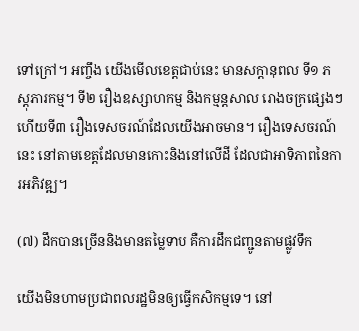ទៅក្រៅ។ អញ្ចឹង យើងមើលខេត្តជាប់នេះ មានសក្ដានុពល ទី១ ភស្ដុភារកម្ម។ ទី២ រឿងឧស្សាហកម្ម និងកម្មន្ដសាល រោងចក្រផ្សេងៗ ហើយទី៣ រឿងទេសចរណ៍ដែលយើងអាចមាន។ រឿងទេសចរណ៍នេះ នៅតាមខេត្តដែលមានកោះនិងនៅលើដី ដែលជាអាទិភាពនៃការអភិវឌ្ឍ។

(៧) ដឹកបានច្រើននិងមានតម្លៃទាប គឺការដឹកជញ្ជូនតាមផ្លូវទឹក

យើងមិនហាមប្រជាពលរដ្ឋមិនឲ្យធ្វើកសិកម្មទេ។ នៅ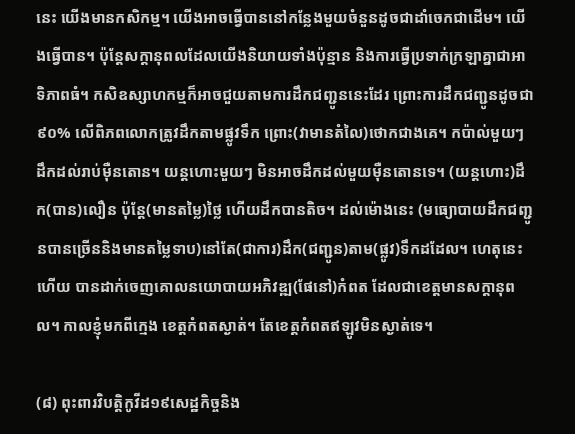នេះ យើងមានកសិកម្ម។ យើងអាចធ្វើបាននៅកន្លែងមួយចំនួនដូចជាដាំចេកជាដើម។ យើងធ្វើបាន។ ប៉ុន្ដែសក្ដានុពលដែលយើងនិយាយទាំងប៉ុន្មាន និងការធ្វើប្រទាក់ក្រឡាគ្នាជាអាទិភាពធំ។ កសិឧស្សាហកម្មក៏អាចជួយតាមការដឹកជញ្ជូននេះដែរ ព្រោះការដឹកជញ្ជូនដូចជា ៩០% លើពិភពលោកត្រូវដឹកតាមផ្លូវទឹក ព្រោះ(វាមានតំលៃ)ថោកជាងគេ។ កប៉ាល់មួយៗ ដឹកដល់រាប់ម៉ឺនតោន។ យន្ដហោះមួយៗ មិនអាចដឹកដល់មួយម៉ឺនតោនទេ។ (យន្តហោះ)ដឹក(បាន)លឿន ប៉ុន្ដែ(មានតម្លៃ)ថ្លៃ ហើយដឹកបានតិច។ ដល់ម៉ោងនេះ (មធ្យោបាយដឹកជញ្ជូនបានច្រើននិងមានតម្លៃទាប)នៅតែ(ជាការ)ដឹក(ជញ្ជូន)តាម(ផ្លូវ)ទឹកដដែល។ ហេតុនេះហើយ បានដាក់ចេញគោលនយោបាយអភិវឌ្ឍ(ផែនៅ)កំពត ដែលជាខេត្តមានសក្ដានុពល។ កាលខ្ញុំមកពីក្មេង ខេត្តកំពតស្ងាត់។ តែខេត្តកំពតឥឡូវមិនស្ងាត់ទេ។

(៨) ពុះពារវិបត្តិកូវីដ១៩សេដ្ឋកិច្ចនិង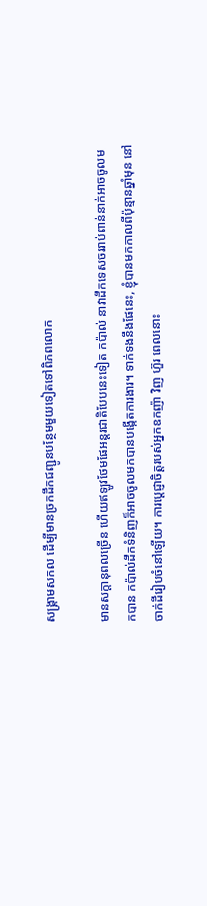សង្គ្រាមសកល ដើម្បីមានច្រកដឹកជញ្ជូនបន្ថែមមួយទៀតទៅពិភពលោក

មានសក្ដានុពលច្រើន ហើយឥឡូវថែមផែអន្ដរជាតិបែបនេះទៀត កប៉ាល់ នាវាដឹកទេសចររាប់ពាន់នាក់អាចចូលមកបាន កប៉ាល់ដឹកទំនិញក៏អាចចូលមកបានបង្កើតការងារ។ ទាក់ទងនឹងផែនេះ, ខ្ញុំបានមកកាលពីប៉ុន្មានឆ្នាំមុន នៅចាក់ដីរៀបចំនៅឡើយ។ ការប្ដេជ្ញាចិត្តរបស់អ្នកឧកញ៉ា វិញ ហ៊ួរ ពេលនោះ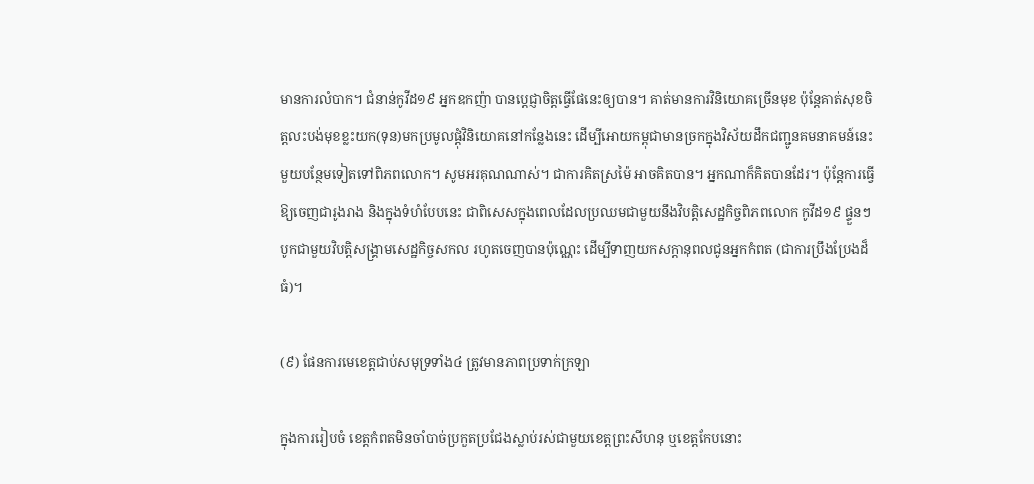មានការលំបាក។ ជំនាន់កូវីដ១៩ អ្នកឧកញ៉ា បានប្ដេជ្ញាចិត្តធ្វើផែនេះឲ្យបាន។ គាត់មានការវិនិយោគច្រើនមុខ ប៉ុន្ដែគាត់សុខចិត្តលះបង់មុខខ្លះយក(ទុន)មកប្រមូលផ្ដុំវិនិយោគនៅកន្លែងនេះ ដើម្បីអោយកម្ពុជាមានច្រកក្នុងវិស័យដឹកជញ្ជូនគមនាគមន៍នេះមួយបន្ថែមទៀតទៅពិភពលោក។ សូមអរគុណណាស់។ ជាការគិតស្រម៉ៃ អាចគិតបាន។ អ្នកណាក៏គិតបានដែរ។ ប៉ុន្តែការធ្វើឱ្យចេញជារូងរាង និងក្នុងទំហំបែបនេះ ជាពិសេសក្នុងពេលដែលប្រឈមជាមួយនឹងវិបត្ដិសេដ្ឋកិច្ចពិភពលោក កូវីដ១៩ ផ្ទួនៗ បូកជាមួយវិបត្ដិសង្គ្រាមសេដ្ឋកិច្ចសកល រហូតចេញបានប៉ុណ្ណេះ ដើម្បីទាញយកសក្ដានុពលជូនអ្នកកំពត (ជាការប្រឹងប្រែងដ៏ធំ)។

(៩) ផែនការមេខេត្តជាប់សមុទ្រទាំង៤ ត្រូវមានភាពប្រទាក់ក្រឡា

ក្នុងការរៀបចំ ខេត្តកំពតមិនចាំបាច់ប្រកួតប្រជែងស្លាប់រស់ជាមួយខេត្តព្រះសីហនុ ឬខេត្តកែបនោះ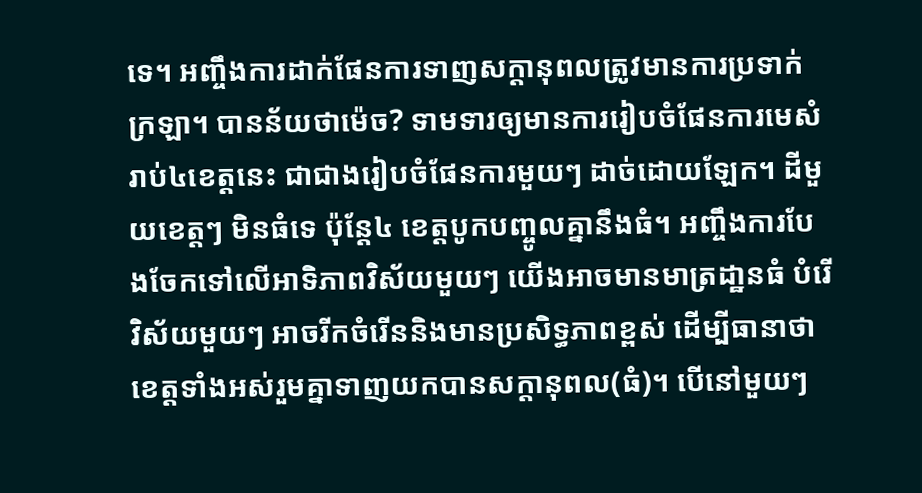ទេ។ អញ្ចឹងការដាក់ផែនការទាញសក្ដានុពលត្រូវមានការប្រទាក់ក្រឡា។ បានន័យថាម៉េច? ទាមទារឲ្យមានការរៀបចំផែនការមេសំរាប់៤ខេត្តនេះ ជាជាងរៀបចំផែនការមួយៗ ដាច់ដោយឡែក។ ដីមួយខេត្តៗ មិនធំទេ ប៉ុន្ដែ៤ ខេត្តបូកបញ្ចូលគ្នានឹងធំ។ អញ្ចឹងការបែងចែកទៅលើអាទិភាពវិស័យមួយៗ យើងអាចមានមាត្រដា្ឋនធំ បំរើវិស័យមួយៗ អាចរីកចំរើននិងមានប្រសិទ្ធភាពខ្ពស់ ដើម្បីធានាថា ខេត្តទាំងអស់រួមគ្នាទាញយកបានសក្ដានុពល(ធំ)។ បើនៅមួយៗ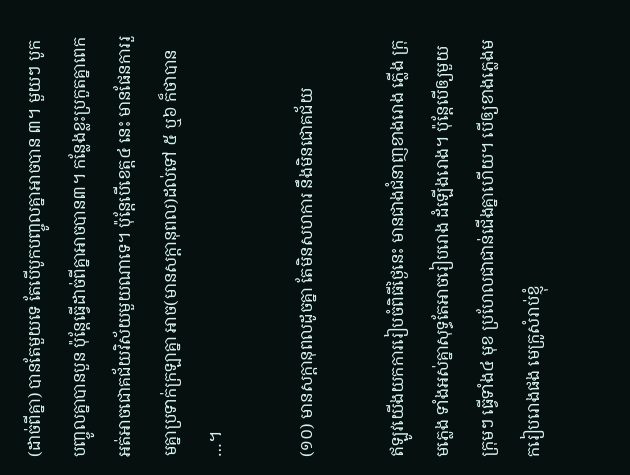(ដាច់ពីគ្នា) បានតែមួយទេ តែបើបូកបញ្ចូលគ្នាអាចបាន ៣។ មួយៗ បូកបញ្ចូលគ្នាបានបួន ប៉ុន្ដែធ្វើដាច់ពីគ្នាអាចបាន៣។ កន្លែងខ្លះប្រកួតគ្នាពេក អត់អាចជោគជ័យវិស័យមួយណាទេ។ ប៉ុន្ដែបើខេត្ត៤ នេះ មានផែនការរួមគ្នាប្រទាក់ក្រឡាគ្នា អាច(មានសក្ដានុពល)ដល់ទៅ ៥ ឬ៦ ក៏ថាបាន …។

(១០) មានសក្ដានុពលដូចគ្នា តែមិនសហការ នឹងមិនជោគជ័យ

ឥឡូវយើងយកការរៀបចំពិធីថ្ងៃនេះ មានជាងជំនាញខាងរោង ភ្លើង ក្រុមភ្លេង ទាំងអស់គ្នាសុទ្ធតែអាចរៀបរោង ដំឡើងរោង។ ប៉ុន្ដែបើឲ្យមួយក្រុមៗ ធ្វើទាំង៤ មុខ ប្រហែលជាជាន់ជើងគ្នាហើយ។ បើឲ្យខាងភ្លេងមករៀបរោងផង មេក្រូសំរាប់ខ្ញុំ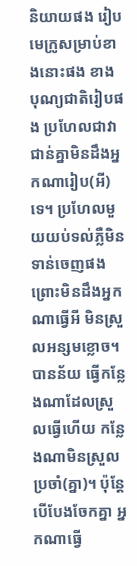និយាយផង រៀបមេក្រូសម្រាប់ខាងនោះផង ខាងបុណ្យជាតិរៀបផង ប្រហែលជាវាជាន់គ្នាមិនដឹងអ្នកណារៀប(អី)ទេ។ ប្រហែលមួយយប់ទល់ភ្លឺមិនទាន់ចេញផង ព្រោះមិនដឹងអ្នកណាធ្វើអី មិនស្រួលអន្សមខ្លោច។ បានន័យ ធ្វើកន្លែងណាដែលស្រួលធ្វើហើយ កន្លែងណាមិនស្រួល ប្រចាំ(គ្នា)។ ប៉ុន្ដែបើបែងចែកគ្នា អ្នកណាធ្វើ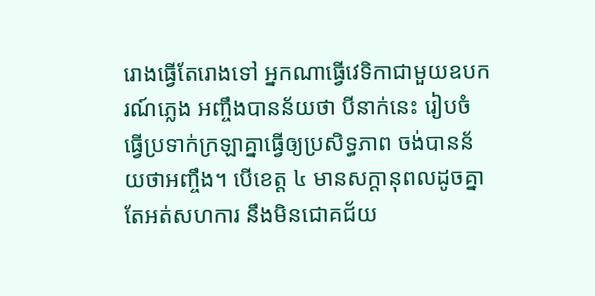រោងធ្វើតែរោងទៅ អ្នកណាធ្វើវេទិកាជាមួយឧបករណ៍ភ្លេង អញ្ចឹងបានន័យថា បីនាក់នេះ រៀបចំធ្វើប្រទាក់ក្រឡាគ្នាធ្វើឲ្យប្រសិទ្ធភាព ចង់បានន័យថាអញ្ចឹង។ បើខេត្ត ៤ មានសក្ដានុពលដូចគ្នា តែអត់សហការ នឹងមិនជោគជ័យ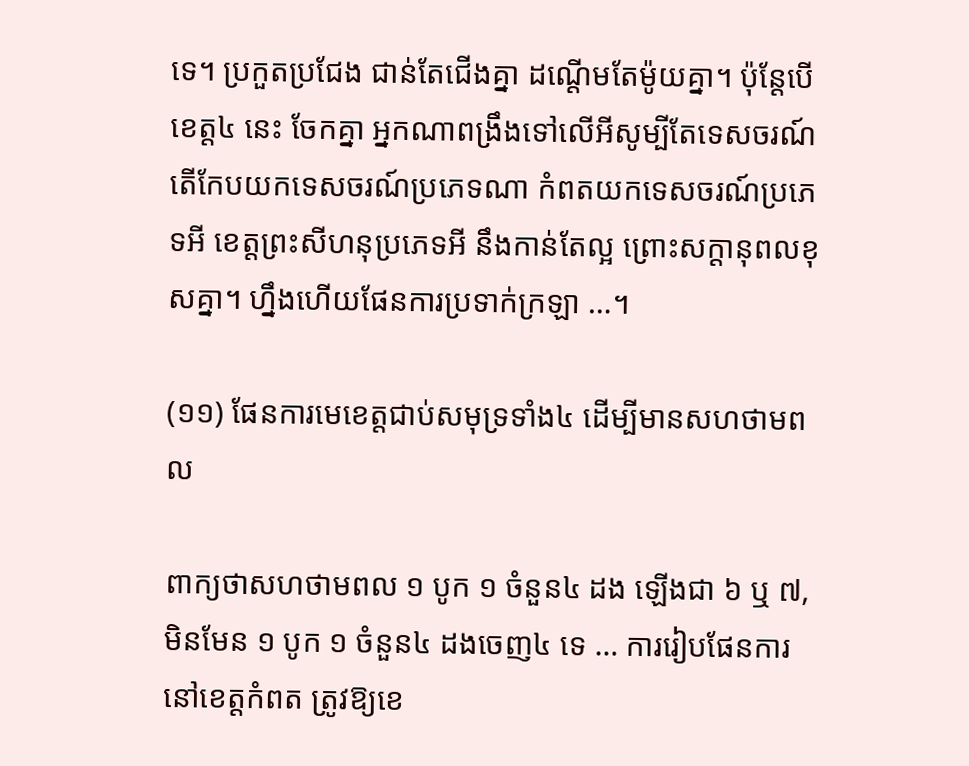ទេ។ ប្រកួតប្រជែង ជាន់តែជើងគ្នា ដណ្ដើមតែម៉ូយគ្នា។ ប៉ុន្ដែបើខេត្ត៤ នេះ ចែកគ្នា អ្នកណាពង្រឹងទៅលើអីសូម្បីតែទេសចរណ៍ តើកែបយកទេសចរណ៍ប្រភេទណា កំពតយកទេសចរណ៍ប្រភេទអី ខេត្តព្រះសីហនុប្រភេទអី នឹងកាន់តែល្អ ព្រោះសក្ដានុពលខុសគ្នា។ ហ្នឹងហើយផែនការប្រទាក់ក្រឡា …។

(១១) ផែនការមេខេត្តជាប់សមុទ្រទាំង៤ ដើម្បីមានសហថាមពល

ពាក្យថាសហថាមពល ១ បូក ១ ចំនួន៤ ដង ឡើងជា ៦ ឬ ៧, មិនមែន ១ បូក ១ ចំនួន៤ ដងចេញ៤ ទេ … ការរៀបផែនការនៅខេត្តកំពត ត្រូវឱ្យខេ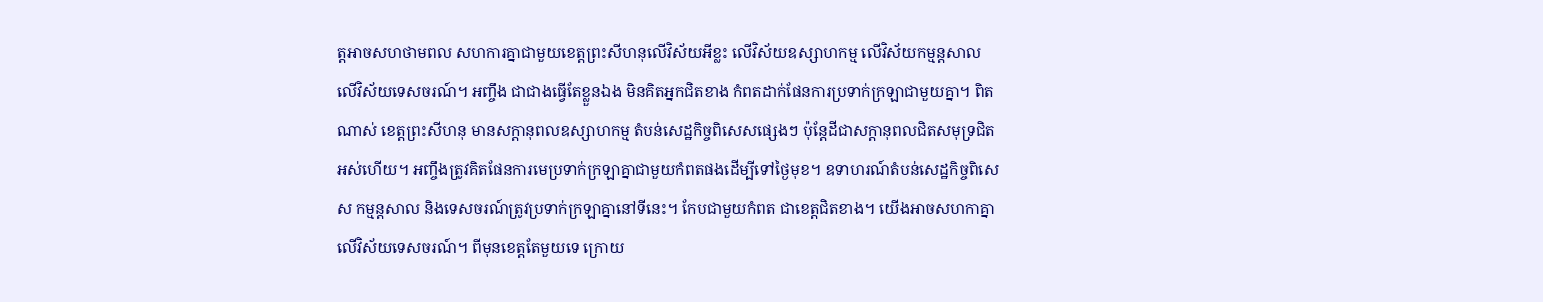ត្តអាចសហថាមពល សហការគ្នាជាមួយខេត្តព្រះសីហនុលើវិស័យអីខ្លះ លើវិស័យឧស្សាហកម្ម លើវិស័យកម្មន្តសាល លើវិស័យទេសចរណ៍។ អញ្ចឹង ជាជាងធ្វើតែខ្លួនឯង មិនគិតអ្នកជិតខាង កំពតដាក់ផែនការប្រទាក់ក្រឡាជាមួយគ្នា។ ពិតណាស់ ខេត្តព្រះសីហនុ មានសក្ដានុពលឧស្សាហកម្ម តំបន់សេដ្ឋកិច្ចពិសេសផ្សេងៗ ប៉ុន្ដែដីជាសក្ដានុពលជិតសមុទ្រជិតអស់ហើយ។ អញ្ចឹងត្រូវគិតផែនការមេប្រទាក់ក្រឡាគ្នាជាមួយកំពតផងដើម្បីទៅថ្ងៃមុខ។ ឧទាហរណ៍តំបន់សេដ្ឋកិច្ចពិសេស កម្មន្ដសាល និងទេសចរណ៍ត្រូវប្រទាក់ក្រឡាគ្នានៅទីនេះ។ កែបជាមួយកំពត ជាខេត្តជិតខាង។ យើងអាចសហកាគ្នាលើវិស័យទេសចរណ៍។ ពីមុនខេត្តតែមួយទេ ក្រោយ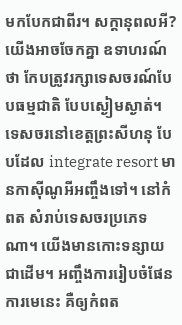មកបែកជាពីរ។ សក្ដានុពលអី? យើងអាចចែកគ្នា ឧទាហរណ៍ថា កែបត្រូវរក្សាទេសចរណ៍បែបធម្មជាតិ បែបស្ងៀមស្ងាត់។ ទេសចរនៅខេត្តព្រះសីហនុ បែបដែល integrate resort មានកាស៊ីណូអីអញ្ចឹងទៅ។ នៅកំពត សំរាប់ទេសចរប្រភេទណា។ យើងមានកោះទន្សាយជាដើម។ អញ្ចឹងការរៀបចំផែនការមេនេះ គឺឲ្យកំពត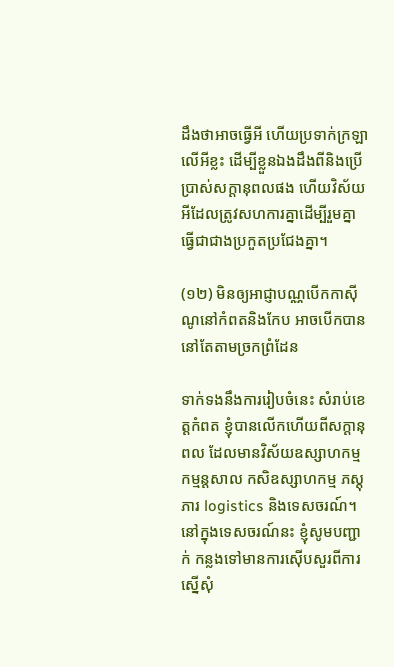ដឹងថាអាចធ្វើអី ហើយប្រទាក់ក្រឡាលើអីខ្លះ ដើម្បីខ្លួនឯងដឹងពីនិងប្រើប្រាស់សក្ដានុពលផង ហើយវិស័យអីដែលត្រូវសហការគ្នាដើម្បីរួមគ្នាធ្វើជាជាងប្រកួតប្រជែងគ្នា។

(១២) មិនឲ្យអាជ្ញាបណ្ណបើកកាស៊ីណូនៅកំពតនិងកែប អាចបើកបាននៅតែតាមច្រកព្រំដែន

ទាក់ទងនឹងការរៀបចំនេះ សំរាប់ខេត្ដកំពត ខ្ញុំបានលើកហើយពីសក្ដានុពល ដែលមានវិស័យឧស្សាហកម្ម កម្មន្ដសាល កសិឧស្សាហកម្ម ភស្ដុភារ logistics និងទេសចរណ៍។ នៅក្នុងទេសចរណ៍នះ ខ្ញុំសូមបញ្ជាក់ កន្លងទៅមានការស៊ើបសួរពីការស្នើសុំ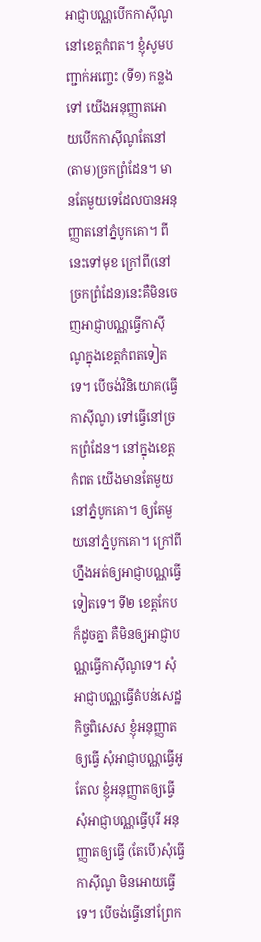អាជ្ញាបណ្ណបើកកាស៊ីណូនៅខេត្តកំពត។ ខ្ញុំសូមបញ្ជាក់អញ្ចេះ (ទី១) កន្លងទៅ យើងអនុញ្ញាតអោយបើកកាស៊ីណូតែនៅ(តាម)ច្រកព្រំដែន។ មានតែមួយទេដែលបានអនុញ្ញាតនៅភ្នំបូកគោ។ ពីនេះទៅមុខ ក្រៅពី(នៅច្រកព្រំដែន)នេះគឺមិនចេញអាជ្ញាបណ្ណធ្វើកាស៊ីណូក្នុងខេត្តកំពតទៀតទេ។ បើចង់វិនិយោគ(ធ្វើកាស៊ីណូ) ទៅធ្វើនៅច្រកព្រំដែន។ នៅក្នុងខេត្តកំពត យើងមានតែមួយនៅភ្នំបូកគោ។ ឲ្យតែមួយនៅភ្នំបូកគោ។ ក្រៅពីហ្នឹងអត់ឲ្យអាជ្ញាបណ្ណធ្វើទៀតទេ។ ទី២ ខេត្តកែបក៏ដូចគ្នា គឺមិនឲ្យអាជ្ញាបណ្ណធ្វើកាស៊ីណូទេ។ សុំអាជ្ញាបណ្ណធ្វើតំបន់សេដ្ឋកិច្ចពិសេស ខ្ញុំអនុញ្ញាតឲ្យធ្វើ សុំអាជ្ញាបណ្ណធ្វើអូតែល ខ្ញុំអនុញ្ញាតឲ្យធ្វើ សុំអាជ្ញាបណ្ណធ្វើបុរី អនុញ្ញាតឲ្យធ្វើ (តែបើ)សុំធ្វើកាស៊ីណូ មិនអោយធ្វើទេ។ បើចង់ធ្វើនៅព្រែក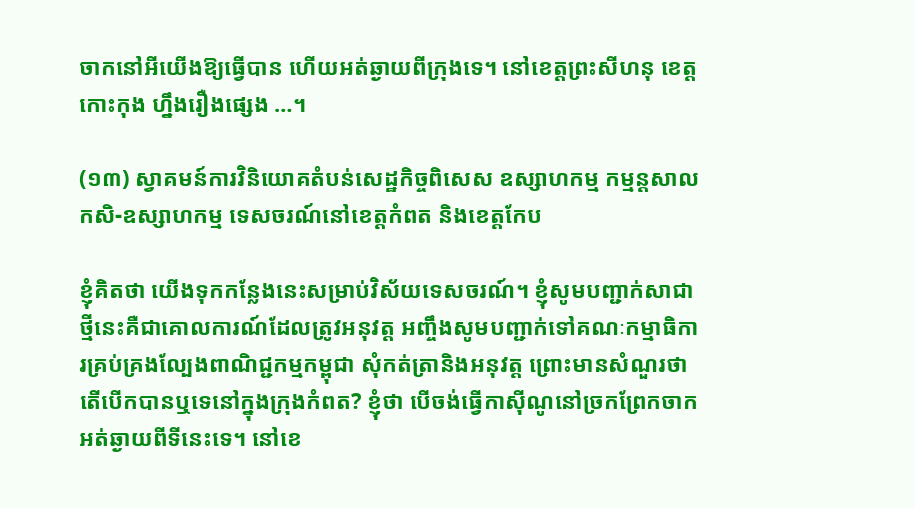ចាកនៅអីយើងឱ្យធ្វើបាន ហើយអត់ឆ្ងាយពីក្រុងទេ។ នៅខេត្តព្រះសីហនុ ខេត្តកោះកុង ហ្នឹងរឿងផ្សេង …។

(១៣) ស្វាគមន៍ការវិនិយោគតំបន់សេដ្ឋកិច្ចពិសេស ឧស្សាហកម្ម កម្មន្តសាល កសិ-ឧស្សាហកម្ម ទេសចរណ៍នៅខេត្តកំពត និងខេត្តកែប

ខ្ញុំគិតថា យើងទុកកន្លែងនេះសម្រាប់វិស័យទេសចរណ៍។ ខ្ញុំសូមបញ្ជាក់សាជាថ្មីនេះគឺជាគោលការណ៍ដែលត្រូវអនុវត្ត អញ្ចឹងសូមបញ្ជាក់ទៅគណៈកម្មាធិការគ្រប់គ្រងល្បែងពាណិជ្ជកម្មកម្ពុជា សុំកត់ត្រានិងអនុវត្ត ព្រោះមានសំណួរថា តើបើកបានឬទេនៅក្នុងក្រុងកំពត? ខ្ញុំថា បើចង់ធ្វើកាស៊ីណូនៅច្រកព្រែកចាក អត់ឆ្ងាយពីទីនេះទេ។ នៅខេ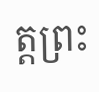ត្តព្រះ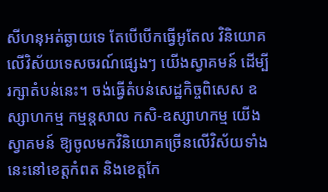សីហនុអត់ឆ្ងាយទេ តែបើបើកធ្វើអូតែល វិនិយោគលើវិស័យទេសចរណ៍ផ្សេងៗ យើងស្វាគមន៍ ដើម្បីរក្សាតំបន់នេះ។ ចង់ធ្វើតំបន់សេដ្ឋកិច្ចពិសេស ឧស្សាហកម្ម កម្មន្តសាល កសិ-ឧស្សាហកម្ម យើងស្វាគមន៍ ឱ្យចូលមកវិនិយោគច្រើនលើវិស័យទាំងនេះនៅខេត្តកំពត និងខេត្តកែ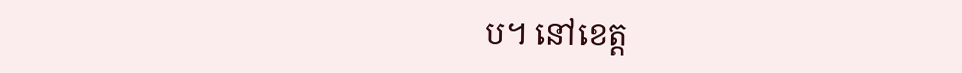ប។ នៅខេត្ត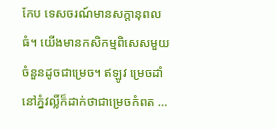កែប ទេសចរណ៍មានសក្តានុពលធំ។ យើងមានកសិកម្មពិសេសមួយចំនួនដូចជាម្រេច។ ឥឡូវ ម្រេចដាំនៅភ្នំវល្លិ៍ក៏ដាក់ថាជាម្រេចកំពត …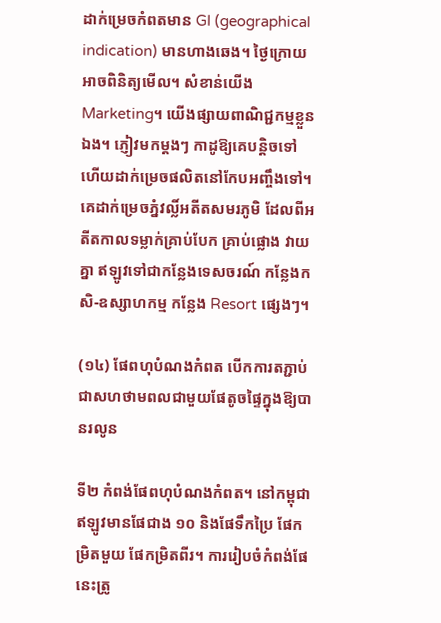ដាក់ម្រេចកំពតមាន GI (geographical indication) មានហាងឆេង។ ថ្ងៃក្រោយអាចពិនិត្យមើល។ សំខាន់យើង Marketing។ យើងផ្សាយពាណិជ្ជកម្មខ្លួនឯង។ ភ្ញៀវមកម្តងៗ កាដូឱ្យគេបន្តិចទៅ ហើយដាក់ម្រេចផលិតនៅកែបអញ្ចឹងទៅ។ គេដាក់ម្រេចភ្នំវល្លិ៍អតីតសមរភូមិ ដែលពីអតីតកាលទម្លាក់គ្រាប់បែក គ្រាប់ផ្លោង វាយគ្នា ឥឡូវទៅជាកន្លែងទេសចរណ៍ កន្លែងកសិ-ឧស្សាហកម្ម កន្លែង Resort ផ្សេងៗ។

(១៤) ផែពហុបំណងកំពត បើកការតភ្ជាប់ជាសហថាមពលជាមួយផែតូចផ្ទៃក្នុងឱ្យបានរលូន

ទី២ កំពង់ផែពហុបំណងកំពត។ នៅកម្ពុជាឥឡូវមានផែជាង ១០ និងផែទឹកប្រៃ ផែកម្រិតមួយ ផែកម្រិតពីរ។ ការរៀបចំកំពង់ផែនេះត្រូ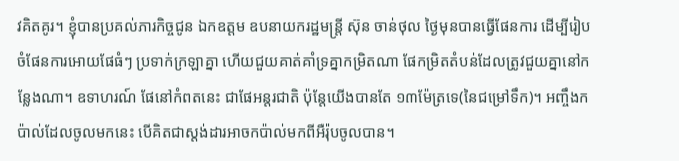វគិតគូរ។ ខ្ញុំបានប្រគល់ភារកិច្ចជូន ឯកឧត្តម ឧបនាយករដ្ឋមន្ត្រី ស៊ុន ចាន់ថុល ថ្ងៃមុនបានធ្វើផែនការ ដើម្បីរៀបចំផែនការអោយផែធំៗ ប្រទាក់ក្រឡាគ្នា ហើយជួយគាត់គាំទ្រគ្នាកម្រិតណា ផែកម្រិតតំបន់ដែលត្រូវជួយគ្នានៅកន្លែងណា។ ឧទាហរណ៍ ផែនៅកំពតនេះ ជាផែអន្តរជាតិ ប៉ុន្តែយើងបានតែ ១៣ម៉ែត្រទេ(នៃជម្រៅទឹក)។ អញ្ចឹងកប៉ាល់ដែលចូលមកនេះ បើគិតជាស្តង់ដារអាចកប៉ាល់មកពីអឺរ៉ុបចូលបាន។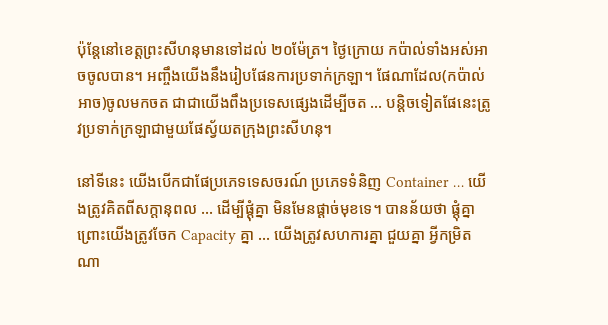ប៉ុន្តែនៅខេត្តព្រះសីហនុមានទៅដល់ ២០ម៉ែត្រ។ ថ្ងៃក្រោយ កប៉ាល់ទាំងអស់អាចចូលបាន។ អញ្ចឹងយើងនឹងរៀបផែនការប្រទាក់ក្រឡា។ ផែណាដែល(កប៉ាល់អាច)ចូលមកចត ជាជាយើងពឹងប្រទេសផ្សេងដើម្បីចត … បន្តិចទៀតផែនេះត្រូវប្រទាក់ក្រឡាជាមួយផែស្វ័យតក្រុងព្រះសីហនុ។

នៅទីនេះ យើងបើកជាផែប្រភេទទេសចរណ៍ ប្រភេទទំនិញ Container … យើងត្រូវគិតពីសក្តានុពល … ដើម្បីផ្តុំគ្នា មិនមែនផ្ដាច់មុខទេ។ បានន័យថា ផ្តុំគ្នា ព្រោះយើងត្រូវចែក Capacity គ្នា … យើងត្រូវសហការគ្នា ជួយគ្នា អ្វីកម្រិតណា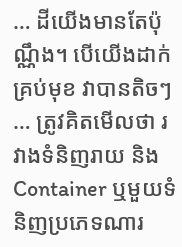… ដីយើងមានតែប៉ុណ្ណឹង។ បើយើងដាក់គ្រប់មុខ វាបានតិចៗ … ត្រូវគិតមើលថា រវាងទំនិញរាយ និង Container ឬមួយទំនិញប្រភេទណារ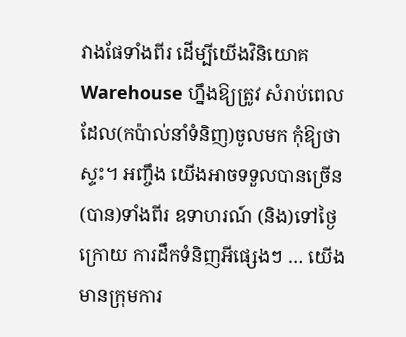វាងផែទាំងពីរ ដើម្បីយើងវិនិយោគ Warehouse ហ្នឹងឱ្យត្រូវ សំរាប់ពេលដែល(កប៉ាល់នាំទំនិញ)ចូលមក កុំឱ្យថាស្ទះ។ អញ្ចឹង យើងអាចទទួលបានច្រើន (បាន)ទាំងពីរ ឧទាហរណ៍ (និង)ទៅថ្ងៃក្រោយ ការដឹកទំនិញអីផ្សេងៗ … យើងមានក្រុមការ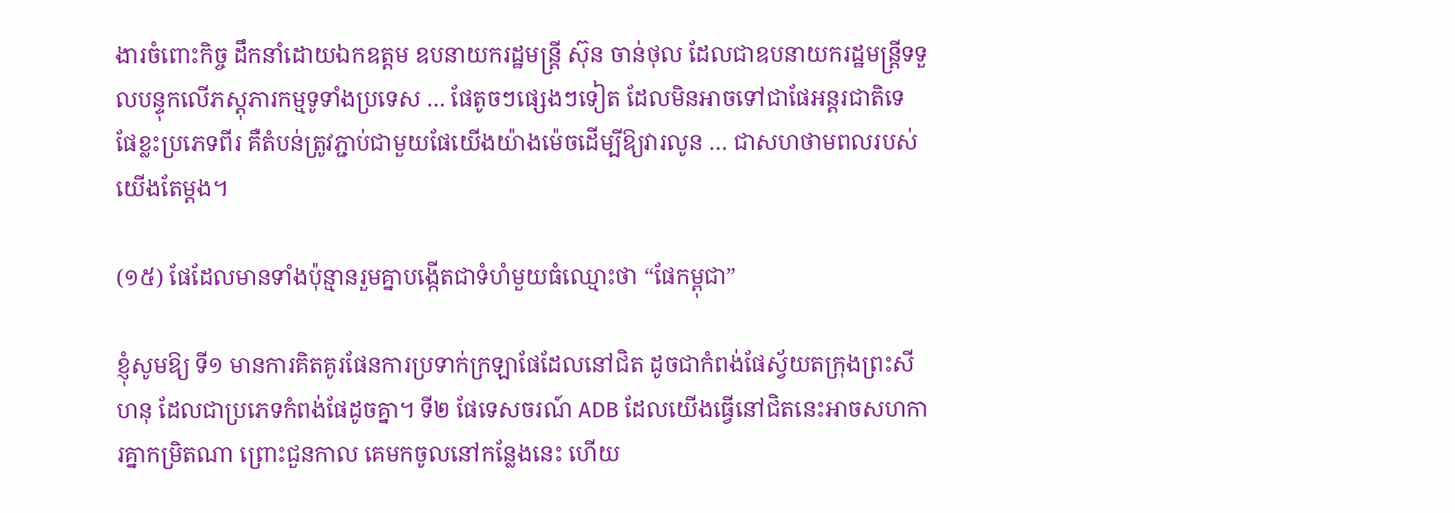ងារចំពោះកិច្ច ដឹកនាំដោយឯកឧត្តម ឧបនាយករដ្ឋមន្ត្រី ស៊ុន ចាន់ថុល ដែលជាឧបនាយករដ្ឋមន្ត្រីទទួលបន្ទុកលើភស្តុភារកម្មទូទាំងប្រទេស … ផែតូចៗផ្សេងៗទៀត ដែលមិនអាចទៅជាផែអន្តរជាតិទេ ផែខ្លះប្រភេទពីរ គឺតំបន់ត្រូវភ្ជាប់ជាមួយផែយើងយ៉ាងម៉េចដើម្បីឱ្យវារលូន … ជាសហថាមពលរបស់យើងតែម្តង។

(១៥) ផែដែលមានទាំងប៉ុន្មានរួមគ្នាបង្កើតជាទំហំមួយធំឈ្មោះថា “ផែកម្ពុជា”

ខ្ញុំសូមឱ្យ ទី១ មានការគិតគូរផែនការប្រទាក់ក្រឡាផែដែលនៅជិត ដូចជាកំពង់ផែស្វ័យតក្រុងព្រះសីហនុ ដែលជាប្រភេទកំពង់ផែដូចគ្នា។ ទី២ ផែទេសចរណ៍ ADB ដែលយើងធ្វើនៅជិតនេះអាចសហការគ្នាកម្រិតណា ព្រោះជួនកាល គេមកចូលនៅកន្លែងនេះ ហើយ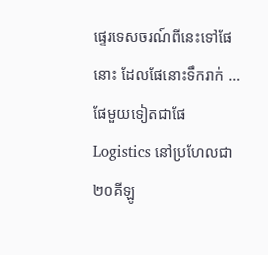ផ្ទេរទេសចរណ៍ពីនេះទៅផែនោះ ដែលផែនោះទឹករាក់ … ផែមួយទៀតជាផែ Logistics នៅប្រហែលជា ២០គីឡូ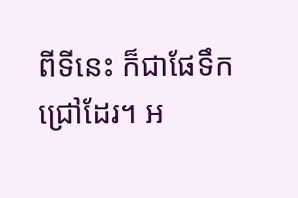ពីទីនេះ ក៏ជាផែទឹកជ្រៅដែរ។ អ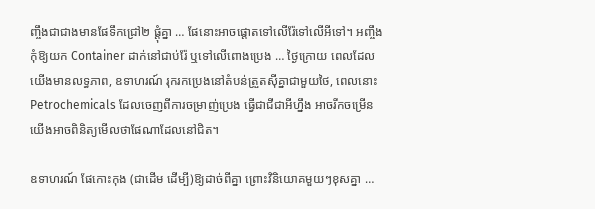ញ្ចឹងជាជាងមានផែទឹកជ្រៅ២ ផ្តុំគ្នា … ផែនោះអាចផ្តោតទៅលើរ៉ែទៅលើអីទៅ។ អញ្ចឹងកុំឱ្យយក Container ដាក់នៅជាប់រ៉ែ ឬទៅលើពោងប្រេង … ថ្ងៃក្រោយ ពេលដែលយើងមានលទ្ធភាព, ឧទាហរណ៍ រុករកប្រេងនៅតំបន់ត្រួតស៊ីគ្នាជាមួយថៃ, ពេលនោះ Petrochemicals ដែលចេញពីការចម្រាញ់ប្រេង ធ្វើជាជីជាអីហ្នឹង អាចរីកចម្រើន យើងអាចពិនិត្យមើលថាផែណាដែលនៅជិត។

ឧទាហរណ៍ ផែកោះកុង (ជាដើម ដើម្បី)ឱ្យដាច់ពីគ្នា ព្រោះវិនិយោគមួយៗខុសគ្នា …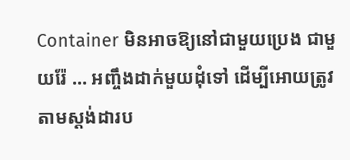Container មិនអាចឱ្យនៅជាមួយប្រេង ជាមួយរ៉ែ … អញ្ចឹងដាក់មួយដុំទៅ ដើម្បីអោយត្រូវតាមស្តង់ដារប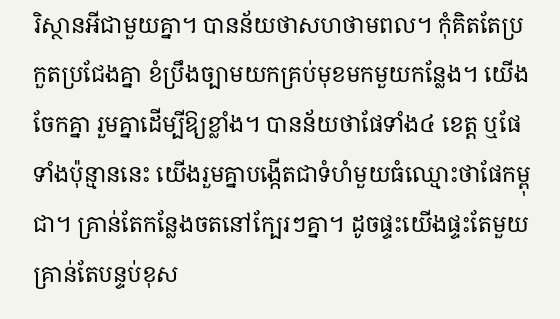រិស្ថានអីជាមួយគ្នា។ បានន័យថាសហថាមពល។ កុំគិតតែប្រកួតប្រជែងគ្នា ខំប្រឹងច្បាមយកគ្រប់មុខមកមួយកន្លែង។ យើងចែកគ្នា រួមគ្នាដើម្បីឱ្យខ្លាំង។ បានន័យថាផែទាំង៤ ខេត្ត ឬផែទាំងប៉ុន្មាននេះ យើងរួមគ្នាបង្កើតជាទំហំមួយធំឈ្មោះថាផែកម្ពុជា។ គ្រាន់តែកន្លែងចតនៅក្បែរៗគ្នា។ ដូចផ្ទះយើងផ្ទះតែមួយគ្រាន់តែបន្ទប់ខុស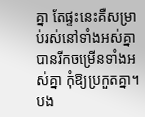គ្នា តែផ្ទះនេះគឺសម្រាប់រស់នៅទាំងអស់គ្នា បានរីកចម្រើនទាំងអស់គ្នា កុំឱ្យប្រកួតគ្នា។ បង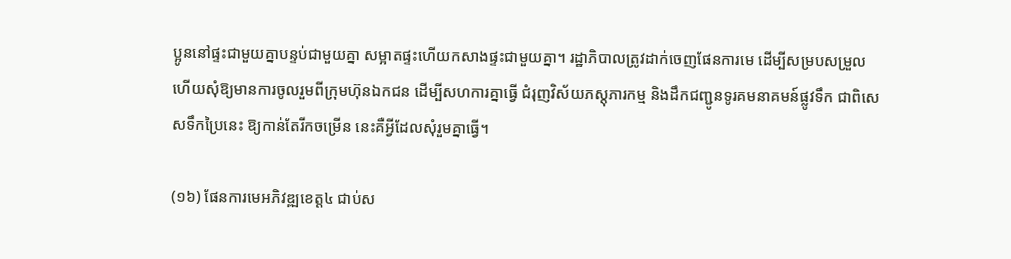ប្អូននៅផ្ទះជាមួយគ្នាបន្ទប់ជាមួយគ្នា សម្អាតផ្ទះហើយកសាងផ្ទះជាមួយគ្នា។ រដ្ឋាភិបាលត្រូវដាក់ចេញផែនការមេ ដើម្បីសម្របសម្រួល ហើយសុំឱ្យមានការចូលរួមពីក្រុមហ៊ុនឯកជន ដើម្បីសហការគ្នាធ្វើ ជំរុញវិស័យភស្តុភារកម្ម និងដឹកជញ្ជូនទូរគមនាគមន៍ផ្លូវទឹក ជាពិសេសទឹកប្រៃនេះ ឱ្យកាន់តែរីកចម្រើន នេះគឺអ្វីដែលសុំរួមគ្នាធ្វើ។

(១៦) ផែនការមេអភិវឌ្ឍខេត្ត៤ ជាប់ស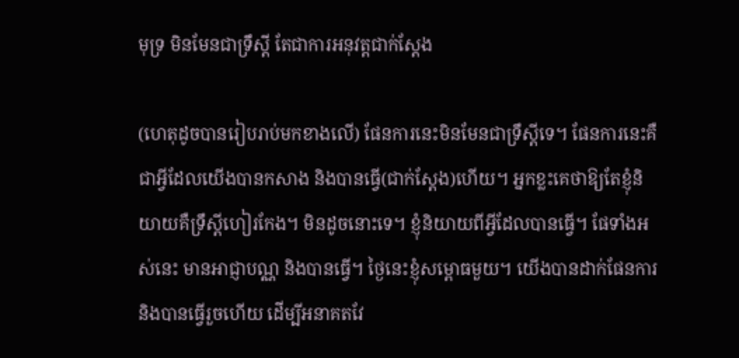មុទ្រ មិនមែនជាទ្រឹស្តី តែជាការអនុវត្តជាក់ស្តែង

(ហេតុដូចបានរៀបរាប់មកខាងលើ) ផែនការនេះមិនមែនជាទ្រឹស្តីទេ។ ផែនការនេះគឺជាអ្វីដែលយើងបានកសាង និងបានធ្វើ(ជាក់ស្តែង)ហើយ។ អ្នកខ្លះគេថាឱ្យតែខ្ញុំនិយាយគឺទ្រឹស្តីហៀរកែង។ មិនដូចនោះទេ។ ខ្ញុំនិយាយពីអ្វីដែលបានធ្វើ។ ផែទាំងអស់នេះ មានអាជ្ញាបណ្ណ និងបានធ្វើ។ ថ្ងៃនេះខ្ញុំសម្ពោធមួយ។ យើងបានដាក់ផែនការនិងបានធ្វើរួចហើយ ដើម្បីអនាគតវែ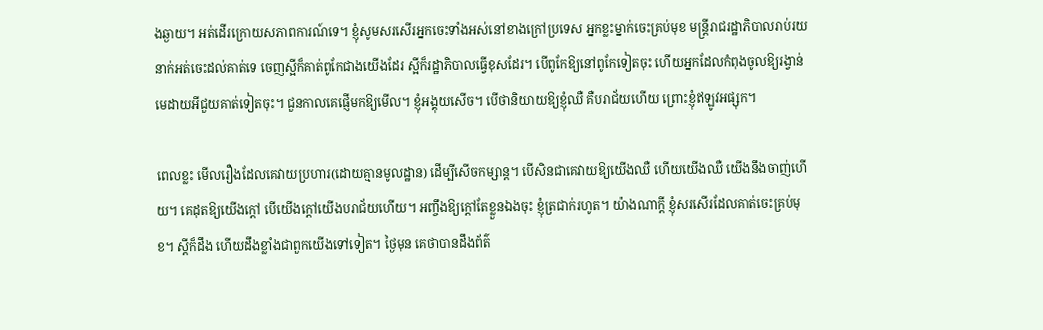ងឆ្ងាយ។ អត់ដើរក្រោយសភាពការណ៍ទេ។ ខ្ញុំសូមសរសើរអ្នកចេះទាំងអស់នៅខាងក្រៅប្រទេស អ្នកខ្លះម្នាក់ចេះគ្រប់មុខ មន្ត្រីរាជរដ្ឋាភិបាលរាប់រយនាក់អត់ចេះដល់គាត់ទេ ចេញស្អីក៏គាត់ពូកែជាងយើងដែរ ស្អីក៏រដ្ឋាភិបាលធ្វើខុសដែរ។ បើពូកែឱ្យនៅពូកែទៀតចុះ ហើយអ្នកដែលកំពុងចូលឱ្យរង្វាន់មេដាយអីជួយគាត់ទៀតចុះ។ ជួនកាលគេផ្ញើមកឱ្យមើល។ ខ្ញុំអង្គុយសើច។ បើថានិយាយឱ្យខ្ញុំឈឺ គឺបរាជ័យហើយ ព្រោះខ្ញុំឥឡូវអផ្សុក។

ពេលខ្លះ មើលរឿងដែលគេវាយប្រហារ(ដោយគ្មានមូលដ្ឋាន) ដើម្បីសើចកម្សាន្ត។ បើសិនជាគេវាយឱ្យយើងឈឺ ហើយយើងឈឺ យើងនឹងចាញ់ហើយ។ គេដុតឱ្យយើងក្តៅ បើយើងក្តៅយើងបរាជ័យហើយ។ អញ្ចឹងឱ្យក្តៅតែខ្លួនឯងចុះ ខ្ញុំត្រជាក់រហូត។ យ៉ាងណាក្តី ខ្ញុំសរសើរដែលគាត់ចេះគ្រប់មុខ។ ស្តីក៏ដឹង ហើយដឹងខ្លាំងជាពួកយើងទៅទៀត។ ថ្ងៃមុន គេថាបានដឹងព័ត៌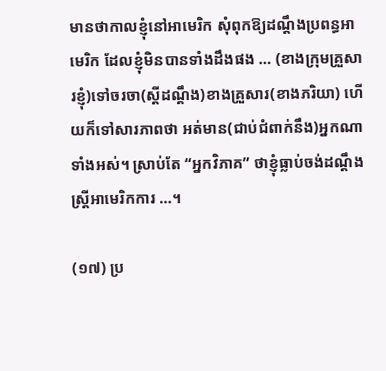មានថាកាលខ្ញុំនៅអាមេរិក សុំពុកឱ្យដណ្តឹងប្រពន្ធអាមេរិក ដែលខ្ញុំមិនបានទាំងដឹងផង … (ខាងក្រុមគ្រួសារខ្ញុំ)ទៅចរចា(ស្ដីដណ្ដឹង)ខាងគ្រួសារ(ខាងភរិយា) ហើយក៏ទៅសារភាពថា អត់មាន(ជាប់ជំពាក់នឹង)អ្នកណាទាំងអស់។ ស្រាប់តែ “អ្នកវិភាគ” ថាខ្ញុំធ្លាប់ចង់ដណ្តឹងស្ត្រីអាមេរិកការ …។

(១៧) ប្រ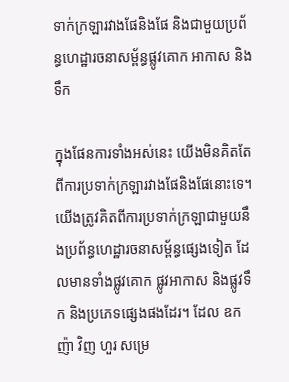ទាក់ក្រឡារវាងផែនិងផែ និងជាមួយប្រព័ន្ធហេដ្ឋារចនាសម្ព័ន្ធផ្លូវគោក អាកាស និងទឹក

ក្នុងផែនការទាំងអស់នេះ យើងមិនគិតតែពីការប្រទាក់ក្រឡារវាងផែនិងផែនោះទេ។ យើងត្រូវគិតពីការប្រទាក់ក្រឡាជាមួយនឹងប្រព័ន្ធហេដ្ឋារចនាសម្ព័ន្ធផ្សេងទៀត ដែលមានទាំងផ្លូវគោក ផ្លូវអាកាស និងផ្លូវទឹក និងប្រភេទផ្សេងផងដែរ។ ដែល ឧកញ៉ា វិញ ហួរ សម្រេ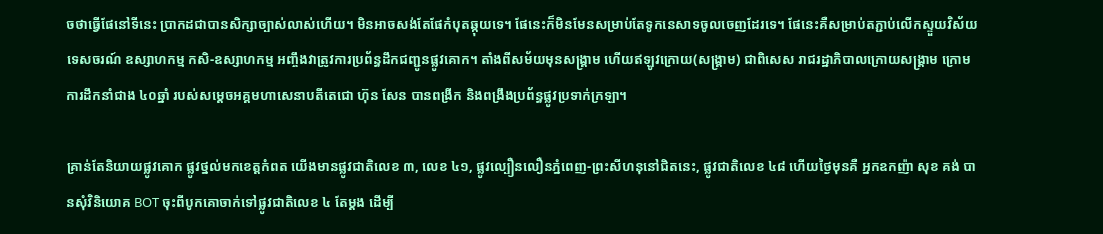ចថាធ្វើផែនៅទីនេះ ប្រាកដជាបានសិក្សាច្បាស់លាស់ហើយ។ មិនអាចសង់តែផែកំបុតឆ្កុយទេ។ ផែនេះក៏មិនមែនសម្រាប់តែទូកនេសាទចូលចេញដែរទេ។ ផែនេះគឺសម្រាប់តភ្ជាប់លើកស្ទួយវិស័យទេសចរណ៍ ឧស្សាហកម្ម កសិ-ឧស្សាហកម្ម អញ្ចឹងវាត្រូវការប្រព័ន្ធដឹកជញ្ជូនផ្លូវគោក។ តាំងពីសម័យមុនសង្គ្រាម ហើយឥឡូវក្រោយ(សង្រ្គាម) ជាពិសេស រាជរដ្ឋាភិបាលក្រោយសង្គ្រាម ក្រោមការដឹកនាំជាង ៤០ឆ្នាំ របស់សម្តេចអគ្គមហាសេនាបតីតេជោ ហ៊ុន សែន បានពង្រីក និងពង្រឹងប្រព័ន្ធផ្លូវប្រទាក់ក្រឡា។

គ្រាន់តែនិយាយផ្លូវគោក ផ្លូវថ្នល់មកខេត្តកំពត យើងមានផ្លូវជាតិលេខ ៣, លេខ ៤១, ផ្លូវល្បឿនលឿនភ្នំពេញ-ព្រះសីហនុនៅជិតនេះ, ផ្លូវជាតិលេខ ៤៨ ហើយថ្ងៃមុនគឺ អ្នកឧកញ៉ា សុខ គង់ បានសុំវិនិយោគ BOT ចុះពីបូកគោចាក់ទៅផ្លូវជាតិលេខ ៤ តែម្តង ដើម្បី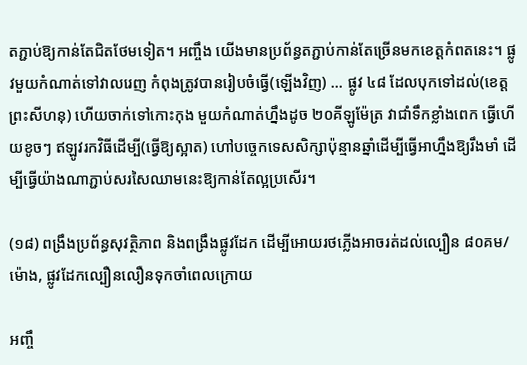តភ្ជាប់ឱ្យកាន់តែជិតថែមទៀត។ អញ្ចឹង យើងមានប្រព័ន្ធតភ្ជាប់កាន់តែច្រើនមកខេត្តកំពតនេះ។ ផ្លូវមួយកំណាត់ទៅវាលរេញ កំពុងត្រូវបានរៀបចំធ្វើ(ឡើងវិញ) … ផ្លូវ ៤៨ ដែលបុកទៅដល់(ខេត្តព្រះសីហនុ) ហើយចាក់ទៅកោះកុង មួយកំណាត់ហ្នឹងដូច ២០គីឡូម៉ែត្រ វាជាំទឹកខ្លាំងពេក ធ្វើហើយខូចៗ ឥឡូវរកវិធីដើម្បី(ធ្វើឱ្យស្អាត) ហៅបច្ចេកទេសសិក្សាប៉ុន្មានឆ្នាំដើម្បីធ្វើអាហ្នឹងឱ្យរឹងមាំ ដើម្បីធ្វើយ៉ាងណាភ្ជាប់សរសៃឈាមនេះឱ្យកាន់តែល្អប្រសើរ។

(១៨) ពង្រឹងប្រព័ន្ធសុវត្ថិភាព និងពង្រឹងផ្លូវដែក ដើម្បីអោយរថភ្លើងអាចរត់ដល់ល្បឿន ៨០គម/ម៉ោង, ផ្លូវដែកល្បឿនលឿនទុកចាំពេលក្រោយ

អញ្ចឹ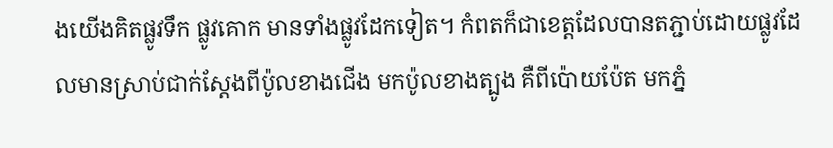ងយើងគិតផ្លូវទឹក ផ្លូវគោក មានទាំងផ្លូវដែកទៀត។ កំពតក៏ជាខេត្តដែលបានតភ្ជាប់ដោយផ្លូវដែលមានស្រាប់ជាក់ស្តែងពីប៉ូលខាងជើង មកប៉ូលខាងត្បូង គឺពីប៉ោយប៉ែត មកភ្នំ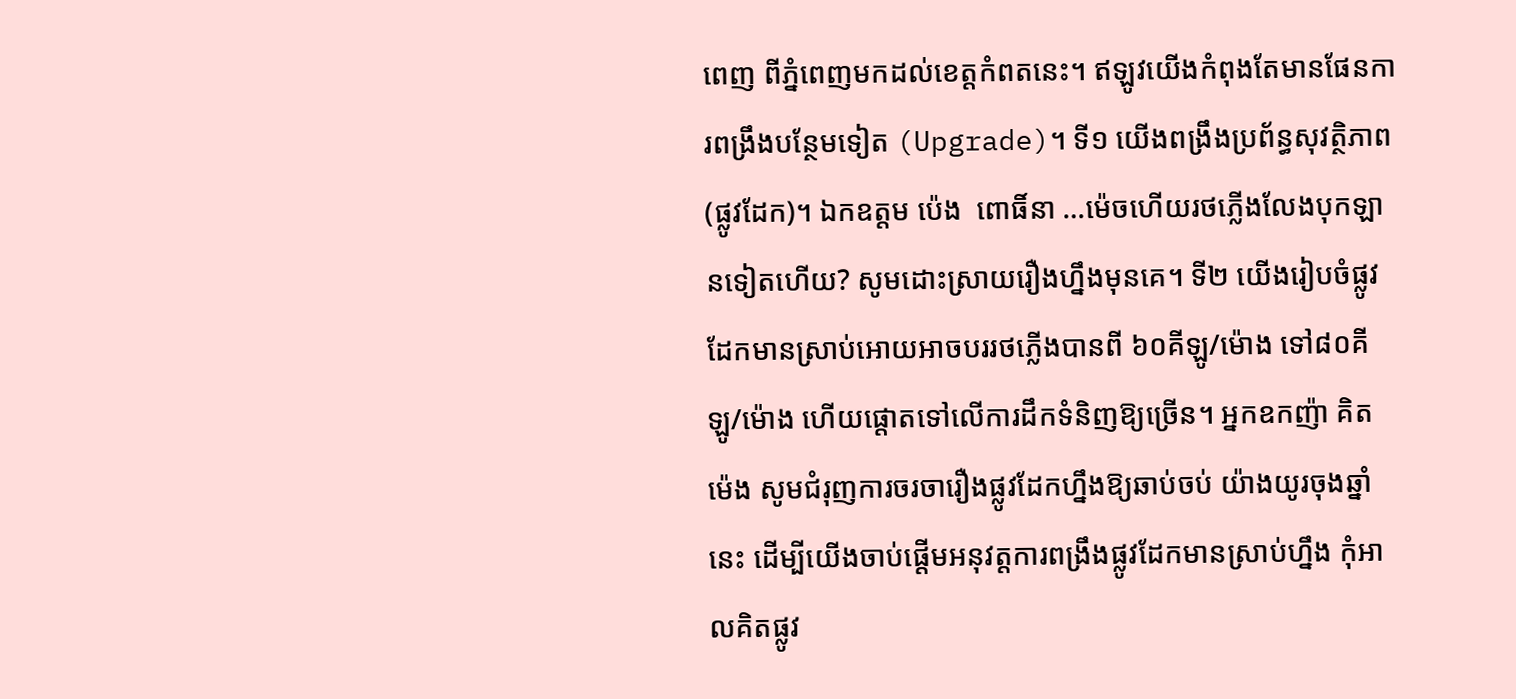ពេញ ពីភ្នំពេញមកដល់ខេត្តកំពតនេះ។ ឥឡូវយើងកំពុងតែមានផែនការពង្រឹងបន្ថែមទៀត (Upgrade)។ ទី១ យើងពង្រឹងប្រព័ន្ធសុវត្ថិភាព(ផ្លូវដែក)។ ឯកឧត្តម ប៉េង  ពោធិ៍នា …ម៉េចហើយរថភ្លើងលែងបុកឡានទៀតហើយ? សូមដោះស្រាយរឿងហ្នឹងមុនគេ។ ទី២ យើងរៀបចំផ្លូវដែកមានស្រាប់អោយអាចបររថភ្លើងបានពី ៦០គីឡូ/ម៉ោង ទៅ៨០គីឡូ/ម៉ោង ហើយផ្តោតទៅលើការដឹកទំនិញឱ្យច្រើន។ អ្នកឧកញ៉ា គិត ម៉េង សូមជំរុញការចរចារឿងផ្លូវដែកហ្នឹងឱ្យឆាប់ចប់ យ៉ាងយូរចុងឆ្នាំនេះ ដើម្បីយើងចាប់ផ្តើមអនុវត្តការពង្រឹងផ្លូវដែកមានស្រាប់ហ្នឹង កុំអាលគិតផ្លូវ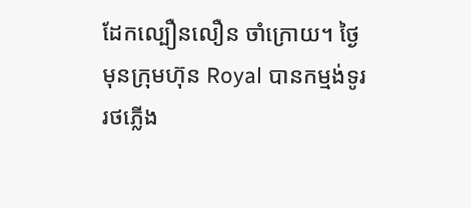ដែកល្បឿនលឿន ចាំក្រោយ។ ថ្ងៃមុនក្រុមហ៊ុន Royal បានកម្មង់ទូររថភ្លើង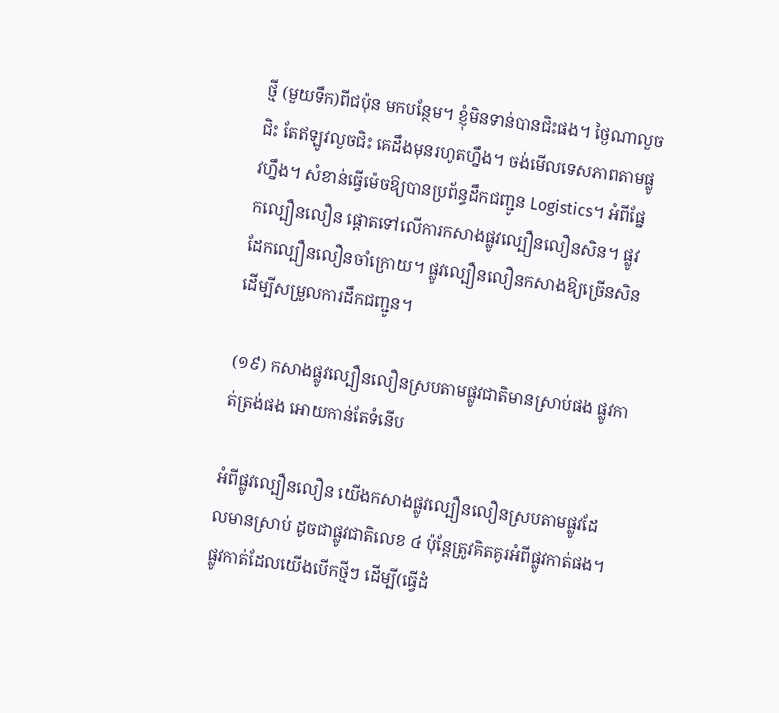ថ្មី (មួយទឹក)ពីជប៉ុន មកបន្ថែម។ ខ្ញុំមិនទាន់បានជិះផង។ ថ្ងៃណាលួចជិះ តែឥឡូវលួចជិះ គេដឹងមុនរហូតហ្នឹង។ ចង់មើលទេសភាពតាមផ្លូវហ្នឹង។ សំខាន់ធ្វើម៉េចឱ្យបានប្រព័ន្ធដឹកជញ្ជូន Logistics។ អំពីផ្នែកល្បឿនលឿន ផ្ដោតទៅលើការកសាងផ្លូវល្បឿនលឿនសិន។ ផ្លូវដែកល្បឿនលឿនចាំក្រោយ។ ផ្លូវល្បឿនលឿនកសាងឱ្យច្រើនសិន ដើម្បីសម្រួលការដឹកជញ្ជូន។

(១៩) កសាងផ្លូវល្បឿនលឿនស្របតាមផ្លូវជាតិមានស្រាប់ផង ផ្លូវកាត់ត្រង់ផង អោយកាន់តែទំនើប

អំពីផ្លូវល្បឿនលឿន យើងកសាងផ្លូវល្បឿនលឿនស្របតាមផ្លូវដែលមានស្រាប់ ដូចជាផ្លូវជាតិលេខ ៤ ប៉ុន្តែត្រូវគិតគូរអំពីផ្លូវកាត់ផង។ ផ្លូវកាត់ដែលយើងបើកថ្មីៗ ដើម្បី(ធ្វើដំ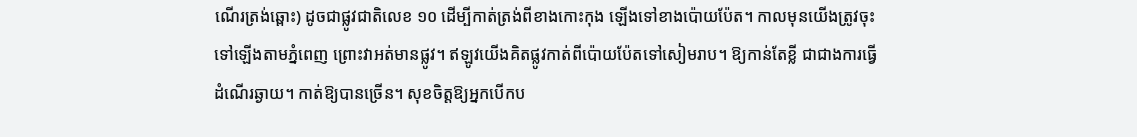ណើរត្រង់ឆ្ពោះ) ដូចជាផ្លូវជាតិលេខ ១០ ដើម្បីកាត់ត្រង់ពីខាងកោះកុង ឡើងទៅខាងប៉ោយប៉ែត។ កាលមុនយើងត្រូវចុះទៅឡើងតាមភ្នំពេញ ព្រោះវាអត់មានផ្លូវ។ ឥឡូវយើងគិតផ្លូវកាត់ពីប៉ោយប៉ែតទៅសៀមរាប។ ឱ្យកាន់តែខ្លី ជាជាងការធ្វើដំណើរឆ្ងាយ។ កាត់ឱ្យបានច្រើន។ សុខចិត្តឱ្យអ្នកបើកប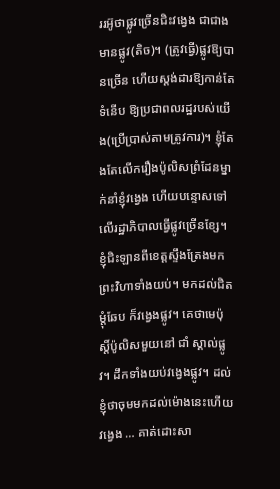ររអ៊ូថាផ្លូវច្រើនជិះវង្វេង ជាជាងមានផ្លូវ(តិច)។ (ត្រូវធ្វើ)ផ្លូវឱ្យបានច្រើន ហើយស្តង់ដារឱ្យកាន់តែទំនើប ឱ្យប្រជាពលរដ្ឋរបស់យើង(ប្រើប្រាស់តាមត្រូវការ)។ ខ្ញុំតែងតែលើករឿងប៉ូលិសព្រំដែនម្នាក់នាំខ្ញុំវង្វេង ហើយបន្ទោសទៅលើរដ្ឋាភិបាលធ្វើផ្លូវច្រើនខ្សែ។ ខ្ញុំជិះឡានពីខេត្តស្ទឹងត្រែងមកព្រះវិហាទាំងយប់។ មកដល់ជិតម្តុំឆែប ក៏វង្វេងផ្លូវ។ គេថាមេប៉ុស្តិ៍ប៉ូលិសមួយនៅ ជាំ ស្គាល់ផ្លូវ។ ដឹកទាំងយប់វង្វេងផ្លូវ។ ដល់ខ្ញុំថាចុមមកដល់ម៉ោងនេះហើយវង្វេង … គាត់ដោះសា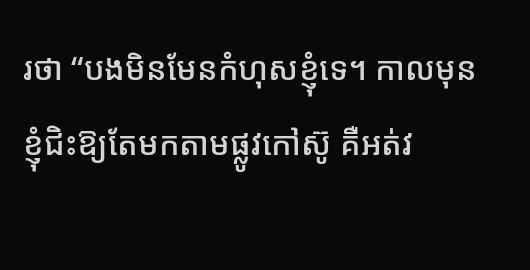រថា “បងមិនមែនកំហុសខ្ញុំទេ។ កាលមុនខ្ញុំជិះឱ្យតែមកតាមផ្លូវកៅស៊ូ គឺអត់វ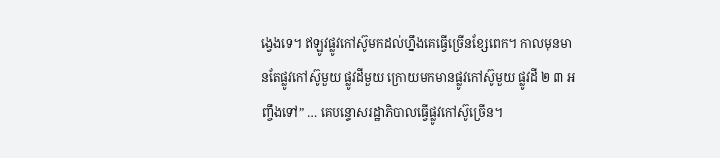ង្វេងទេ។ ឥឡូវផ្លូវកៅស៊ូមកដល់ហ្នឹងគេធ្វើច្រើនខ្សែពេក។ កាលមុនមានតែផ្លូវកៅស៊ូមួយ ផ្លូវដីមួយ ក្រោយមកមានផ្លូវកៅស៊ូមួយ ផ្លូវដី ២ ៣ អញ្ចឹងទៅ” … គេបន្ទោសរដ្ឋាភិបាលធ្វើផ្លូវកៅស៊ូច្រើន។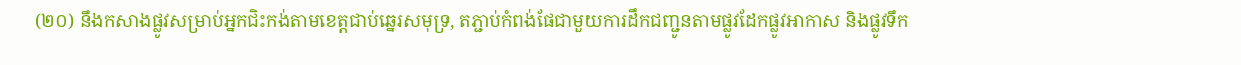(២០) នឹងកសាងផ្លូវសម្រាប់អ្នកជិះកង់តាមខេត្តជាប់ឆ្នេរសមុទ្រ, តភ្ជាប់កំពង់ផែជាមួយការដឹកជញ្ជូនតាមផ្លូវដែកផ្លូវអាកាស និងផ្លូវទឹក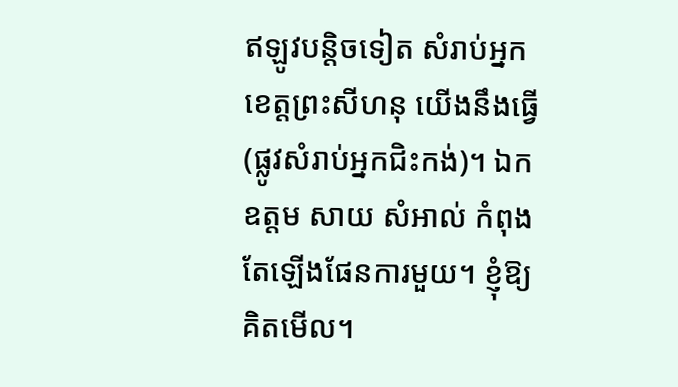ឥឡូវបន្តិចទៀត សំរាប់អ្នកខេត្តព្រះសីហនុ យើងនឹងធ្វើ(ផ្លូវសំរាប់អ្នកជិះកង់)។ ឯកឧត្តម សាយ សំអាល់ កំពុងតែឡើងផែនការមួយ។ ខ្ញុំឱ្យគិតមើល។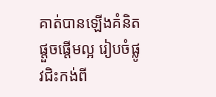គាត់បានឡើងគំនិតផ្តួចផ្តើមល្អ រៀបចំផ្លូវជិះកង់ពី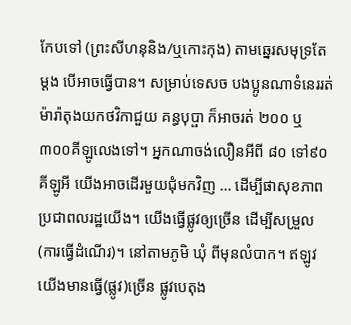កែបទៅ (ព្រះសីហនុនិង/ឬកោះកុង) តាមឆ្នេរសមុទ្រតែម្តង បើអាចធ្វើបាន។ សម្រាប់ទេសច បងប្អូនណាទំនេររត់ម៉ារ៉ាតុងយកថវិកាជួយ គន្ធបុប្ផា ក៏អាចរត់ ២០០ ឬ៣០០គីឡូលេងទៅ។ អ្នកណាចង់លឿនអីពី ៨០ ទៅ៩០គីឡូអី យើងអាចដើរមួយជុំមកវិញ … ដើម្បីផាសុខភាពប្រជាពលរដ្ឋយើង។ យើងធ្វើផ្លូវឲ្យច្រើន ដើម្បីសម្រួល(ការធ្វើដំណើរ)។ នៅតាមភូមិ ឃុំ ពីមុនលំបាក។ ឥឡូវយើងមានធ្វើ(ផ្លូវ)ច្រើន ផ្លូវបេតុង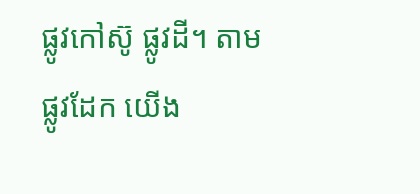ផ្លូវកៅស៊ូ ផ្លូវដី។ តាមផ្លូវដែក យើង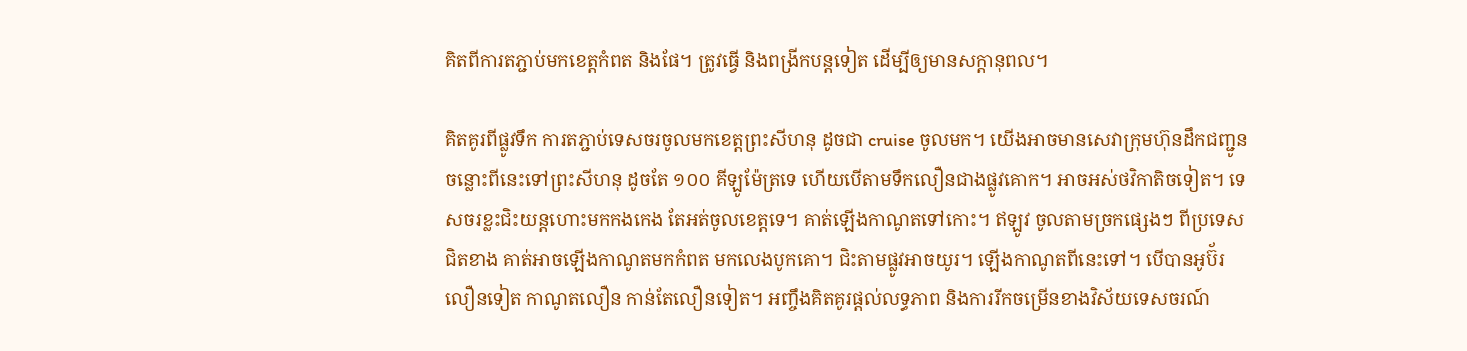គិតពីការតភ្ជាប់មកខេត្តកំពត និងផែ។ ត្រូវធ្វើ និងពង្រីកបន្តទៀត ដើម្បីឲ្យមានសក្តានុពល។

គិតគូរពីផ្លូវទឹក ការតភ្ជាប់ទេសចរចូលមកខេត្តព្រះសីហនុ ដូចជា cruise ចូលមក។ យើងអាចមានសេវាក្រុមហ៊ុនដឹកជញ្ជូន ចន្លោះពីនេះទៅព្រះសីហនុ ដូចតែ ១០០ គីឡូម៉ែត្រទេ ហើយបើតាមទឹកលឿនជាងផ្លូវគោក។ អាចអស់ថវិកាតិចទៀត។ ទេសចរខ្លះជិះយន្តហោះមកកងកេង តែអត់ចូលខេត្តទេ។ គាត់ឡើងកាណូតទៅកោះ។ ឥឡូវ ចូលតាមច្រកផ្សេងៗ ពីប្រទេសជិតខាង គាត់អាចឡើងកាណូតមកកំពត មកលេងបូកគោ។ ជិះតាមផ្លូវអាចយូរ។ ឡើងកាណូតពីនេះទៅ។ បើបានអូប៊័រលឿនទៀត កាណូតលឿន កាន់តែលឿនទៀត។ អញ្ចឹងគិតគូរផ្តល់លទ្ធភាព និងការរីកចម្រើនខាងវិស័យទេសចរណ៍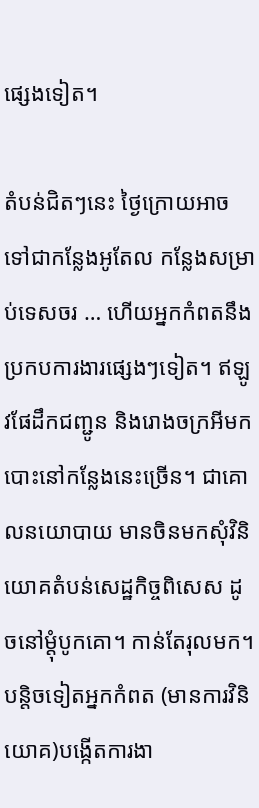ផ្សេងទៀត។

តំបន់ជិតៗនេះ ថ្ងៃក្រោយអាចទៅជាកន្លែងអូតែល កន្លែងសម្រាប់ទេសចរ … ហើយអ្នកកំពតនឹងប្រកបការងារផ្សេងៗទៀត។ ឥឡូវផែដឹកជញ្ជូន និងរោងចក្រអីមកបោះនៅកន្លែងនេះច្រើន។ ជាគោលនយោបាយ មានចិនមកសុំវិនិយោគតំបន់សេដ្ឋកិច្ចពិសេស ដូចនៅម្តុំបូកគោ។ កាន់តែរុលមក។ បន្តិចទៀតអ្នកកំពត (មានការវិនិយោគ)បង្កើតការងា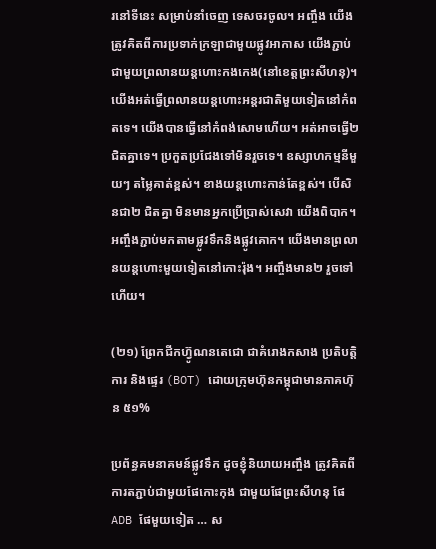រនៅទីនេះ សម្រាប់នាំចេញ ទេសចរចូល។ អញ្ចឹង យើងត្រូវគិតពីការប្រទាក់ក្រឡាជាមួយផ្លូវអាកាស យើងភ្ជាប់ជាមួយព្រលានយន្តហោះកងកេង(នៅខេត្តព្រះសីហនុ)។ យើងអត់ធ្វើព្រលានយន្តហោះអន្តរជាតិមួយទៀតនៅកំពតទេ។ យើងបានធ្វើនៅកំពង់សោមហើយ។ អត់អាចធ្វើ២ ជិតគ្នាទេ។ ប្រកួតប្រជែងទៅមិនរួចទេ។ ឧស្សាហកម្មនីមួយៗ តម្លៃគាត់ខ្ពស់។ ខាងយន្តហោះកាន់តែខ្ពស់។ បើសិនជា២ ជិតគ្នា មិនមានអ្នកប្រើប្រាស់សេវា យើងពិបាក។ អញ្ចឹងភ្ជាប់មកតាមផ្លូវទឹកនិងផ្លូវគោក។ យើងមានព្រលានយន្តហោះមួយទៀតនៅកោះរ៉ុង។ អញ្ចឹងមាន២ រួចទៅហើយ។

(២១) ព្រែកជីកហ៊្វូណនតេជោ ជាគំរោងកសាង ប្រតិបត្តិការ និងផ្ទេរ (BOT) ដោយក្រុមហ៊ុនកម្ពុជាមានភាគហ៊ុន ៥១%

ប្រព័ន្ធគមនាគមន៍ផ្លូវទឹក ដូចខ្ញុំនិយាយអញ្ចឹង ត្រូវគិតពីការតភ្ជាប់ជាមួយផែកោះកុង ជាមួយផែព្រះសីហនុ ផែ ADB ផែមួយទៀត … ស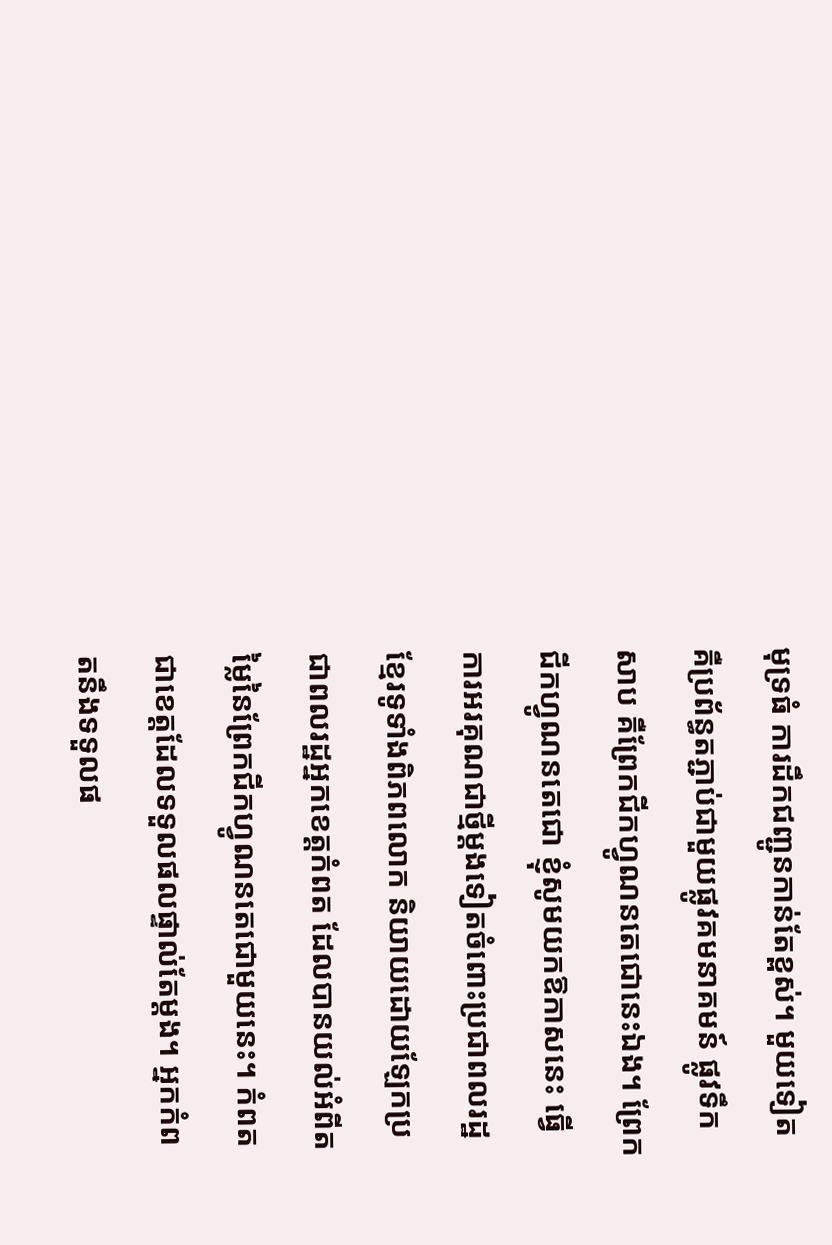មុទ្រធំ ការដឹកជញ្ជូនកាន់តែខ្ពស់។ មួយទៀតគឺប្រព័ន្ធតភ្ជាប់ជាមួយផ្លូវគមនាគមន៍ ផ្លូវទឹកសាប គឺព្រែកជីកហ្វូណនតេជោនេះឯង។ ព្រែកជីកហ្វូណនតេជោ ខ្ញុំសូមយកឱកាសនេះ ធ្វើការអរគុណជាថ្មីម្តងទៀតចំពោះប្រជាពលរដ្ឋខ្មែរទូទាំងពិភពលោក និយាយដោយឡែកប្រជាពលរដ្ឋអ្នកខេត្តកំពត ដែលបានយល់អំពីតម្លៃនៃព្រែកជីកហ្វូណនតេជោមួយនេះ។ កំពតជាខេត្តដែលទទួលផលផ្ទាល់តែម្តង។ អ្នកកំពតនឹងទទួលផ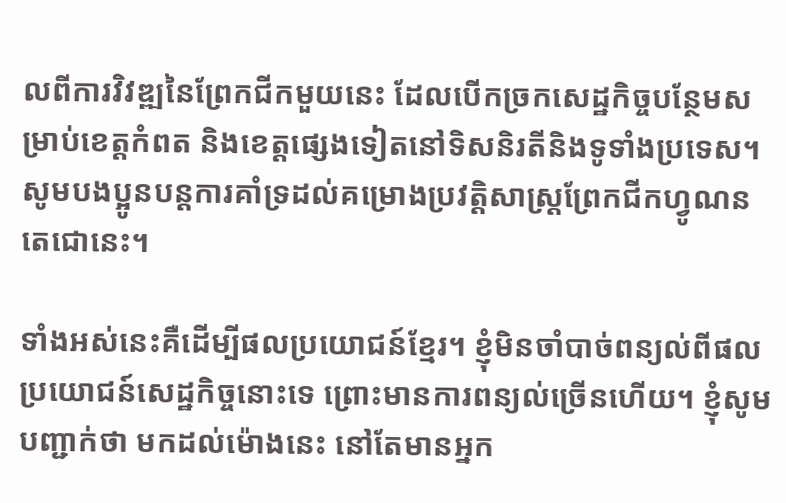លពីការវិវឌ្ឍនៃព្រែកជីកមួយនេះ ដែលបើកច្រកសេដ្ឋកិច្ចបន្ថែមសម្រាប់ខេត្តកំពត និងខេត្តផ្សេងទៀតនៅទិសនិរតីនិងទូទាំងប្រទេស។ សូមបងប្អូនបន្តការគាំទ្រដល់គម្រោងប្រវត្តិសាស្រ្តព្រែកជីកហ្វូណនតេជោនេះ។

ទាំងអស់នេះគឺដើម្បីផលប្រយោជន៍ខ្មែរ។ ខ្ញុំមិនចាំបាច់ពន្យល់ពីផលប្រយោជន៍សេដ្ឋកិច្ចនោះទេ ព្រោះមានការពន្យល់ច្រើនហើយ។ ខ្ញុំសូមបញ្ជាក់ថា មកដល់ម៉ោងនេះ នៅតែមានអ្នក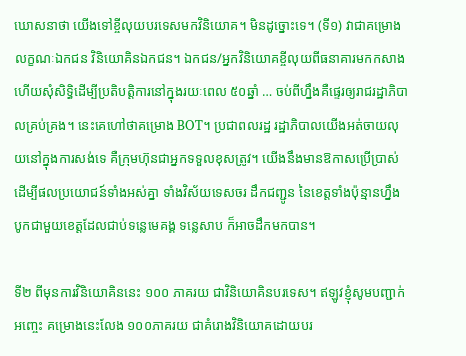ឃោសនាថា យើងទៅខ្ចីលុយបរទេសមកវិនិយោគ។ មិនដូច្នោះទេ។ (ទី១) វាជាគម្រោងលក្ខណៈឯកជន វិនិយោគិនឯកជន។ ឯកជន/អ្នកវិនិយោគខ្ចីលុយពីធនាគារមកកសាង ហើយសុំសិទ្ធិដើម្បីប្រតិបត្តិការនៅក្នុងរយៈពេល ៥០ឆ្នាំ … ចប់ពីហ្នឹងគឺផ្ទេរឲ្យរាជរដ្ឋាភិបាលគ្រប់គ្រង។ នេះគេហៅថាគម្រោង BOT។ ប្រជាពលរដ្ឋ រដ្ឋាភិបាលយើងអត់ចាយលុយនៅក្នុងការសង់ទេ គឺក្រុមហ៊ុនជាអ្នកទទួលខុសត្រូវ។ យើងនឹងមានឱកាសប្រើប្រាស់ដើម្បីផលប្រយោជន៍ទាំងអស់គ្នា ទាំងវិស័យទេសចរ ដឹកជញ្ជូន នៃខេត្តទាំងប៉ុន្មានហ្នឹង បូកជាមួយខេត្តដែលជាប់ទន្លេមេគង្គ ទន្លេសាប ក៏អាចដឹកមកបាន។

ទី២ ពីមុនការវិនិយោគិននេះ ១០០ ភាគរយ ជាវិនិយោគិនបរទេស។ ឥឡូវខ្ញុំសូមបញ្ជាក់អញ្ចេះ គម្រោងនេះលែង ១០០ភាគរយ ជាគំរោងវិនិយោគដោយបរ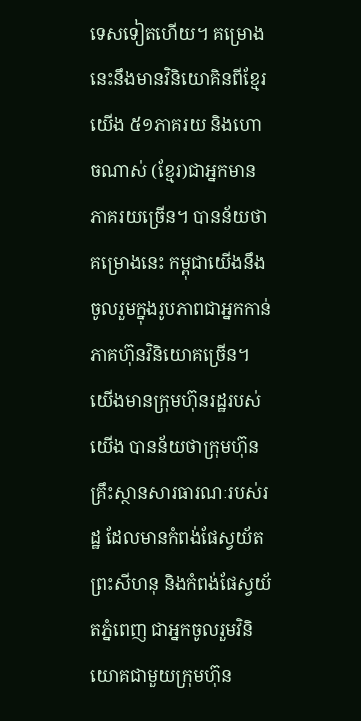ទេសទៀតហើយ។ គម្រោងនេះនឹងមានវិនិយោគិនពីខ្មែរយើង ៥១ភាគរយ និងហោចណាស់ (ខ្មែរ)ជាអ្នកមានភាគរយច្រើន។ បានន័យថា គម្រោងនេះ កម្ពុជាយើងនឹងចូលរួមក្នុងរូបភាពជាអ្នកកាន់ភាគហ៊ុនវិនិយោគច្រើន។ យើងមានក្រុមហ៊ុនរដ្ឋរបស់យើង បានន័យថាក្រុមហ៊ុនគ្រឹះស្ថានសារធារណៈរបស់រដ្ឋ ដែលមានកំពង់ផែស្វយ័តព្រះសីហនុ និងកំពង់ផែស្វយ័តភ្នំពេញ ជាអ្នកចូលរួមវិនិយោគជាមួយក្រុមហ៊ុន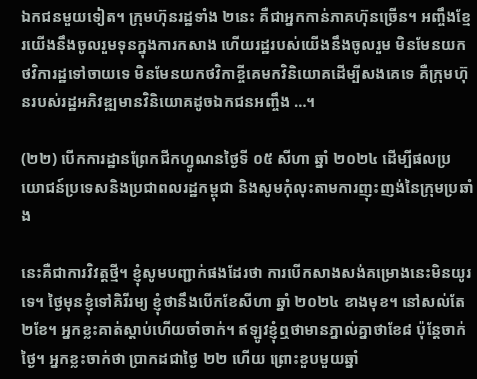ឯកជនមួយទៀត។ ក្រុមហ៊ុនរដ្ឋទាំង ២នេះ គឺជាអ្នកកាន់ភាគហ៊ុនច្រើន។ អញ្ចឹងខ្មែរយើងនឹងចូលរួមទុនក្នុងការកសាង ហើយរដ្ឋរបស់យើងនឹងចូលរួម មិនមែនយកថវិការដ្ឋទៅចាយទេ មិនមែនយកថវិកាខ្ចីគេមកវិនិយោគដើម្បីសងគេទេ គឺក្រុមហ៊ុនរបស់រដ្ឋអភិវឌ្ឍមានវិនិយោគដូចឯកជនអញ្ចឹង …។

(២២) បើកការដ្ឋានព្រែកជីកហ្វូណនថ្ងៃទី ០៥ សីហា ឆ្នាំ ២០២៤ ដើម្បីផលប្រយោជន៍ប្រទេសនិងប្រជាពលរដ្ឋកម្ពុជា និងសូមកុំលុះតាមការញុះញង់នៃក្រុមប្រឆាំង

នេះគឺជាការវិវត្តថ្មី។ ខ្ញុំសូមបញ្ជាក់ផងដែរថា ការបើកសាងសង់គម្រោងនេះមិនយូរទេ។ ថ្ងៃមុនខ្ញុំទៅគិរីរម្យ ខ្ញុំថានឹងបើកខែសីហា ឆ្នាំ ២០២៤ ខាងមុខ។ នៅសល់តែ ២ខែ។ អ្នកខ្លះគាត់ស្តាប់ហើយចាំចាក់។ ឥឡូវខ្ញុំឮថាមានភ្នាល់គ្នាថាខែ៨ ប៉ុន្តែចាក់ថ្ងៃ។ អ្នកខ្លះចាក់ថា ប្រាកដជាថ្ងៃ ២២ ហើយ ព្រោះខួបមួយឆ្នាំ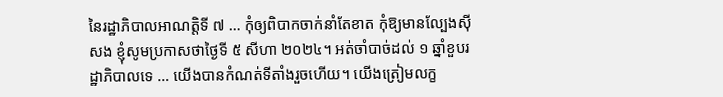នៃរដ្ឋាភិបាលអាណត្តិទី ៧ … កុំឲ្យពិបាកចាក់នាំតែខាត កុំឱ្យមានល្បែងស៊ីសង ខ្ញុំសូមប្រកាសថាថ្ងៃទី ៥ សីហា ២០២៤។ អត់ចាំបាច់ដល់ ១ ឆ្នាំខួបរដ្ឋាភិបាលទេ … យើងបានកំណត់ទីតាំងរួចហើយ។ យើងត្រៀមលក្ខ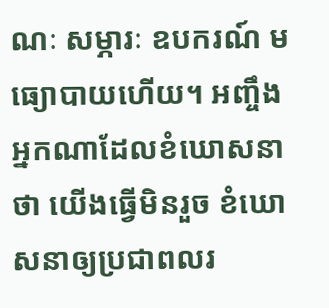ណៈ សម្ភារៈ ឧបករណ៍ មធ្យោបាយហើយ។ អញ្ចឹង អ្នកណាដែលខំឃោសនាថា យើងធ្វើមិនរួច ខំឃោសនាឲ្យប្រជាពលរ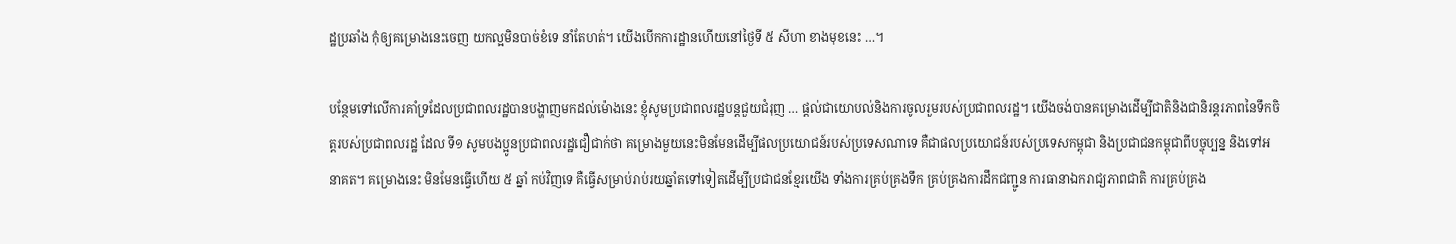ដ្ឋប្រឆាំង កុំឲ្យគម្រោងនេះចេញ យកល្អមិនបាច់ខំទេ នាំតែហត់។ យើងបើកការដ្ឋានហើយនៅថ្ងៃទី ៥ សីហា ខាងមុខនេះ …។

បន្ថែមទៅលើការគាំទ្រដែលប្រជាពលរដ្ឋបានបង្ហាញមកដល់ម៉ោងនេះ ខ្ញុំសូមប្រជាពលរដ្ឋបន្តជួយជំរុញ … ផ្តល់ជាយោបល់និងការចូលរួមរបស់ប្រជាពលរដ្ឋ។ យើងចង់បានគម្រោងដើម្បីជាតិនិងជានិរន្តរភាពនៃទឹកចិត្តរបស់ប្រជាពលរដ្ឋ ដែល ទី១ សូមបងប្អូនប្រជាពលរដ្ឋជឿជាក់ថា គម្រោងមួយនេះមិនមែនដើម្បីផលប្រយោជន៍របស់ប្រទេសណាទេ គឺជាផលប្រយោជន៍របស់ប្រទេសកម្ពុជា និងប្រជាជនកម្ពុជាពីបច្ចុប្បន្ន និងទៅអនាគត។ គម្រោងនេះ មិនមែនធ្វើហើយ ៥ ឆ្នាំ កប់វិញទេ គឺធ្វើសម្រាប់រាប់រយឆ្នាំតទៅទៀតដើម្បីប្រជាជនខ្មែរយើង ទាំងការគ្រប់គ្រងទឹក គ្រប់គ្រងការដឹកជញ្ជូន ការធានាឯករាជ្យភាពជាតិ ការគ្រប់គ្រង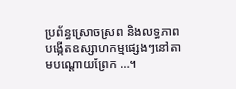ប្រព័ន្ធស្រោចស្រព និងលទ្ធភាពបង្កើតឧស្សាហកម្មផ្សេងៗនៅតាមបណ្តោយព្រែក …។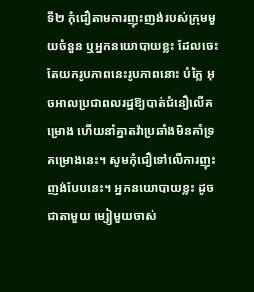ទី២ កុំជឿតាមការញុះញង់របស់ក្រុមមួយចំនួន ឬអ្នកនយោបាយខ្លះ ដែលចេះតែយករូបភាពនេះរូបភាពនោះ បំភ្លៃ អុចអាលប្រជាពលរដ្ឋឱ្យបាត់ជំនឿលើគម្រោង ហើយនាំគ្នាតវ៉ាប្រឆាំងមិនគាំទ្រគម្រោងនេះ។ សូមកុំជឿទៅលើការញុះញង់បែបនេះ។ អ្នកនយោបាយខ្លះ ដូចជាតាមួយ ម្សៀមួយចាស់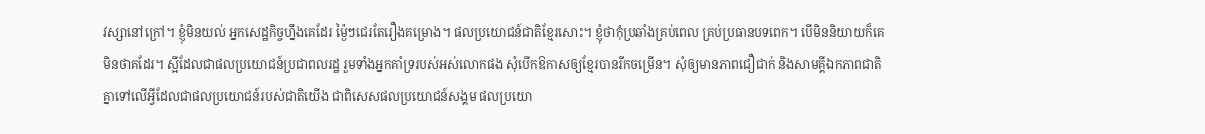វស្សានៅក្រៅ។ ខ្ញុំមិនយល់ អ្នកសេដ្ឋកិច្ចហ្នឹងគេដែរ ម្ង៉ៃៗជេរតែរឿងគម្រោង។ ផលប្រយោជន៍ជាតិខ្មែរសោះ។ ខ្ញុំថាកុំប្រឆាំងគ្រប់ពេល គ្រប់ប្រធានបទពេក។ បើមិននិយាយក៏គេមិនថាគដែរ។ ស្អីដែលជាផលប្រយោជន៍ប្រជាពលរដ្ឋ រួមទាំងអ្នកគាំទ្ររបស់អស់លោកផង សុំបើកឱកាសឲ្យខ្មែរបានរីកចម្រើន។ សុំឲ្យមានភាពជឿជាក់ និងសាមគ្គីឯកភាពជាតិគ្នាទៅលើអ្វីដែលជាផលប្រយោជន៍របស់ជាតិយើង ជាពិសេសផលប្រយោជន៍សង្គម ផលប្រយោ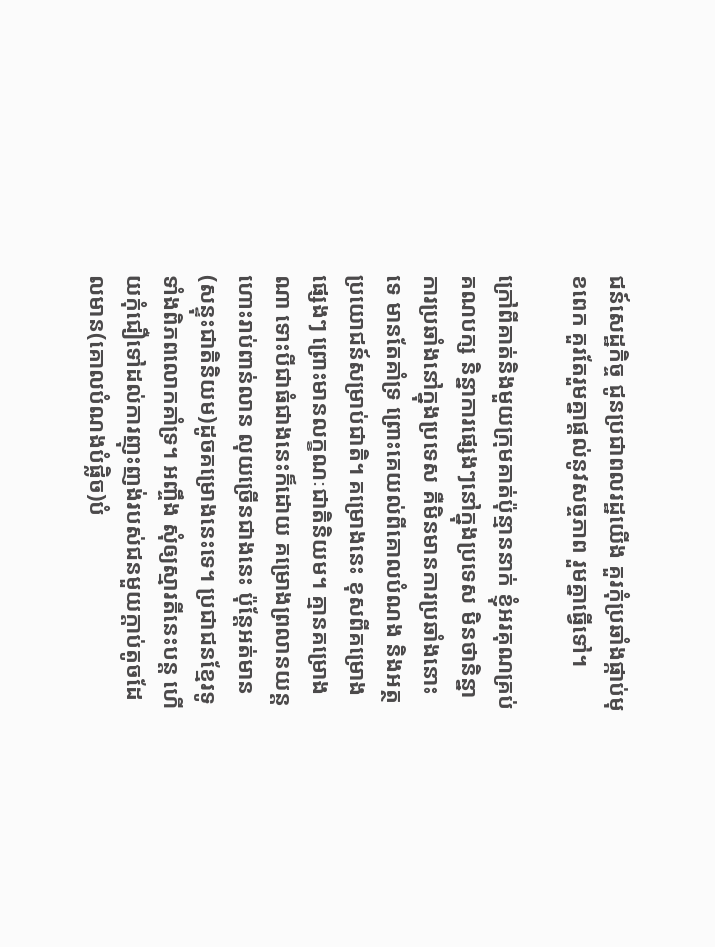ជន៍សេដ្ឋកិច្ច ជូនប្រជាពលរដ្ឋយើង គួរកុំប្រឆាំងផ្កាប់មុខពេក គួរតែរួមគ្នាផ្តល់នូវសច្ចភាព រួមគ្នាធ្វើទៅ។

ក្រៅពីគាត់និងមួយក្រុមគាត់ប៉ុន្មាននាក់ ខ្ញុំអរគុណគ្រប់គណបក្ស និន្នាការផ្សេងៗនៅក្នុងប្រទេស មិនថានិន្នាការប្រឆាំងនៅក្នុងប្រទេស គឺមិនមានការប្រឆាំងនោះទេ មានតែគាំទ្រ ព្រោះគេយល់ពីគោលបំណង និងអត្ថប្រយោជន៍សម្រាប់ជាតិ។ គម្រោងនេះ ខុសពីគម្រោងផ្សេងៗ ព្រោះមានលក្ខណៈជាតិនិយម។ គ្មានគម្រោងណា ទោះបីជាធំជាងនេះក៏ដោយ គម្រោងព្រលានយន្តហោះរាប់ពាន់លាន លុយច្រើនជាងនេះ ប៉ុន្តែអត់មាន(សន្ទុះជាតិនិយម)ដូចគម្រោងនេះទេ។ ប្រជាជនខ្មែរទូទាំងពិភពលោកគាំទ្រ។ អញ្ចឹង សុំឲ្យស្មារតីនេះបន្ត ហើយកុំជឿទៅដល់ការញុះញង់របស់ជនមួយក្តាប់តូចដែលមាន(គោលបំណងបំផ្លិច)បំ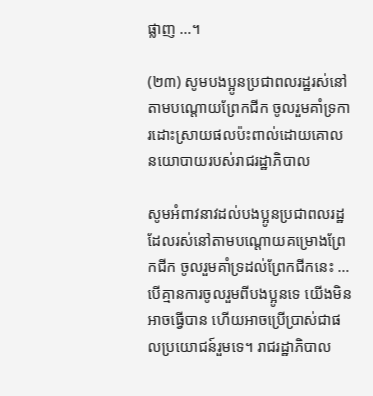ផ្លាញ …។

(២៣) សូមបងប្អូនប្រជាពលរដ្ឋរស់នៅតាមបណ្តោយព្រែកជីក ចូលរួមគាំទ្រការដោះស្រាយផលប៉ះពាល់ដោយគោលនយោបាយរបស់រាជរដ្ឋាភិបាល

សូមអំពាវនាវដល់បងប្អូនប្រជាពលរដ្ឋដែលរស់នៅតាមបណ្តោយគម្រោងព្រែកជីក ចូលរួមគាំទ្រដល់ព្រែកជីកនេះ … បើគ្មានការចូលរួមពីបងប្អូនទេ យើងមិនអាចធ្វើបាន ហើយអាចប្រើប្រាស់ជាផលប្រយោជន៍រួមទេ។ រាជរដ្ឋាភិបាល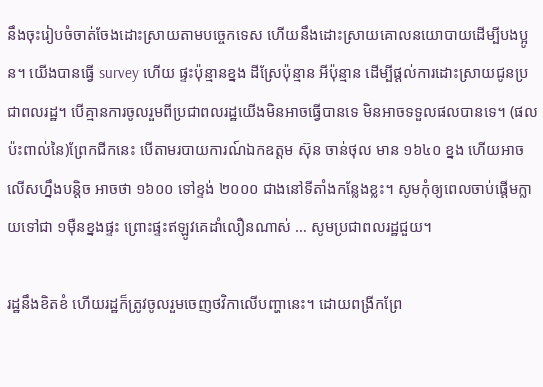នឹងចុះរៀបចំចាត់ចែងដោះស្រាយតាមបច្ចេកទេស ហើយនឹងដោះស្រាយគោលនយោបាយដើម្បីបងប្អូន។ យើងបានធ្វើ survey ហើយ ផ្ទះប៉ុន្មានខ្នង ដីស្រែប៉ុន្មាន អីប៉ុន្មាន ដើម្បីផ្តល់ការដោះស្រាយជូនប្រជាពលរដ្ឋ។ បើគ្មានការចូលរួមពីប្រជាពលរដ្ឋយើងមិនអាចធ្វើបានទេ មិនអាចទទួលផលបានទេ។ (ផលប៉ះពាល់នៃ)ព្រែកជីកនេះ បើតាមរបាយការណ៍ឯកឧត្តម ស៊ុន ចាន់ថុល មាន ១៦៤០ ខ្នង ហើយអាចលើសហ្នឹងបន្តិច អាចថា ១៦០០ ទៅខ្ទង់ ២០០០ ជាងនៅទីតាំងកន្លែងខ្លះ។ សូមកុំឲ្យពេលចាប់ផ្តើមក្លាយទៅជា ១ម៉ឺនខ្នងផ្ទះ ព្រោះផ្ទះឥឡូវគេដាំលឿនណាស់ … សូមប្រជាពលរដ្ឋជួយ។

រដ្ឋនឹងខិតខំ ហើយរដ្ឋក៏ត្រូវចូលរួមចេញថវិកាលើបញ្ហានេះ។ ដោយពង្រីកព្រែ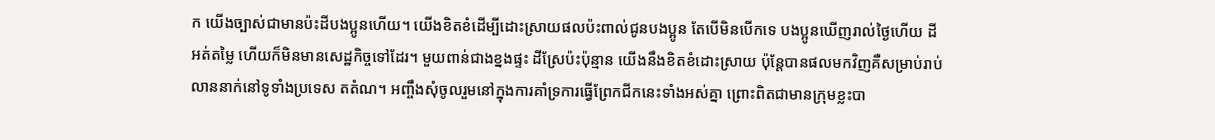ក យើងច្បាស់ជាមានប៉ះដីបងប្អូនហើយ។ យើងខិតខំដើម្បីដោះស្រាយផលប៉ះពាល់ជូនបងប្អូន តែបើមិនបើកទេ បងប្អូនឃើញរាល់ថ្ងៃហើយ ដីអត់តម្លៃ ហើយក៏មិនមានសេដ្ឋកិច្ចទៅដែរ។ មួយពាន់ជាងខ្នងផ្ទះ ដីស្រែប៉ះប៉ុន្មាន យើងនឹងខិតខំដោះស្រាយ ប៉ុន្តែបានផលមកវិញគឺសម្រាប់រាប់លាននាក់នៅទូទាំងប្រទេស តតំណ។ អញ្ចឹងសុំចូលរួមនៅក្នុងការគាំទ្រការធ្វើព្រែកជីកនេះទាំងអស់គ្នា ព្រោះពិតជាមានក្រុមខ្លះបា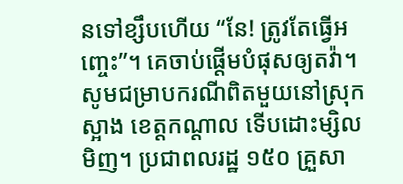នទៅខ្សឹបហើយ “នែ! ត្រូវតែធ្វើអញ្ចេះ”។ គេចាប់ផ្តើមបំផុសឲ្យតវ៉ា។ សូមជម្រាបករណីពិតមួយនៅស្រុកស្អាង ខេត្តកណ្តាល ទើបដោះម្សិលមិញ។ ប្រជាពលរដ្ឋ ១៥០ គ្រួសា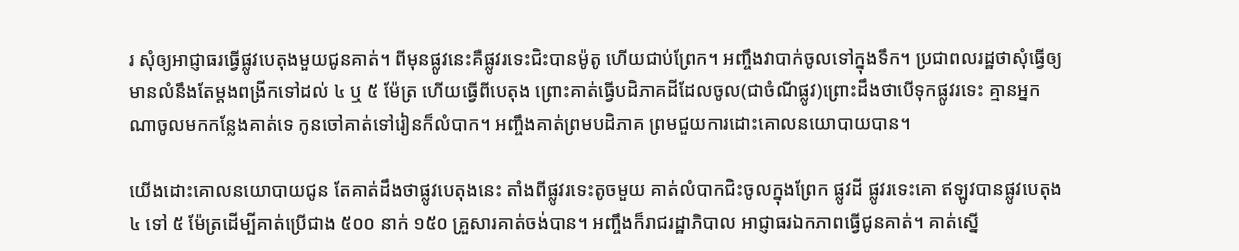រ សុំឲ្យអាជ្ញាធរធ្វើផ្លូវបេតុងមួយជូនគាត់។ ពីមុនផ្លូវនេះគឺផ្លូវរទេះជិះបានម៉ូតូ ហើយជាប់ព្រែក។ អញ្ចឹងវាបាក់ចូលទៅក្នុងទឹក។ ប្រជាពលរដ្ឋថាសុំធ្វើឲ្យមានលំនឹងតែម្តងពង្រីកទៅដល់ ៤ ឬ ៥ ម៉ែត្រ ហើយធ្វើពីបេតុង ព្រោះគាត់ធ្វើបដិភាគដីដែលចូល(ជាចំណីផ្លូវ)ព្រោះដឹងថាបើទុកផ្លូវរទេះ គ្មានអ្នកណាចូលមកកន្លែងគាត់ទេ កូនចៅគាត់ទៅរៀនក៏លំបាក។ អញ្ចឹងគាត់ព្រមបដិភាគ ព្រមជួយការដោះគោលនយោបាយបាន។

យើងដោះគោលនយោបាយជូន តែគាត់ដឹងថាផ្លូវបេតុងនេះ តាំងពីផ្លូវរទេះតូចមួយ គាត់លំបាកជិះចូលក្នុងព្រែក ផ្លូវដី ផ្លូវរទេះគោ ឥឡូវបានផ្លូវបេតុង ៤ ទៅ ៥ ម៉ែត្រដើម្បីគាត់ប្រើជាង ៥០០ នាក់ ១៥០ គ្រួសារគាត់ចង់បាន។ អញ្ចឹងក៏រាជរដ្ឋាភិបាល អាជ្ញាធរឯកភាពធ្វើជូនគាត់។ គាត់ស្នើ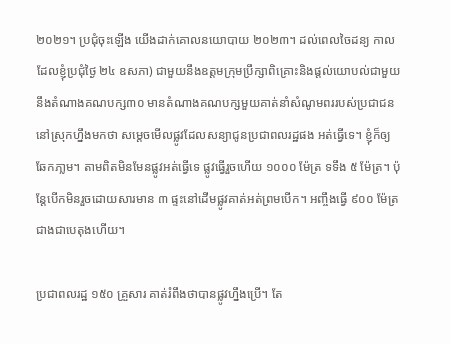២០២១។ ប្រជុំចុះឡើង យើងដាក់គោលនយោបាយ ២០២៣។ ដល់ពេលចៃដន្យ កាលដែលខ្ញុំប្រជុំថ្ងៃ ២៤ ឧសភា) ជាមួយនឹងឧត្តមក្រុមប្រឹក្សាពិគ្រោះនិងផ្តល់យោបល់ជាមួយនឹងតំណាងគណបក្ស៣០ មានតំណាងគណបក្សមួយគាត់នាំសំណូមពររបស់ប្រជាជននៅស្រុកហ្នឹងមកថា សម្តេចមើលផ្លូវដែលសន្យាជូនប្រជាពលរដ្ឋផង អត់ធ្វើទេ។ ខ្ញុំក៏ឲ្យឆែកភា្លម។ តាមពិតមិនមែនផ្លូវអត់ធ្វើទេ ផ្លូវធ្វើរួចហើយ ១០០០ ម៉ែត្រ ទទឹង ៥ ម៉ែត្រ។ ប៉ុន្តែបើកមិនរួចដោយសារមាន ៣ ផ្ទះនៅដើមផ្លូវគាត់អត់ព្រមបើក។ អញ្ចឹងធ្វើ ៩០០ ម៉ែត្រជាងជាបេតុងហើយ។

ប្រជាពលរដ្ឋ ១៥០ គ្រួសារ គាត់រំពឹងថាបានផ្លូវហ្នឹងប្រើ។ តែ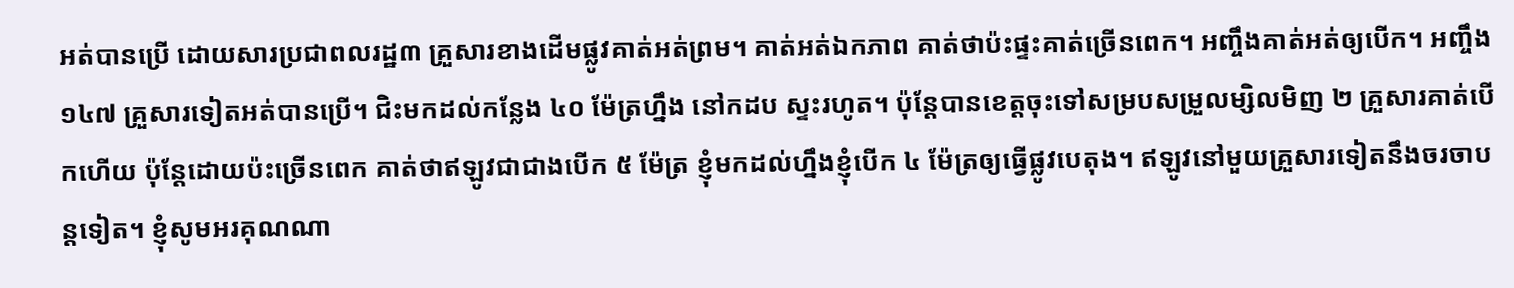អត់បានប្រើ ដោយសារប្រជាពលរដ្ឋ៣ គ្រួសារខាងដើមផ្លូវគាត់អត់ព្រម។ គាត់អត់ឯកភាព គាត់ថាប៉ះផ្ទះគាត់ច្រើនពេក។ អញ្ចឹងគាត់អត់ឲ្យបើក។ អញ្ចឹង ១៤៧ គ្រួសារទៀតអត់បានប្រើ។ ជិះមកដល់កន្លែង ៤០ ម៉ែត្រហ្នឹង នៅកដប ស្ទះរហូត។ ប៉ុន្តែបានខេត្តចុះទៅសម្របសម្រួលម្សិលមិញ ២ គ្រួសារគាត់បើកហើយ ប៉ុន្តែដោយប៉ះច្រើនពេក គាត់ថាឥឡូវជាជាងបើក ៥ ម៉ែត្រ ខ្ញុំមកដល់ហ្នឹងខ្ញុំបើក ៤ ម៉ែត្រឲ្យធ្វើផ្លូវបេតុង។ ឥឡូវនៅមួយគ្រួសារទៀតនឹងចរចាបន្តទៀត។ ខ្ញុំសូមអរគុណណា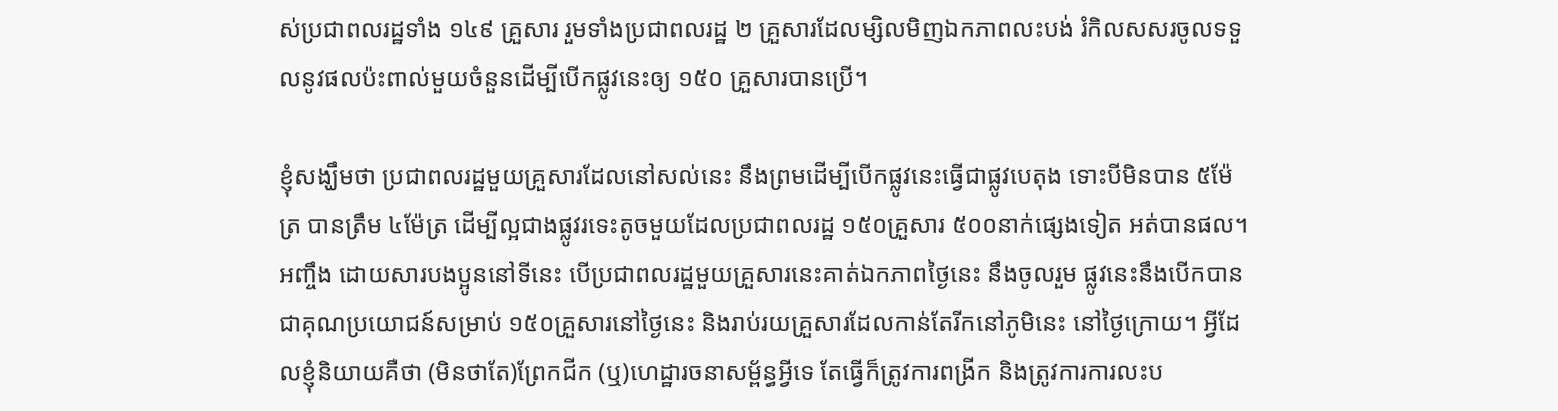ស់ប្រជាពលរដ្ឋទាំង ១៤៩ គ្រួសារ រួមទាំងប្រជាពលរដ្ឋ ២ គ្រួសារដែលម្សិលមិញឯកភាពលះបង់ រំកិលសសរចូលទទួលនូវផលប៉ះពាល់មួយចំនួនដើម្បីបើកផ្លូវនេះឲ្យ ១៥០ គ្រួសារបានប្រើ។

ខ្ញុំសង្ឃឹមថា ប្រជាពលរដ្ឋមួយគ្រួសារដែលនៅសល់នេះ នឹងព្រមដើម្បីបើកផ្លូវនេះធ្វើជាផ្លូវបេតុង ទោះបីមិនបាន ៥ម៉ែត្រ បានត្រឹម ៤ម៉ែត្រ ដើម្បីល្អជាងផ្លូវរទេះតូចមួយដែលប្រជាពលរដ្ឋ ១៥០គ្រួសារ ៥០០នាក់ផ្សេងទៀត អត់បានផល។ អញ្ចឹង ដោយសារបងប្អូននៅទីនេះ បើប្រជាពលរដ្ឋមួយគ្រួសារនេះគាត់ឯកភាពថ្ងៃនេះ នឹងចូលរួម ផ្លូវនេះនឹងបើកបានជាគុណប្រយោជន៍សម្រាប់ ១៥០គ្រួសារនៅថ្ងៃនេះ និងរាប់រយគ្រួសារដែលកាន់តែរីកនៅភូមិនេះ នៅថ្ងៃក្រោយ។ អ្វីដែលខ្ញុំនិយាយគឺថា (មិនថាតែ)ព្រែកជីក (ឬ)ហេដ្ឋារចនាសម្ព័ន្ធអ្វីទេ តែធ្វើក៏ត្រូវការពង្រីក និងត្រូវការការលះប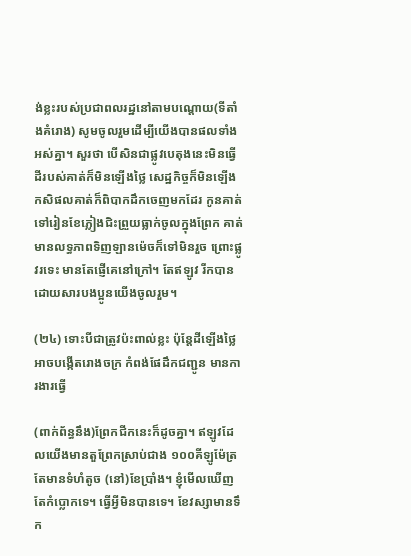ង់ខ្លះរបស់ប្រជាពលរដ្ឋនៅតាមបណ្ដោយ(ទីតាំងគំរោង) សូមចូលរួមដើម្បីយើងបានផលទាំងអស់គ្នា។ សួរថា បើសិនជាផ្លូវបេតុងនេះមិនធ្វើ ដីរបស់គាត់ក៏មិនឡើងថ្លៃ សេដ្ឋកិច្ចក៏មិនឡើង កសិផលគាត់ក៏ពិបាកដឹកចេញមកដែរ កូនគាត់ទៅរៀនខែភ្លៀងជិះព្រួយធ្លាក់ចូលក្នុងព្រែក គាត់មានលទ្ធភាពទិញឡានម៉េចក៏ទៅមិនរួច ព្រោះផ្លូវរទេះ មានតែផ្ញើគេនៅក្រៅ។ តែឥឡូវ រីកបានដោយសារបងប្អូនយើងចូលរួម។

(២៤) ទោះបីជាត្រូវប៉ះពាល់ខ្លះ ប៉ុន្តែដីឡើងថ្លៃ អាចបង្កើតរោងចក្រ កំពង់ផែដឹកជញ្ជូន មានការងារធ្វើ

(ពាក់ព័ន្ធនឹង)ព្រែកជីកនេះក៏ដូចគ្នា។ ឥឡូវដែលយើងមានតួព្រែកស្រាប់ជាង ១០០គីឡូម៉ែត្រ តែមានទំហំតូច (នៅ)ខែប្រាំង។ ខ្ញុំមើលឃើញតែកំប្លោកទេ។ ធ្វើអ្វីមិនបានទេ។ ខែវស្សាមានទឹក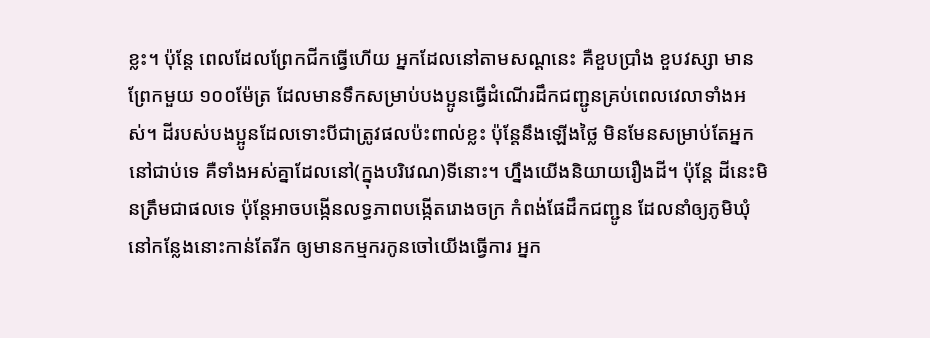ខ្លះ។ ប៉ុន្តែ ពេលដែលព្រែកជីកធ្វើហើយ អ្នកដែលនៅតាមសណ្ដនេះ គឺខួបប្រាំង ខួបវស្សា មានព្រែកមួយ ១០០ម៉ែត្រ ដែលមានទឹកសម្រាប់បងប្អូនធ្វើដំណើរដឹកជញ្ជូនគ្រប់ពេលវេលាទាំងអស់។ ដីរបស់បងប្អូនដែលទោះបីជាត្រូវផលប៉ះពាល់ខ្លះ ប៉ុន្តែនឹងឡើងថ្លៃ មិនមែនសម្រាប់តែអ្នកនៅជាប់ទេ គឺទាំងអស់គ្នាដែលនៅ(ក្នុងបរិវេណ)ទីនោះ។ ហ្នឹងយើងនិយាយរឿងដី។ ប៉ុន្តែ ដីនេះមិនត្រឹមជាផលទេ ប៉ុន្តែអាចបង្កើនលទ្ធភាពបង្កើតរោងចក្រ កំពង់ផែដឹកជញ្ជូន ដែលនាំឲ្យភូមិឃុំនៅកន្លែងនោះកាន់តែរីក ឲ្យមានកម្មករកូនចៅយើងធ្វើការ អ្នក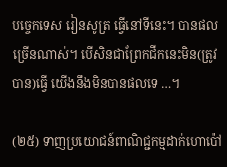បច្ចេកទេស រៀនសូត្រ ធ្វើនៅទីនេះ។ បានផលច្រើនណាស់។ បើសិនជាព្រែកជីកនេះមិន(ត្រូវបាន)ធ្វើ យើងនឹងមិនបានផលទេ …។

(២៥) ទាញប្រយោជន៍ពាណិជ្ជកម្មដាក់ហោប៉ៅ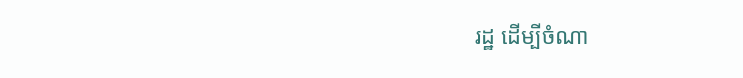រដ្ឋ ដើម្បីចំណា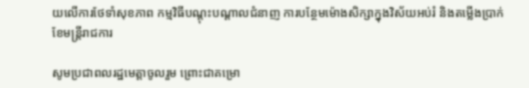យលើការថែទាំសុខភាព កម្មវិធីបណ្តុះបណ្តាលជំនាញ ការបន្ថែមម៉ោងសិក្សាក្នុងវិស័យអប់រំ និងតម្លើងប្រាក់ខែមន្ត្រីរាជការ

សូមប្រជាពលរដ្ឋមេត្តាចូលរួម ព្រោះជាគម្រោ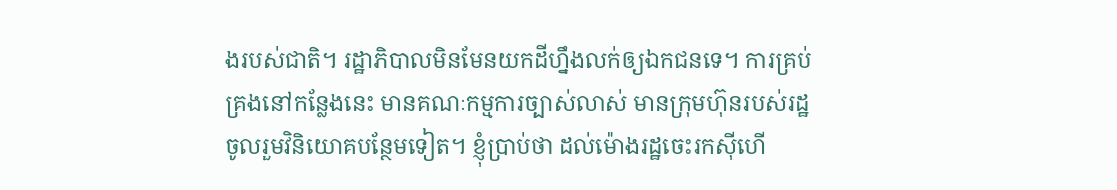ងរបស់ជាតិ។ រដ្ឋាភិបាលមិនមែនយកដីហ្នឹងលក់ឲ្យឯកជនទេ។ ការគ្រប់គ្រងនៅកន្លែងនេះ មានគណៈកម្មការច្បាស់លាស់ មានក្រុមហ៊ុនរបស់រដ្ឋចូលរួមវិនិយោគបន្ថែមទៀត។ ខ្ញុំប្រាប់ថា ដល់ម៉ោងរដ្ឋចេះរកស៊ីហើ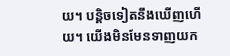យ។ បន្តិចទៀតនឹងឃើញហើយ។ យើងមិនមែនទាញយក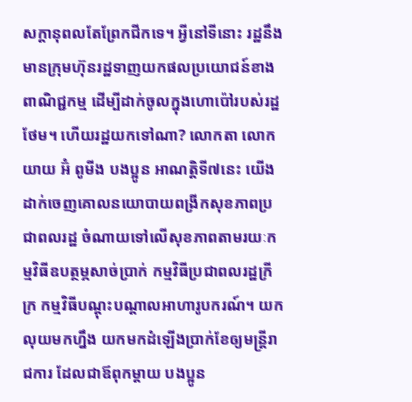សក្ដានុពលតែព្រែកជីកទេ។ អ្វីនៅទីនោះ រដ្ឋនឹងមានក្រុមហ៊ុនរដ្ឋទាញយកផលប្រយោជន៍ខាងពាណិជ្ជកម្ម ដើម្បីដាក់ចូលក្នុងហោប៉ៅរបស់រដ្ឋថែម។ ហើយរដ្ឋយកទៅណា? លោកតា លោកយាយ អ៊ំ ពូមីង បងប្អូន អាណត្តិទី៧នេះ យើងដាក់ចេញគោលនយោបាយពង្រីកសុខភាពប្រជាពលរដ្ឋ ចំណាយទៅលើសុខភាពតាមរយៈកម្មវិធីឧបត្ថម្ភសាច់ប្រាក់ កម្មវិធីប្រជាពលរដ្ឋក្រីក្រ កម្មវិធីបណ្ដុះបណ្ដាលអាហារូបករណ៍។ យកលុយមកហ្នឹង យកមកដំឡើងប្រាក់ខែឲ្យមន្រ្តីរាជការ ដែលជាឪពុកម្ដាយ បងប្អូន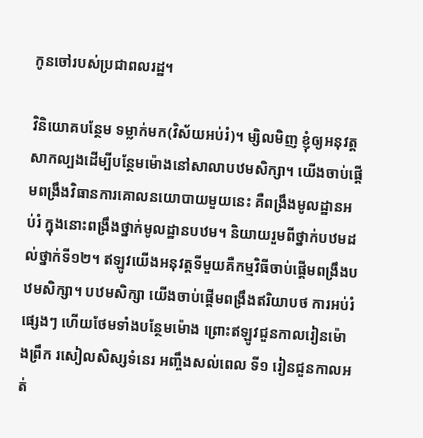កូនចៅរបស់ប្រជាពលរដ្ឋ។

វិនិយោគបន្ថែម ទម្លាក់មក(វិស័យអប់រំ)។ ម្សិលមិញ ខ្ញុំឲ្យអនុវត្តសាកល្បងដើម្បីបន្ថែមម៉ោងនៅសាលាបឋមសិក្សា។ យើងចាប់ផ្ដើមពង្រឹងវិធានការគោលនយោបាយមួយនេះ គឺពង្រឹងមូលដ្ឋានអប់រំ ក្នុងនោះពង្រឹងថ្នាក់មូលដ្ឋានបឋម។ និយាយរួមពីថ្នាក់បឋមដល់ថ្នាក់ទី១២។ ឥឡូវយើងអនុវត្តទីមួយគឺកម្មវិធីចាប់ផ្ដើមពង្រឹងបឋមសិក្សា។ បឋមសិក្សា យើងចាប់ផ្ដើមពង្រឹងឥរិយាបថ ការអប់រំផ្សេងៗ ហើយថែមទាំងបន្ថែមម៉ោង ព្រោះឥឡូវជួនកាលរៀនម៉ោងព្រឹក រសៀលសិស្សទំនេរ អញ្ចឹងសល់ពេល ទី១ រៀនជួនកាលអត់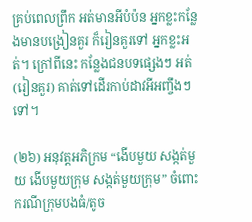គ្រប់ពេលព្រឹក អត់មានអីបំប៉ន អ្នកខ្លះកន្លែងមានបង្រៀនគួរ ក៏រៀនគួរទៅ អ្នកខ្លះអត់។ ក្រៅពីនេះ កន្លែងជនបទផ្សេងៗ អត់(រៀនគួរ) គាត់ទៅដើរកាប់ដាវអីអញ្ចឹងៗទៅ។

(២៦) អនុវត្តអភិក្រម “ងើបមួយ សង្កត់មួយ ងើបមួយក្រុម សង្កត់មួយក្រុម” ចំពោះករណីក្រុមបងធំ/តូច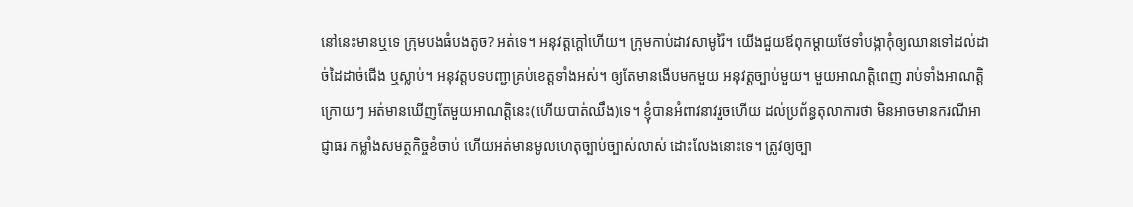នៅនេះមានឬទេ ក្រុមបងធំបងតូច? អត់ទេ។ អនុវត្តក្ដៅហើយ។ ក្រុមកាប់ដាវសាមូរ៉ៃ។ យើងជួយឪពុកម្ដាយថែទាំបង្កាកុំឲ្យឈានទៅដល់ដាច់ដៃដាច់ជើង ឬស្លាប់។ អនុវត្តបទបញ្ជាគ្រប់ខេត្តទាំងអស់។ ឲ្យតែមានងើបមកមួយ អនុវត្តច្បាប់មួយ។ មួយអាណត្តិពេញ រាប់ទាំងអាណត្តិក្រោយៗ អត់មានឃើញតែមួយអាណត្តិនេះ(ហើយបាត់ឈឹង)ទេ។ ខ្ញុំបានអំពាវនាវរួចហើយ ដល់ប្រព័ន្ធតុលាការថា មិនអាចមានករណីអាជ្ញាធរ កម្លាំងសមត្ថកិច្ចខំចាប់ ហើយអត់មានមូលហេតុច្បាប់ច្បាស់លាស់ ដោះលែងនោះទេ។ ត្រូវឲ្យច្បា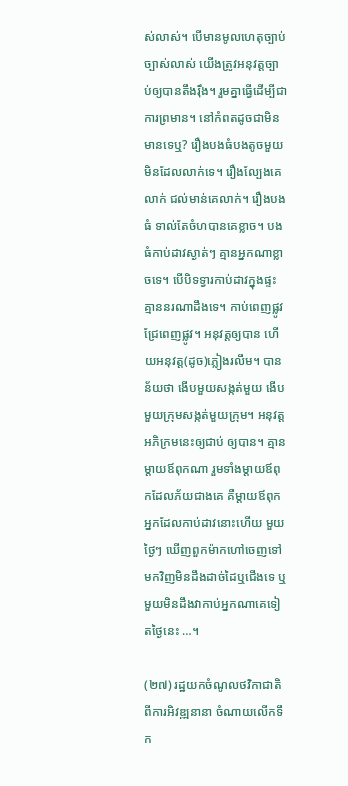ស់លាស់។ បើមានមូលហេតុច្បាប់ច្បាស់លាស់ យើងត្រូវអនុវត្តច្បាប់ឲ្យបានតឹងរ៉ឹង។ រួមគ្នាធ្វើដើម្បីជាការព្រមាន។ នៅកំពតដូចជាមិនមានទេឬ? រឿងបងធំបងតូចមួយមិនដែលលាក់ទេ។ រឿងល្បែងគេលាក់ ជល់មាន់គេលាក់។ រឿងបងធំ ទាល់តែចំហបានគេខ្លាច។ បងធំកាប់ដាវស្ងាត់ៗ គ្មានអ្នកណាខ្លាចទេ។ បើបិទទ្វារកាប់ដាវក្នុងផ្ទះគ្មាននរណាដឹងទេ។ កាប់ពេញផ្លូវ ជ្រែពេញផ្លូវ។ អនុវត្តឲ្យបាន ហើយអនុវត្ត(ដូច)ភ្លៀងរលឹម។ បានន័យថា ងើបមួយសង្កត់មួយ ងើបមួយក្រុមសង្កត់មួយក្រុម។ អនុវត្តអភិក្រមនេះឲ្យជាប់ ឲ្យបាន។ គ្មានម្ដាយឪពុកណា រួមទាំងម្ដាយឪពុកដែលភ័យជាងគេ គឺម្ដាយឪពុកអ្នកដែលកាប់ដាវនោះហើយ មួយថ្ងៃៗ ឃើញពួកម៉ាកហៅចេញទៅ មកវិញមិនដឹងដាច់ដៃឬជើងទេ ឬមួយមិនដឹងវាកាប់អ្នកណាគេទៀតថ្ងៃនេះ …។

(២៧) រដ្ឋយកចំណូលថវិកាជាតិពីការអិវឌ្ឍនានា ចំណាយលើកទឹក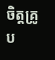ចិត្តគ្រូ ប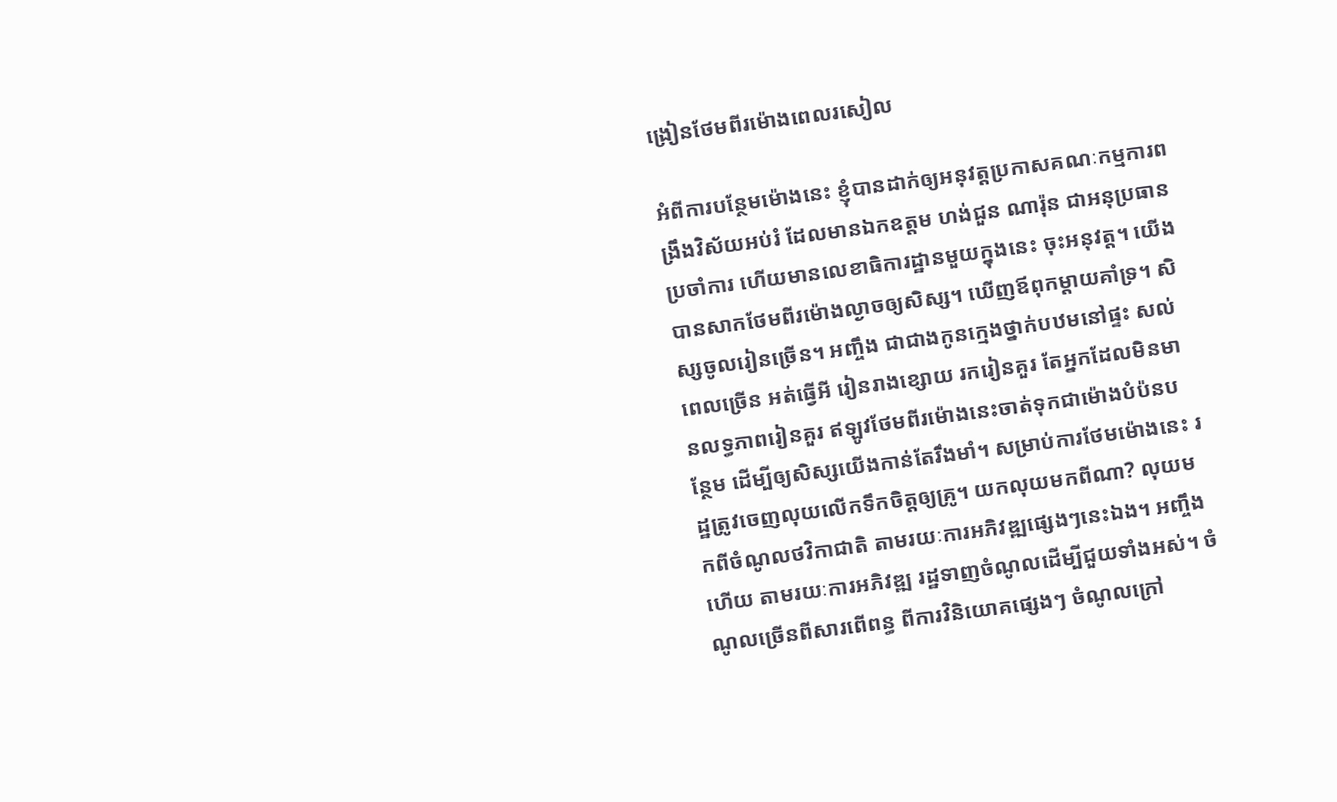ង្រៀនថែមពីរម៉ោងពេលរសៀល

អំពីការបន្ថែមម៉ោងនេះ ខ្ញុំបានដាក់ឲ្យអនុវត្តប្រកាសគណៈកម្មការពង្រឹងវិស័យអប់រំ ដែលមានឯកឧត្ដម ហង់ជួន ណារ៉ុន ជាអនុប្រធានប្រចាំការ ហើយមានលេខាធិការដ្ឋានមួយក្នុងនេះ ចុះអនុវត្ត។ យើងបានសាកថែមពីរម៉ោងល្ងាចឲ្យសិស្ស។ ឃើញឪពុកម្ដាយគាំទ្រ។ សិស្សចូលរៀនច្រើន។ អញ្ចឹង ជាជាងកូនក្មេងថ្នាក់បឋមនៅផ្ទះ សល់ពេលច្រើន អត់ធ្វើអី រៀនរាងខ្សោយ រករៀនគួរ តែអ្នកដែលមិនមានលទ្ធភាពរៀនគួរ ឥឡូវថែមពីរម៉ោងនេះចាត់ទុកជាម៉ោងបំប៉នបន្ថែម ដើម្បីឲ្យសិស្សយើងកាន់តែរឹងមាំ។ សម្រាប់ការថែមម៉ោងនេះ រដ្ឋត្រូវចេញលុយលើកទឹកចិត្តឲ្យគ្រូ។ យកលុយមកពីណា? លុយមកពីចំណូលថវិកាជាតិ តាមរយៈការអភិវឌ្ឍផ្សេងៗនេះឯង។ អញ្ចឹងហើយ តាមរយៈការអភិវឌ្ឍ រដ្ឋទាញចំណូលដើម្បីជួយទាំងអស់។ ចំណូលច្រើនពីសារពើពន្ធ ពីការវិនិយោគផ្សេងៗ ចំណូលក្រៅ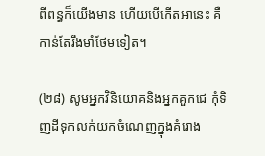ពីពន្ធក៏យើងមាន ហើយបើកើតអានេះ គឺកាន់តែរឹងមាំថែមទៀត។

(២៨) សូមអ្នកវិនិយោគនិងអ្នកគួកជេ កុំទិញដីទុកលក់យកចំណេញក្នុងគំរោង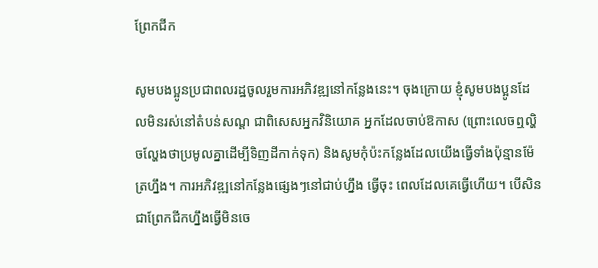ព្រែកជីក

សូមបងប្អូនប្រជាពលរដ្ឋចូលរួមការអភិវឌ្ឍនៅកន្លែងនេះ។ ចុងក្រោយ ខ្ញុំសូមបងប្អូនដែលមិនរស់នៅតំបន់សណ្ដ ជាពិសេសអ្នកវិនិយោគ អ្នកដែលចាប់ឱកាស (ព្រោះលេចឮល្ហិចល្ហែងថាប្រមូលគ្នាដើម្បីទិញដីកាក់ទុក) និងសូមកុំប៉ះកន្លែងដែលយើងធ្វើទាំងប៉ុន្មានម៉ែត្រហ្នឹង។ ការអភិវឌ្ឍនៅកន្លែងផ្សេងៗនៅជាប់ហ្នឹង ធ្វើចុះ ពេលដែលគេធ្វើហើយ។ បើសិនជាព្រែកជីកហ្នឹងធ្វើមិនចេ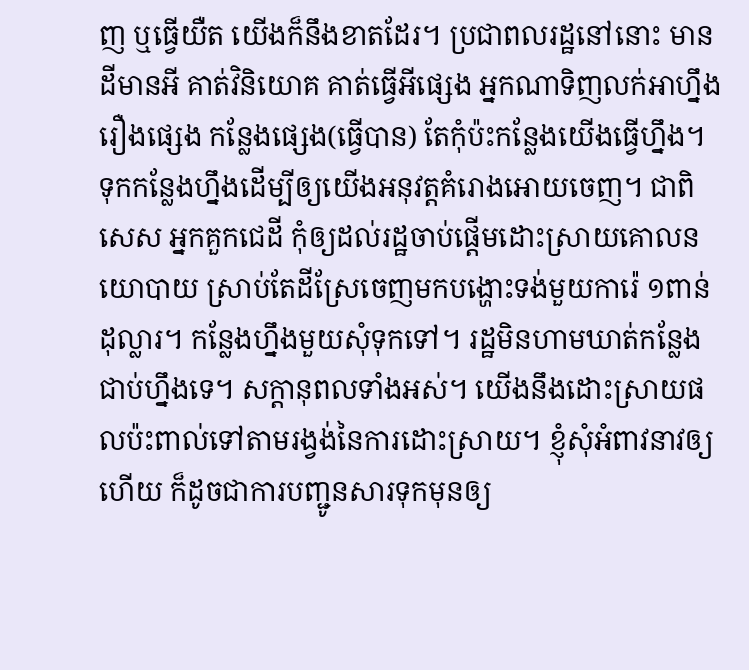ញ ឬធ្វើយឺត យើងក៏នឹងខាតដែរ។ ប្រជាពលរដ្ឋនៅនោះ មានដីមានអី គាត់វិនិយោគ គាត់ធ្វើអីផ្សេង អ្នកណាទិញលក់អាហ្នឹងរឿងផ្សេង កន្លែងផ្សេង(ធ្វើបាន) តែកុំប៉ះកន្លែងយើងធ្វើហ្នឹង។ ទុកកន្លែងហ្នឹងដើម្បីឲ្យយើងអនុវត្តគំរោងអោយចេញ។ ជាពិសេស អ្នកគួកជេដី កុំឲ្យដល់រដ្ឋចាប់ផ្ដើមដោះស្រាយគោលនយោបាយ ស្រាប់តែដីស្រែចេញមកបង្ហោះទង់មួយការ៉េ ១ពាន់ដុល្លារ។ កន្លែងហ្នឹងមួយសុំទុកទៅ។ រដ្ឋមិនហាមឃាត់កន្លែងជាប់ហ្នឹងទេ។ សក្ដានុពលទាំងអស់។ យើងនឹងដោះស្រាយផលប៉ះពាល់ទៅតាមរង្វង់នៃការដោះស្រាយ។ ខ្ញុំសុំអំពាវនាវឲ្យហើយ ក៏ដូចជាការបញ្ជូនសារទុកមុនឲ្យ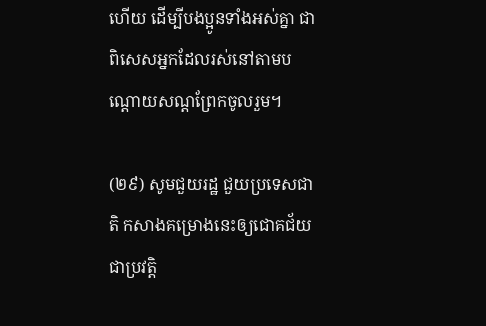ហើយ ដើម្បីបងប្អូនទាំងអស់គ្នា ជាពិសេសអ្នកដែលរស់នៅតាមបណ្ដោយសណ្ដព្រែកចូលរួម។

(២៩) សូមជួយរដ្ឋ ជួយប្រទេសជាតិ កសាងគម្រោងនេះឲ្យជោគជ័យ ជាប្រវត្តិ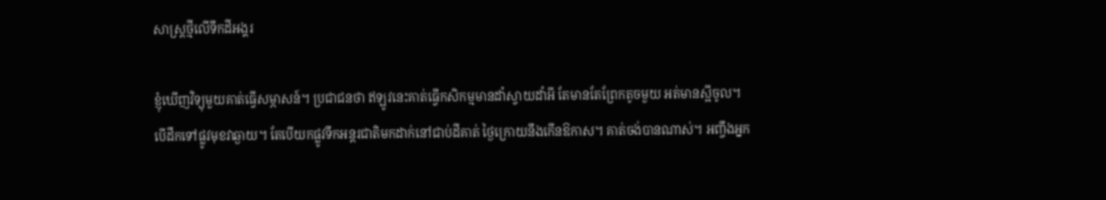សាស្រ្តថ្មីលើទឹកដីអង្គរ

ខ្ញុំឃើញវិទ្យុមួយគាត់ធ្វើសម្ភាសន៍។ ប្រជាជនថា ឥឡូវនេះគាត់ធ្វើកសិកម្មមានដាំស្វាយដាំអី តែមានតែព្រែកតូចមួយ អត់មានស្អីចូល។ បើដឹកទៅផ្លូវមុខវាឆ្ងាយ។ តែបើយកផ្លូវទឹកអន្តរជាតិមកដាក់នៅជាប់ដីគាត់ ថ្ងៃក្រោយនឹងកើនឱកាស។ គាត់ចង់បានណាស់។ អញ្ចឹងអ្នក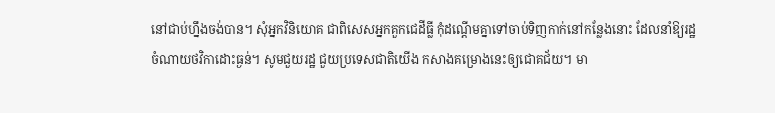នៅជាប់ហ្នឹងចង់បាន។ សុំអ្នកវិនិយោគ ជាពិសេសអ្នកគួកជេដីធ្លី កុំដណ្ដើមគ្នាទៅចាប់ទិញកាក់នៅកន្លែងនោះ ដែលនាំឱ្យរដ្ឋចំណាយថវិកាដោះធ្ងន់។ សូមជួយរដ្ឋ ជួយប្រទេសជាតិយើង កសាងគម្រោងនេះឲ្យជោគជ័យ។ មា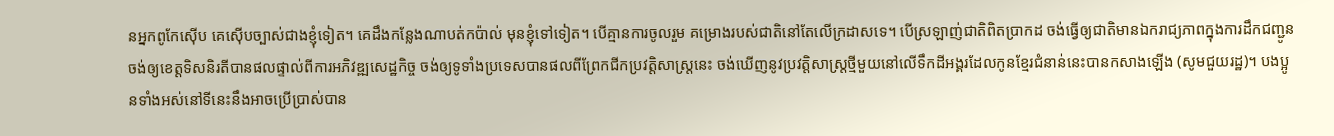នអ្នកពូកែស៊ើប គេស៊ើបច្បាស់ជាងខ្ញុំទៀត។ គេដឹងកន្លែងណាបត់កប៉ាល់ មុនខ្ញុំទៅទៀត។ បើគ្មានការចូលរួម គម្រោងរបស់ជាតិនៅតែលើក្រដាសទេ។ បើស្រឡាញ់ជាតិពិតប្រាកដ ចង់ធ្វើឲ្យជាតិមានឯករាជ្យភាពក្នុងការដឹកជញ្ជូន ចង់ឲ្យខេត្តទិសនិរតីបានផលផ្ទាល់ពីការអភិវឌ្ឍសេដ្ឋកិច្ច ចង់ឲ្យទូទាំងប្រទេសបានផលពីព្រែកជីកប្រវត្តិសាស្រ្តនេះ ចង់ឃើញនូវប្រវត្តិសាស្រ្តថ្មីមួយនៅលើទឹកដីអង្គរដែលកូនខ្មែរជំនាន់នេះបានកសាងឡើង (សូមជួយរដ្ឋ)។ បងប្អូនទាំងអស់នៅទីនេះនឹងអាចប្រើប្រាស់បាន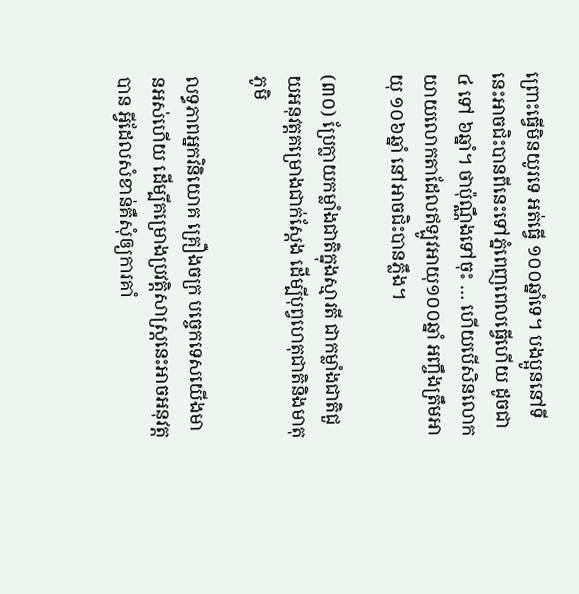ព្រោះធ្វើមិនយូរទេ អត់ធ្វើ ១០០ឆ្នាំទេ។ បងប្អូននៅទីនេះអាចជិះបានពីនេះទៅភ្នំពេញពេលធ្វើហើយ ដូចជា ៤ ទៅ ៦ឆ្នាំ។ ថាប៉ុណ្ណឹងទៅចុះ … ហើយបើសិនលោកយាយលោកតាដែលឥឡូវអាយុ១០០ឆ្នាំ អញ្ចឹងត្រឹមអាយុ ១០៦ឆ្នាំ នៅអាចជិះបានភ្លឹង។

(៣០) ប្រែក្លាយកម្លាំងជាតិក្នុងស្មារតី ជាកម្លាំងជាតិជួយអនុវត្តគម្រោងជាក់ស្តែង ដើម្បីបុព្វហេតុជាតិនិងមាតុភូមិ

លទ្ធភាពអ្នកវិនិយោគ គ្រឿងចក្រ បច្ចេកទេសយើងមានអស់ហើយ ដើម្បីគម្រោងប្រវត្តិសាស្រ្តនេះអាចអនុវត្តបាន អ្វីដែលសំខាន់គឺសុំឲ្យការគាំ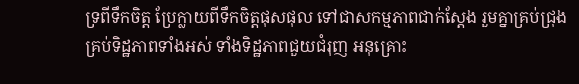ទ្រពីទឹកចិត្ត ប្រែក្លាយពីទឹកចិត្តផុសផុល ទៅជាសកម្មភាពជាក់ស្ដែង រួមគ្នាគ្រប់ជ្រុង គ្រប់ទិដ្ឋភាពទាំងអស់ ទាំងទិដ្ឋភាពជួយជំរុញ អនុគ្រោះ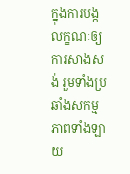ក្នុងការបង្កលក្ខណៈឲ្យការសាងសង់ រួមទាំងប្រឆាំងសកម្មភាពទាំងឡាយ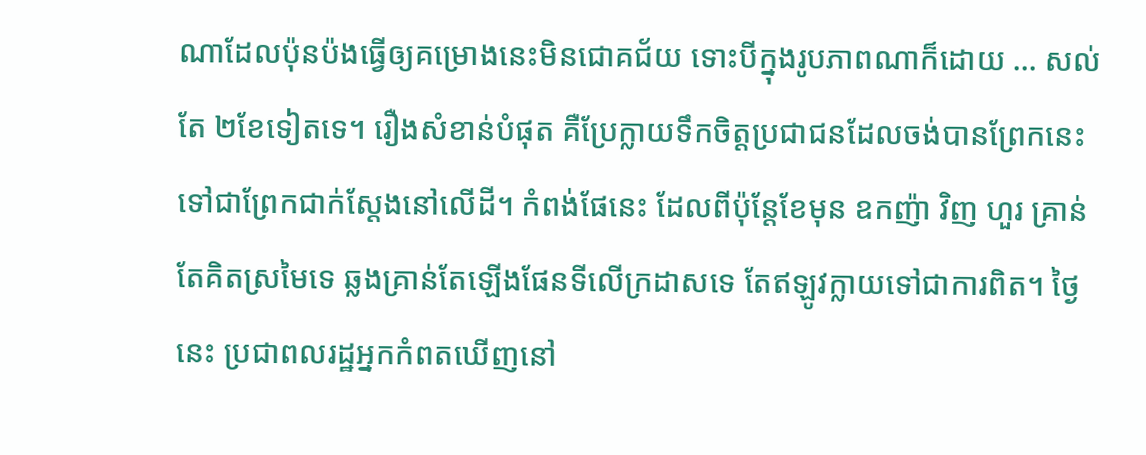ណាដែលប៉ុនប៉ងធ្វើឲ្យគម្រោងនេះមិនជោគជ័យ ទោះបីក្នុងរូបភាពណាក៏ដោយ … សល់តែ ២ខែទៀតទេ។ រឿងសំខាន់បំផុត គឺប្រែក្លាយទឹកចិត្តប្រជាជនដែលចង់បានព្រែកនេះ ទៅជាព្រែកជាក់ស្ដែងនៅលើដី។ កំពង់ផែនេះ ដែលពីប៉ុន្តែខែមុន ឧកញ៉ា វិញ ហួរ គ្រាន់តែគិតស្រមៃទេ ឆ្លងគ្រាន់តែឡើងផែនទីលើក្រដាសទេ តែឥឡូវក្លាយទៅជាការពិត។ ថ្ងៃនេះ ប្រជាពលរដ្ឋអ្នកកំពតឃើញនៅ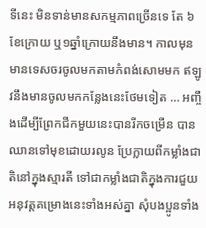ទីនេះ មិនទាន់មានសកម្មភាពច្រើនទេ តែ ៦ខែក្រោយ ឬ១ឆ្នាំក្រោយនឹងមាន។ កាលមុន មានទេសចរចូលមកតាមកំពង់សោមមក ឥឡូវនឹងមានចូលមកកន្លែងនេះថែមទៀត … អញ្ចឹងដើម្បីព្រែកជីកមួយនេះបានរីកចម្រើន បានឈានទៅមុខដោយរលូន ប្រែក្លាយពីកម្លាំងជាតិនៅក្នុងស្មារតី ទៅជាកម្លាំងជាតិក្នុងការជួយអនុវត្តគម្រោងនេះទាំងអស់គ្នា សុំបងប្អូនទាំង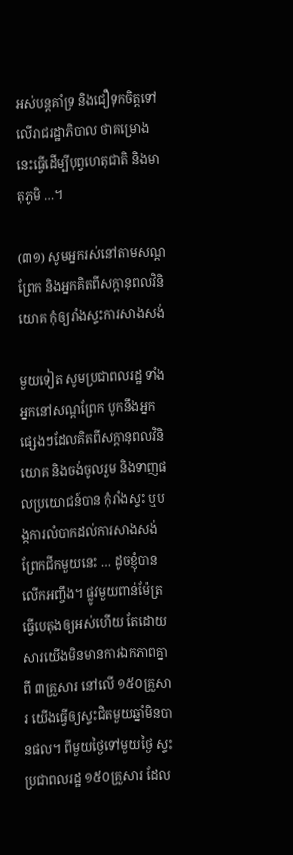អស់បន្តគាំទ្រ និងជឿទុកចិត្តទៅលើរាជរដ្ឋាភិបាល ថាគម្រោងនេះធ្វើដើម្បីបុព្វហេតុជាតិ និងមាតុភូមិ …។

(៣១) សូមអ្នករស់នៅតាមសណ្ដព្រែក និងអ្នកគិតពីសក្ដានុពលវិនិយោគ កុំឲ្យរាំងស្ទះការសាងសង់

មួយទៀត សូមប្រជាពលរដ្ឋ ទាំងអ្នកនៅសណ្ដព្រែក បូកនឹងអ្នកផ្សេងៗដែលគិតពីសក្ដានុពលវិនិយោគ និងចង់ចូលរួម និងទាញផលប្រយោជន៍បាន កុំរាំងស្ទះ ឬបង្កការលំបាកដល់ការសាងសង់ព្រែកជីកមួយនេះ … ដូចខ្ញុំបានលើកអញ្ចឹង។ ផ្លូវមួយពាន់ម៉ែត្រ ធ្វើបេតុងឲ្យអស់ហើយ តែដោយសារយើងមិនមានការឯកភាពគ្នាពី ៣គ្រួសារ នៅលើ ១៥០គ្រួសារ យើងធ្វើឲ្យស្ទះជិតមួយឆ្នាំមិនបានផល។ ពីមួយថ្ងៃទៅមួយថ្ងៃ ស្ទះប្រជាពលរដ្ឋ ១៥០គ្រួសារ ដែល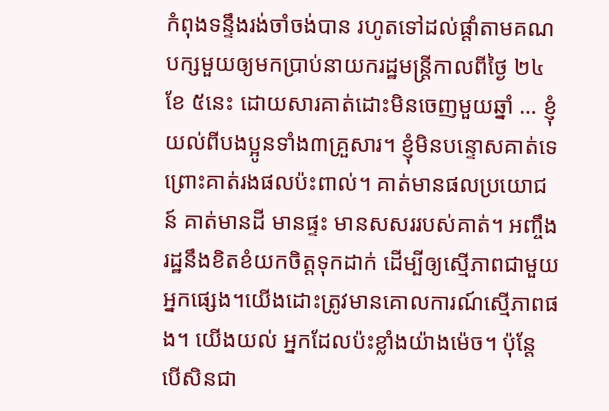កំពុងទន្ទឹងរង់ចាំចង់បាន រហូតទៅដល់ផ្ដាំតាមគណបក្សមួយឲ្យមកប្រាប់នាយករដ្ឋមន្រ្តីកាលពីថ្ងៃ ២៤ ខែ ៥នេះ ដោយសារគាត់ដោះមិនចេញមួយឆ្នាំ … ខ្ញុំយល់ពីបងប្អូនទាំង៣គ្រួសារ។ ខ្ញុំមិនបន្ទោសគាត់ទេ ព្រោះគាត់រងផលប៉ះពាល់។ គាត់មានផលប្រយោជន៍ គាត់មានដី មានផ្ទះ មានសសររបស់គាត់។ អញ្ចឹងរដ្ឋនឹងខិតខំយកចិត្តទុកដាក់ ដើម្បីឲ្យស្មើភាពជាមួយអ្នកផ្សេង។យើងដោះត្រូវមានគោលការណ៍ស្មើភាពផង។ យើងយល់ អ្នកដែលប៉ះខ្លាំងយ៉ាងម៉េច។ ប៉ុន្តែ បើសិនជា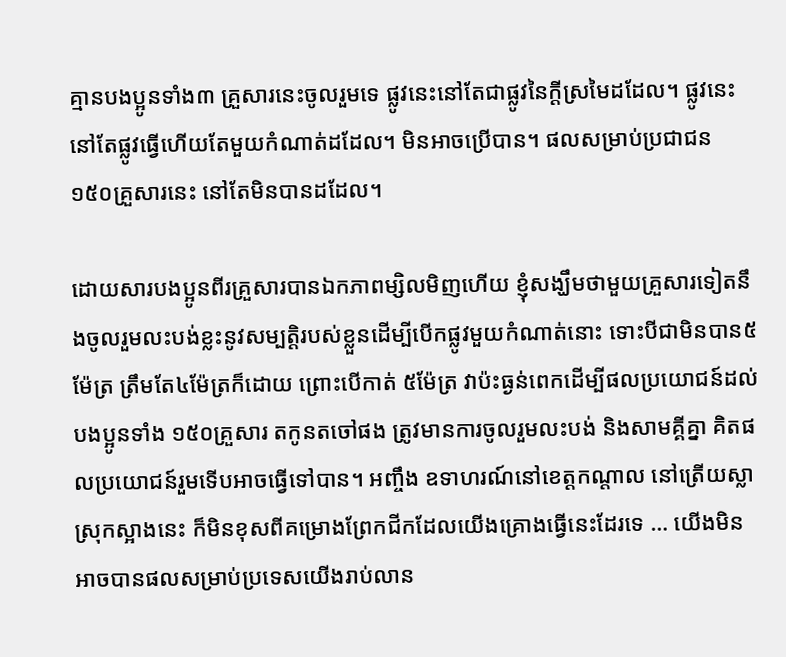គ្មានបងប្អូនទាំង៣ គ្រួសារនេះចូលរួមទេ ផ្លូវនេះនៅតែជាផ្លូវនៃក្ដីស្រមៃដដែល។ ផ្លូវនេះនៅតែផ្លូវធ្វើហើយតែមួយកំណាត់ដដែល។ មិនអាចប្រើបាន។ ផលសម្រាប់ប្រជាជន ១៥០គ្រួសារនេះ នៅតែមិនបានដដែល។

ដោយសារបងប្អូនពីរគ្រួសារបានឯកភាពម្សិលមិញហើយ ខ្ញុំសង្ឃឹមថាមួយគ្រួសារទៀតនឹងចូលរួមលះបង់ខ្លះនូវសម្បត្តិរបស់ខ្លួនដើម្បីបើកផ្លូវមួយកំណាត់នោះ ទោះបីជាមិនបាន៥ម៉ែត្រ ត្រឹមតែ៤ម៉ែត្រក៏ដោយ ព្រោះបើកាត់ ៥ម៉ែត្រ វាប៉ះធ្ងន់ពេកដើម្បីផលប្រយោជន៍ដល់បងប្អូនទាំង ១៥០គ្រួសារ តកូនតចៅផង ត្រូវមានការចូលរួមលះបង់ និងសាមគ្គីគ្នា គិតផលប្រយោជន៍រួមទើបអាចធ្វើទៅបាន។ អញ្ចឹង ឧទាហរណ៍នៅខេត្តកណ្ដាល នៅត្រើយស្លា ស្រុកស្អាងនេះ ក៏មិនខុសពីគម្រោងព្រែកជីកដែលយើងគ្រោងធ្វើនេះដែរទេ … យើងមិនអាចបានផលសម្រាប់ប្រទេសយើងរាប់លាន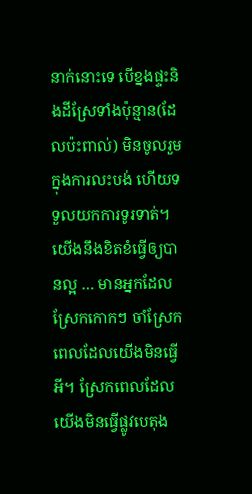នាក់នោះទេ បើខ្នងផ្ទះនិងដីស្រែទាំងប៉ុន្មាន(ដែលប៉ះពាល់) មិនចូលរួមក្នុងការលះបង់ ហើយទទួលយកការទូរទាត់។ យើងនឹងខិតខំធ្វើឲ្យបានល្អ … មានអ្នកដែលស្រែកកោកៗ ចាំស្រែកពេលដែលយើងមិនធ្វើអី។ ស្រែកពេលដែលយើងមិនធ្វើផ្លូវបេតុង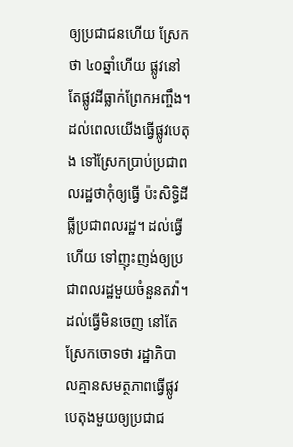ឲ្យប្រជាជនហើយ ស្រែកថា ៤០ឆ្នាំហើយ ផ្លូវនៅតែផ្លូវដីធ្លាក់ព្រែកអញ្ចឹង។ ដល់ពេលយើងធ្វើផ្លូវបេតុង ទៅស្រែកប្រាប់ប្រជាពលរដ្ឋថាកុំឲ្យធ្វើ ប៉ះសិទ្ធិដីធ្លីប្រជាពលរដ្ឋ។ ដល់ធ្វើហើយ ទៅញុះញង់ឲ្យប្រជាពលរដ្ឋមួយចំនួនតវ៉ា។ ដល់ធ្វើមិនចេញ នៅតែស្រែកចោទថា រដ្ឋាភិបាលគ្មានសមត្ថភាពធ្វើផ្លូវបេតុងមួយឲ្យប្រជាជ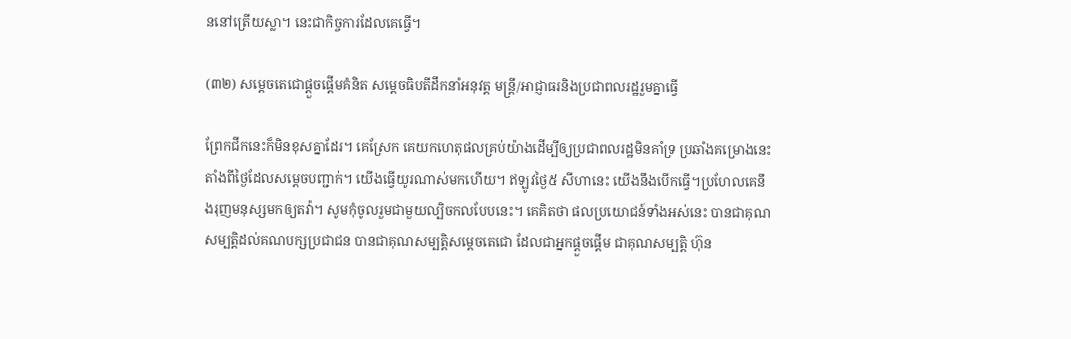ននៅត្រើយស្លា។ នេះជាកិច្ចការដែលគេធ្វើ។

(៣២) សម្ដេចតេជោផ្ដួចផ្ដើមគំនិត សម្តេចធិបតីដឹកនាំអនុវត្ត មន្រ្តី/អាជ្ញាធរនិងប្រជាពលរដ្ឋរួមគ្នាធ្វើ

ព្រែកជីកនេះក៏មិនខុសគ្នាដែរ។ គេស្រែក គេយកហេតុផលគ្រប់យ៉ាងដើម្បីឲ្យប្រជាពលរដ្ឋមិនគាំទ្រ ប្រឆាំងគម្រោងនេះ តាំងពីថ្ងៃដែលសម្ដេចបញ្ជាក់។ យើងធ្វើយូរណាស់មកហើយ។ ឥឡូវថ្ងៃ៥ សីហានេះ យើងនឹងបើកធ្វើ។ប្រហែលគេនឹងរុញមនុស្សមកឲ្យតវ៉ា។ សូមកុំចូលរួមជាមួយល្បិចកលបែបនេះ។ គេគិតថា ផលប្រយោជន៍ទាំងអស់នេះ បានជាគុណសម្បត្តិដល់គណបក្សប្រជាជន បានជាគុណសម្បត្តិសម្ដេចតេជោ ដែលជាអ្នកផ្ដួចផ្ដើម ជាគុណសម្បត្តិ ហ៊ុន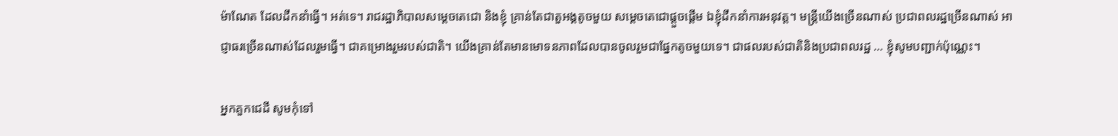ម៉ាណែត ដែលដឹកនាំធ្វើ។ អត់ទេ។ រាជរដ្ឋាភិបាលសម្ដេចតេជោ និងខ្ញុំ គ្រាន់តែជាតួអង្គតូចមួយ សម្ដេចតេជោផ្ដួចផ្ដើម ឯខ្ញុំដឹកនាំការអនុវត្ត។ មន្រ្តីយើងច្រើនណាស់ ប្រជាពលរដ្ឋច្រើនណាស់ អាជ្ញាធរច្រើនណាស់ដែលរួមធ្វើ។ ជាគម្រោងរួមរបស់ជាតិ។ យើងគ្រាន់តែមានមោទនភាពដែលបានចូលរួមជាផ្នែកតូចមួយទេ។ ជាផលរបស់ជាតិនិងប្រជាពលរដ្ឋ … ខ្ញុំសូមបញ្ជាក់ប៉ុណ្ណេះ។

អ្នកគួកជេដី សូមកុំទៅ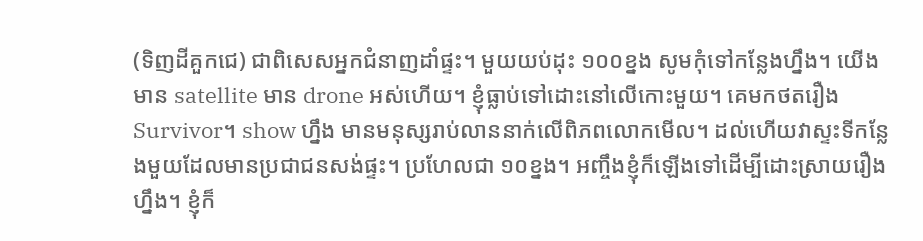(ទិញដីគួកជេ) ជាពិសេសអ្នកជំនាញដាំផ្ទះ។ មួយយប់ដុះ ១០០ខ្នង សូមកុំទៅកន្លែងហ្នឹង។ យើងមាន satellite មាន drone អស់ហើយ។ ខ្ញុំធ្លាប់ទៅដោះនៅលើកោះមួយ។ គេមកថតរឿង Survivor។ show ហ្នឹង មានមនុស្សរាប់លាននាក់លើពិភពលោកមើល។ ដល់ហើយវាស្ទះទីកន្លែងមួយដែលមានប្រជាជនសង់ផ្ទះ។ ប្រហែលជា ១០ខ្នង។ អញ្ចឹងខ្ញុំក៏ឡើងទៅដើម្បីដោះស្រាយរឿងហ្នឹង។ ខ្ញុំក៏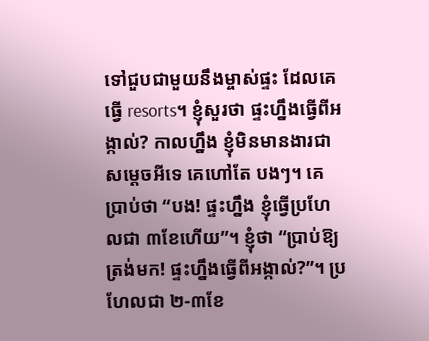ទៅជួបជាមួយនឹងម្ចាស់ផ្ទះ ដែលគេធ្វើ resorts។ ខ្ញុំសួរថា ផ្ទះហ្នឹងធ្វើពីអង្កាល់? កាលហ្នឹង ខ្ញុំមិនមានងារជាសម្ដេចអីទេ គេហៅតែ បងៗ។ គេប្រាប់ថា “បង! ផ្ទះហ្នឹង ខ្ញុំធ្វើប្រហែលជា ៣ខែហើយ”។ ខ្ញុំថា “ប្រាប់ឱ្យត្រង់មក! ផ្ទះហ្នឹងធ្វើពីអង្កាល់?”។ ប្រហែលជា ២-៣ខែ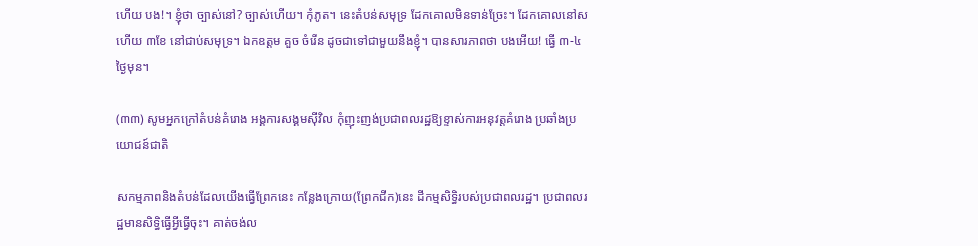ហើយ បង!។ ខ្ញុំថា ច្បាស់នៅ? ច្បាស់ហើយ។ កុំភូត។ នេះតំបន់សមុទ្រ ដែកគោលមិនទាន់ច្រែះ។ ដែកគោលនៅស ហើយ ៣ខែ នៅជាប់សមុទ្រ។ ឯកឧត្តម គួច ចំរើន ដូចជាទៅជាមួយនឹងខ្ញុំ។ បានសារភាពថា បងអើយ! ធ្វើ ៣-៤ថ្ងៃមុន។

(៣៣) សូមអ្នកក្រៅតំបន់គំរោង អង្គការសង្គមស៊ីវិល កុំញុះញង់ប្រជាពលរដ្ឋឱ្យខ្ទាស់ការអនុវត្តគំរោង ប្រឆាំងប្រយោជន៍ជាតិ

សកម្មភាពនិងតំបន់ដែលយើងធ្វើព្រែកនេះ កន្លែងក្រោយ(ព្រែកជីក)នេះ ដីកម្មសិទ្ធិរបស់ប្រជាពលរដ្ឋ។ ប្រជាពលរដ្ឋមានសិទ្ធិធ្វើអី្វធ្វើចុះ។ គាត់ចង់ល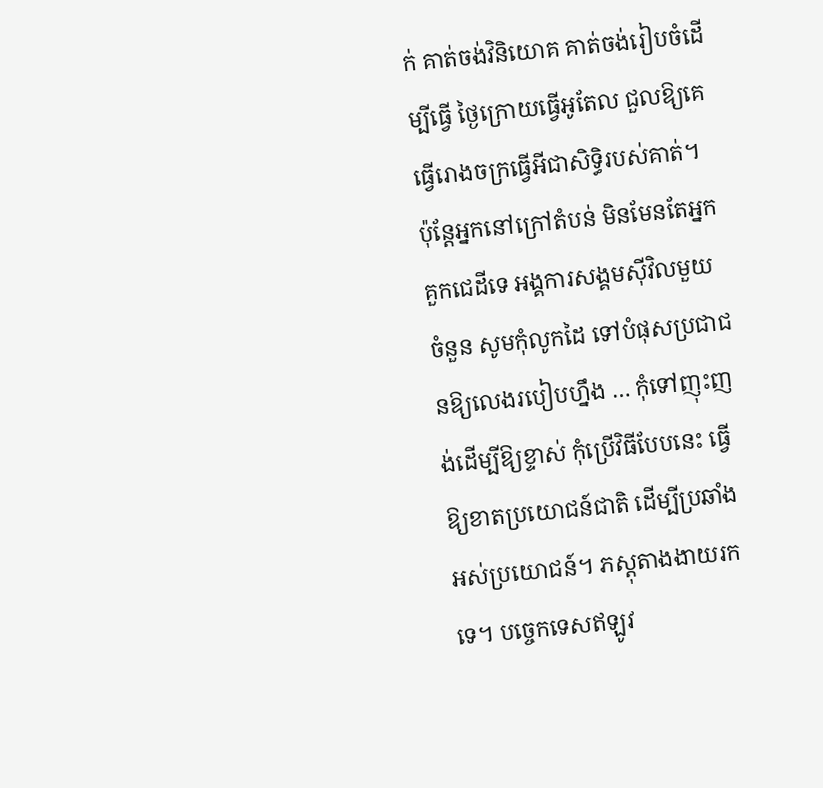ក់ គាត់ចង់វិនិយោគ គាត់ចង់រៀបចំដើម្បីធ្វើ ថ្ងៃក្រោយធ្វើអូតែល ជួលឱ្យគេធ្វើរោងចក្រធ្វើអីជាសិទ្ធិរបស់គាត់។ ប៉ុន្តែអ្នកនៅក្រៅតំបន់ មិនមែនតែអ្នកគួកជេដីទេ អង្គការសង្គមស៊ីវិលមួយចំនួន សូមកុំលូកដៃ ទៅបំផុសប្រជាជនឱ្យលេងរបៀបហ្នឹង … កុំទៅញុះញង់ដើម្បីឱ្យខ្ទាស់ កុំប្រើវិធីបែបនេះ ធ្វើឱ្យខាតប្រយោជន៍ជាតិ ដើម្បីប្រឆាំងអស់ប្រយោជន៍។ ភស្ដុតាងងាយរកទេ។ បច្ចេកទេសឥឡូវ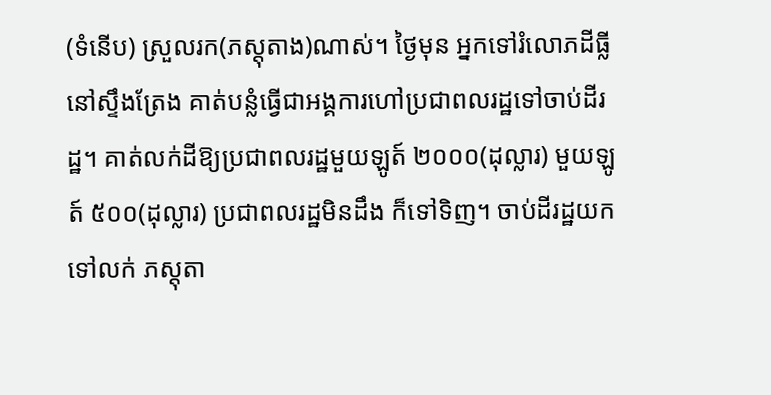(ទំនើប) ស្រួលរក(ភស្ដុតាង)ណាស់។ ថ្ងៃមុន អ្នកទៅរំលោភដីធ្លីនៅស្ទឹងត្រែង គាត់បន្លំធ្វើជាអង្គការហៅប្រជាពលរដ្ឋទៅចាប់ដីរដ្ឋ។ គាត់លក់ដីឱ្យប្រជាពលរដ្ឋមួយឡូត៍ ២០០០(ដុល្លារ) មួយឡូត៍ ៥០០(ដុល្លារ) ប្រជាពលរដ្ឋមិនដឹង ក៏ទៅទិញ។ ចាប់ដីរដ្ឋយកទៅលក់ ភស្ដុតា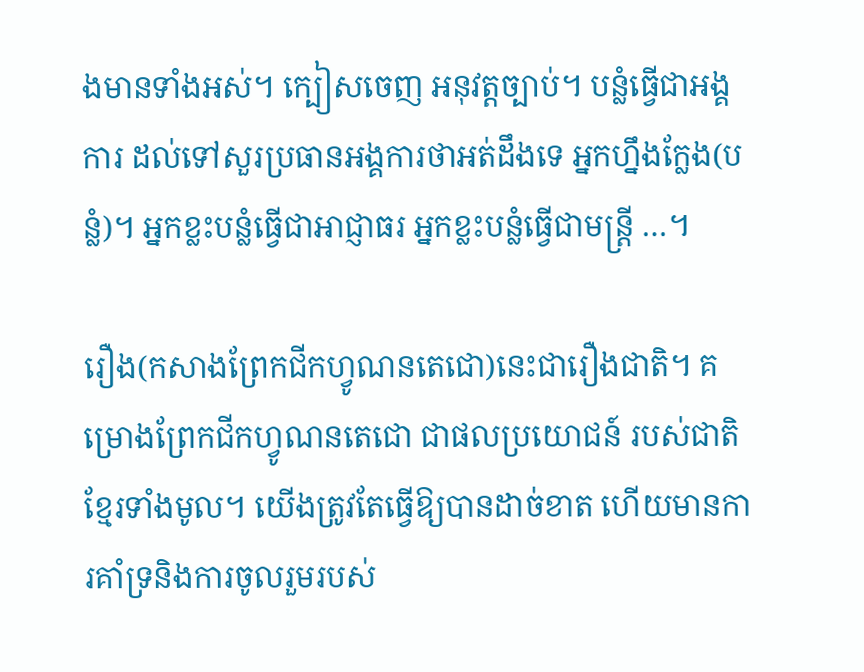ងមានទាំងអស់។ ក្បៀសចេញ អនុវត្តច្បាប់។ បន្លំធ្វើជាអង្គការ ដល់ទៅសួរប្រធានអង្គការថាអត់ដឹងទេ អ្នកហ្នឹងក្លែង(បន្លំ)។ អ្នកខ្លះបន្លំធ្វើជាអាជ្ញាធរ អ្នកខ្លះបន្លំធ្វើជាមន្រ្តី …។

រឿង(កសាងព្រែកជីកហ្វូណនតេជោ)នេះជារឿងជាតិ។ គម្រោងព្រែកជីកហ្វូណនតេជោ ជាផលប្រយោជន៍ របស់ជាតិខ្មែរទាំងមូល។ យើងត្រូវតែធ្វើឱ្យបានដាច់ខាត ហើយមានការគាំទ្រនិងការចូលរួមរបស់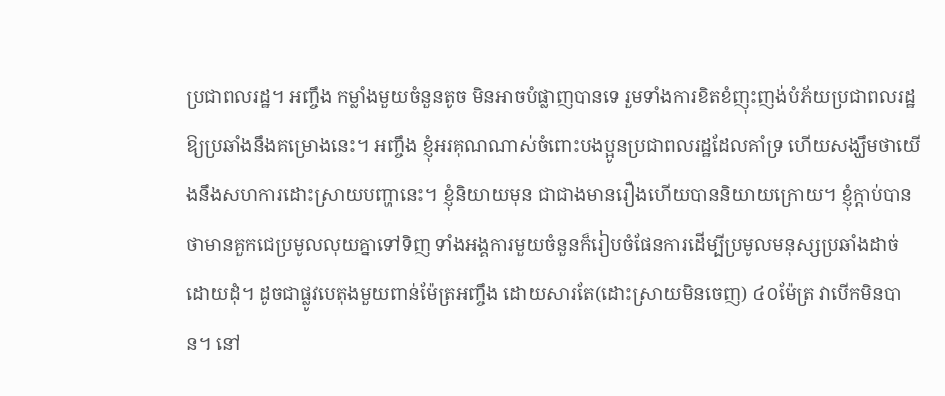ប្រជាពលរដ្ឋ។ អញ្ចឹង កម្លាំងមួយចំនួនតូច មិនអាចបំផ្លាញបានទេ រួមទាំងការខិតខំញុះញង់បំភ័យប្រជាពលរដ្ឋឱ្យប្រឆាំងនឹងគម្រោងនេះ។ អញ្ចឹង ខ្ញុំអរគុណណាស់ចំពោះបងប្អូនប្រជាពលរដ្ឋដែលគាំទ្រ ហើយសង្ឃឹមថាយើងនឹងសហការដោះស្រាយបញ្ហានេះ។ ខ្ញុំនិយាយមុន ជាជាងមានរឿងហើយបាននិយាយក្រោយ។ ខ្ញុំក្ដាប់បានថាមានគួកជេប្រមូលលុយគ្នាទៅទិញ ទាំងអង្គការមួយចំនួនក៏រៀបចំផែនការដើម្បីប្រមូលមនុស្សប្រឆាំងដាច់ដោយដុំ។ ដូចជាផ្លូវបេតុងមួយពាន់ម៉ែត្រអញ្ចឹង ដោយសារតែ(ដោះស្រាយមិនចេញ) ៤០ម៉ែត្រ វាបើកមិនបាន។ នៅ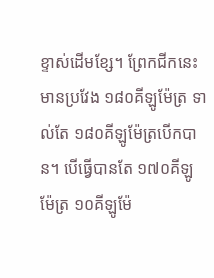ខ្ទាស់ដើមខ្សែ។ ព្រែកជីកនេះមានប្រវែង ១៨០គីឡូម៉ែត្រ ទាល់តែ ១៨០គីឡូម៉ែត្របើកបាន។ បើធ្វើបានតែ ១៧០គីឡូម៉ែត្រ ១០គីឡូម៉ែ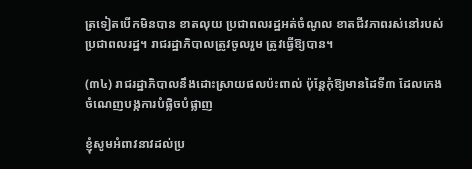ត្រទៀតបើកមិនបាន ខាតលុយ ប្រជាពលរដ្ឋអត់ចំណូល ខាតជីវភាពរស់នៅរបស់ប្រជាពលរដ្ឋ។ រាជរដ្ឋាភិបាលត្រូវចូលរួម ត្រូវធ្វើឱ្យបាន។

(៣៤) រាជរដ្ឋាភិបាលនឹងដោះស្រាយផលប៉ះពាល់ ប៉ុន្តែកុំឱ្យមានដៃទី៣ ដែលកេងចំណេញបង្កការបំផ្លិចបំផ្លាញ

ខ្ញុំសូមអំពាវនាវដល់ប្រ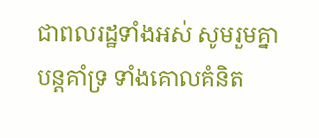ជាពលរដ្ឋទាំងអស់ សូមរួមគ្នាបន្តគាំទ្រ ទាំងគោលគំនិត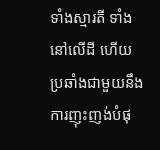ទាំងស្មារតី ទាំងនៅលើដី ហើយប្រឆាំងជាមួយនឹងការញុះញង់បំផុ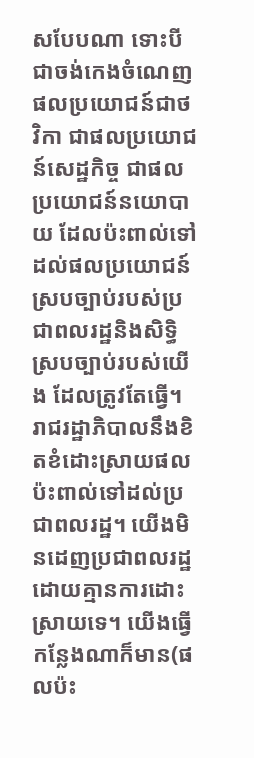សបែបណា ទោះបីជាចង់កេងចំណេញផលប្រយោជន៍ជាថវិកា ជាផលប្រយោជន៍សេដ្ឋកិច្ច ជាផលប្រយោជន៍នយោបាយ ដែលប៉ះពាល់ទៅដល់ផលប្រយោជន៍ស្របច្បាប់របស់ប្រជាពលរដ្ឋនិងសិទ្ធិស្របច្បាប់របស់យើង ដែលត្រូវតែធ្វើ។ រាជរដ្ឋាភិបាលនឹងខិតខំដោះស្រាយផលប៉ះពាល់ទៅដល់ប្រជាពលរដ្ឋ។ យើងមិនដេញប្រជាពលរដ្ឋដោយគ្មានការដោះស្រាយទេ។ យើងធ្វើកន្លែងណាក៏មាន(ផលប៉ះ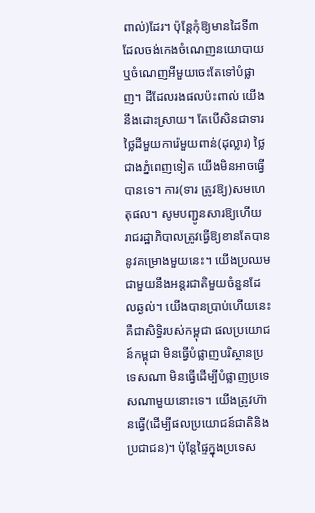ពាល់)ដែរ។ ប៉ុន្តែកុំឱ្យមានដៃទី៣ ដែលចង់កេងចំណេញនយោបាយ ឬចំណេញអីមួយចេះតែទៅបំផ្លាញ។ ដីដែលរងផលប៉ះពាល់ យើងនឹងដោះស្រាយ។ តែបើសិនជាទារថ្លៃដីមួយការ៉េមួយពាន់(ដុល្លារ) ថ្លៃជាងភ្នំពេញទៀត យើងមិនអាចធ្វើបានទេ។ ការ(ទារ ត្រូវឱ្យ)សមហេតុផល។ សូមបញ្ជូនសារឱ្យហើយ រាជរដ្ឋាភិបាលត្រូវធ្វើឱ្យខានតែបាននូវគម្រោងមួយនេះ។ យើងប្រឈមជាមួយនឹងអន្តរជាតិមួយចំនួនដែលឆ្ងល់។ យើងបានប្រាប់ហើយនេះគឺជាសិទ្ធិរបស់កម្ពុជា ផលប្រយោជន៍កម្ពុជា មិនធ្វើបំផ្លាញបរិស្ថានប្រទេសណា មិនធ្វើដើម្បីបំផ្លាញប្រទេសណាមួយនោះទេ។ យើងត្រូវហ៊ានធ្វើ(ដើម្បីផលប្រយោជន៍ជាតិនិងប្រជាជន)។ ប៉ុន្តែផ្ទៃក្នុងប្រទេស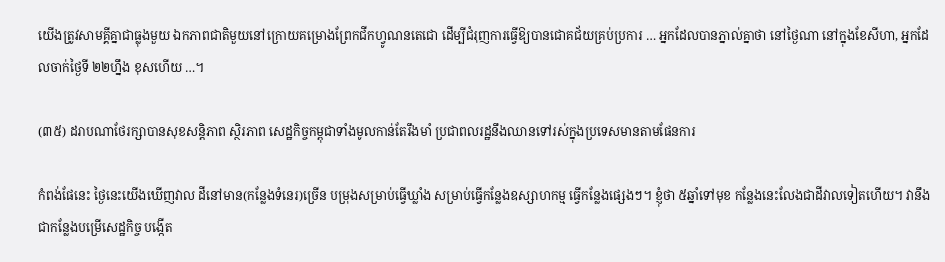យើងត្រូវសាមគ្គីគ្នាជាធ្លុងមួយ ឯកភាពជាតិមួយនៅក្រោយគម្រោងព្រែកជីកហ្វូណនតេជោ ដើម្បីជំរុញការធ្វើឱ្យបានជោគជ័យគ្រប់ប្រការ … អ្នកដែលបានភ្នាល់គ្នាថា នៅថ្ងៃណា នៅក្នុងខែសីហា, អ្នកដែលចាក់ថ្ងៃទី ២២ហ្នឹង ខុសហើយ …។

(៣៥) ដរាបណាថែរក្សាបានសុខសន្ដិភាព ស្ថិរភាព សេដ្ឋកិច្ចកម្ពុជាទាំងមូលកាន់តែរឹងមាំ ប្រជាពលរដ្ឋនឹងឈានទៅរស់ក្នុងប្រទេសមានតាមផែនការ

កំពង់ផែនេះ ថ្ងៃនេះយើងឃើញវាល ដីនៅមាន(កន្លែងទំនេរ)ច្រើន បម្រុងសម្រាប់ធ្វើឃ្លាំង សម្រាប់ធ្វើកន្លែងឧស្សាហកម្ម ធ្វើកន្លែងផ្សេងៗ។ ខ្ញុំថា ៥ឆ្នាំទៅមុខ កន្លែងនេះលែងជាដីវាលទៀតហើយ។ វានឹងជាកន្លែងបម្រើសេដ្ឋកិច្ច បង្កើត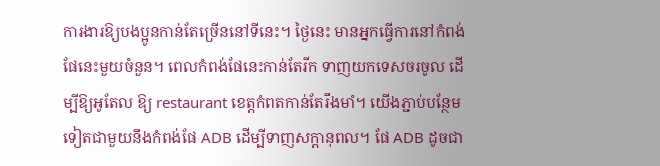ការងារឱ្យបងប្អូនកាន់តែច្រើននៅទីនេះ។ ថ្ងៃនេះ មានអ្នកធ្វើការនៅកំពង់ផែនេះមួយចំនួន។ ពេលកំពង់ផែនេះកាន់តែរីក ទាញយកទេសចរចូល ដើម្បីឱ្យអូតែល ឱ្យ restaurant ខេត្តកំពតកាន់តែរឹងមាំ។ យើងភ្ជាប់បន្ថែមទៀតជាមួយនឹងកំពង់ផែ ADB ដើម្បីទាញសក្ដានុពល។ ផែ ADB ដូចជា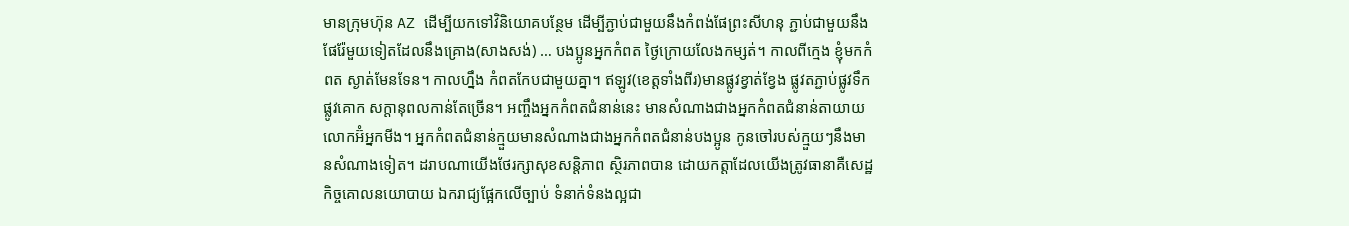មានក្រុមហ៊ុន AZ ដើម្បីយកទៅវិនិយោគបន្ថែម ដើម្បីភ្ជាប់ជាមួយនឹងកំពង់ផែព្រះសីហនុ ភ្ជាប់ជាមួយនឹងផែរ៉ែមួយទៀតដែលនឹងគ្រោង(សាងសង់) … បងប្អូនអ្នកកំពត ថ្ងៃក្រោយលែងកម្សត់។ កាលពីក្មេង ខ្ញុំមកកំពត ស្ងាត់មែនទែន។ កាលហ្នឹង កំពតកែបជាមួយគ្នា។ ឥឡូវ(ខេត្តទាំងពីរ)មានផ្លូវខ្វាត់ខ្វែង ផ្លូវតភ្ជាប់ផ្លូវទឹកផ្លូវគោក សក្ដានុពលកាន់តែច្រើន។ អញ្ចឹងអ្នកកំពតជំនាន់នេះ មានសំណាងជាងអ្នកកំពតជំនាន់តាយាយ លោកអ៊ំអ្នកមីង។ អ្នកកំពតជំនាន់ក្មួយមានសំណាងជាងអ្នកកំពតជំនាន់បងប្អូន កូនចៅរបស់ក្មួយៗនឹងមានសំណាងទៀត។ ដរាបណាយើងថែរក្សាសុខសន្ដិភាព ស្ថិរភាពបាន ដោយកត្តាដែលយើងត្រូវធានាគឺសេដ្ឋកិច្ចគោលនយោបាយ ឯករាជ្យផ្អែកលើច្បាប់ ទំនាក់ទំនងល្អជា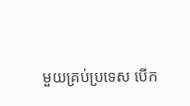មួយគ្រប់ប្រទេស បើក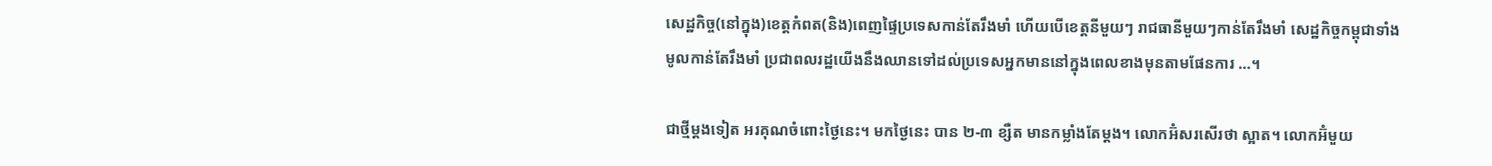សេដ្ឋកិច្ច(នៅក្នុង)ខេត្តកំពត(និង)ពេញផ្ទៃប្រទេសកាន់តែរឹងមាំ ហើយបើខេត្តនីមួយៗ រាជធានីមួយៗកាន់តែរឹងមាំ សេដ្ឋកិច្ចកម្ពុជាទាំងមូលកាន់តែរឹងមាំ ប្រជាពលរដ្ឋយើងនឹងឈានទៅដល់ប្រទេសអ្នកមាននៅក្នុងពេលខាងមុនតាមផែនការ …។

ជាថ្មីម្ដងទៀត អរគុណចំពោះថ្ងៃនេះ។ មកថ្ងៃនេះ បាន ២-៣ ខ្សឺត មានកម្លាំងតែម្ដង។ លោកអ៊ំសរសើរថា ស្អាត។ លោកអ៊ំមួយ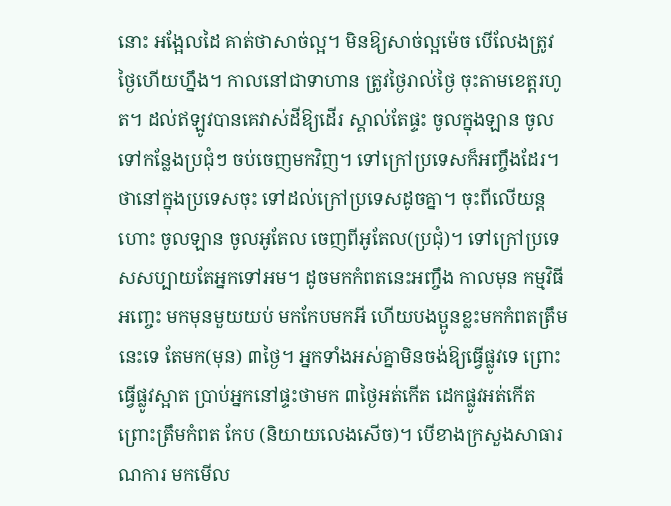នោះ អង្អែលដៃ គាត់ថាសាច់ល្អ។ មិនឱ្យសាច់ល្អម៉េច បើលែងត្រូវថ្ងៃហើយហ្នឹង។ កាលនៅជាទាហាន ត្រូវថ្ងៃរាល់ថ្ងៃ ចុះតាមខេត្តរហូត។ ដល់ឥឡូវបានគេវាស់ដីឱ្យដើរ ស្គាល់តែផ្ទះ ចូលក្នុងឡាន ចូលទៅកន្លែងប្រជុំៗ ចប់ចេញមកវិញ។ ទៅក្រៅប្រទេសក៏អញ្ចឹងដែរ។ ថានៅក្នុងប្រទេសចុះ ទៅដល់ក្រៅប្រទេសដូចគ្នា។ ចុះពីលើយន្តហោះ ចូលឡាន ចូលអូតែល ចេញពីអូតែល(ប្រជុំ)។ ទៅក្រៅប្រទេសសប្បាយតែអ្នកទៅអម។ ដូចមកកំពតនេះអញ្ចឹង កាលមុន កម្មវិធីអញ្ចេះ មកមុនមួយយប់ មកកែបមកអី ហើយបងប្អូនខ្លះមកកំពតត្រឹមនេះទេ តែមក(មុន) ៣ថ្ងៃ។ អ្នកទាំងអស់គ្នាមិនចង់ឱ្យធ្វើផ្លូវទេ ព្រោះធ្វើផ្លូវស្អាត ប្រាប់អ្នកនៅផ្ទះថាមក ៣ថ្ងៃអត់កើត ដេកផ្លូវអត់កើត ព្រោះត្រឹមកំពត កែប (និយាយលេងសើច)។ បើខាងក្រសួងសាធារណការ មកមើល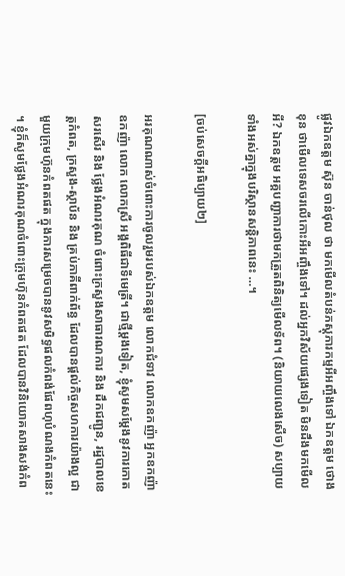ផ្លូវឯកឧត្តម ស៊ុន ចាន់ថុល ថា មកមើលតំបន់ភស្ដុភារកម្មអីអញ្ចឹងទៅ ឯកឧត្តម ថោង ខុន ថាមើលទេសចរលើកោះអីអញ្ចឹងទៅ។ ដល់អ្នកវិស័យផ្សេងទៀត មិនដឹងមកមើលអី? ឯកឧត្តម អគ្គបញ្ជាការថាមកត្រួតពិនិត្យមើលទ័ព។ (និយាយលេងសើច) សប្បាយទាំងអស់គ្នាក្នុងបរិស្ថានសន្ដិភាពនេះ …។

[ចប់សេចក្ដីអធិប្បាយ២]

អរគុណណាស់ចំពោះការចូលរួមរបស់ឯកឧត្តម លោកជំទាវ លោកឧកញ៉ា អ្នកឧកញ៉ា ឧកញ៉ា លោក លោកស្រី អង្គពិធីជាទីមេត្រី។ ជាថ្មីម្តងទៀត, ខ្ញុំសូមសម្តែងនូវការកោតសរសើរ និង ថ្លែងអំណរគុណ ចំពោះក្រសួងសាធារណការ និង ដឹកជញ្ជូន, រដ្ឋបាលខេត្តកំពត, ក្រសួង-ស្ថាប័ន និង គ្រប់ភាគីពាក់ព័ន្ធ ដែលបានផ្ដល់កិច្ចសហការយ៉ាងល្អ ជាមួយក្រុមហ៊ុនកំពតផត ក្នុងការសម្រេចបាននូវសមិទ្ធផលកំពង់ផែពហុបំណងកំពតនេះ ។ ខ្ញុំក៏សូមថ្លែងអំណរគុណចំពោះក្រុមហ៊ុនកំពតផត ដែលបានវិនិយោគសាងសង់កំព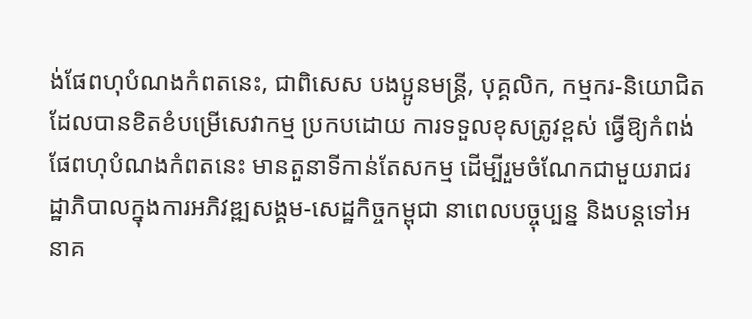ង់ផែពហុបំណងកំពតនេះ, ជាពិសេស បងប្អូនមន្រ្តី, បុគ្គលិក, កម្មករ-និយោជិត ដែលបានខិតខំបម្រើសេវាកម្ម ប្រកបដោយ ការទទួលខុសត្រូវខ្ពស់ ធ្វើឱ្យកំពង់ផែពហុបំណងកំពតនេះ មានតួនាទីកាន់តែសកម្ម ដើម្បីរួមចំណែកជាមួយរាជរដ្ឋាភិបាលក្នុងការអភិវឌ្ឍសង្គម-សេដ្ឋកិច្ចកម្ពុជា នាពេលបច្ចុប្បន្ន និងបន្តទៅអនាគ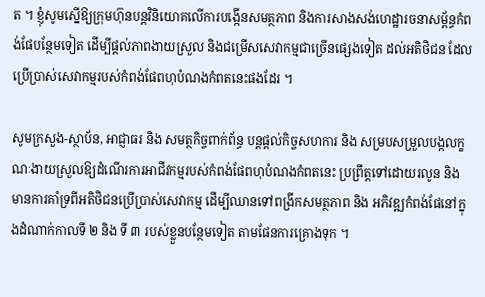ត ។ ខ្ញុំសូមស្នើឱ្យក្រុមហ៊ុនបន្តវិនិយោគលើការបង្កើនសមត្ថភាព និងការសាងសង់ហេដ្ឋារចនាសម្ព័ន្ធកំពង់ផែបន្ថែមទៀត ដើម្បីផ្ដល់ភាពងាយស្រួល និងជម្រើសសេវាកម្មជាច្រើនផ្សេងទៀត ដល់អតិថិជន ដែលប្រើប្រាស់សេវាកម្មរបស់កំពង់ផែពហុបំណងកំពតនេះផងដែរ ។

សូមក្រសួង-ស្ថាប័ន, អាជ្ញាធរ និង សមត្ថកិច្ចពាក់ព័ន្ធ បន្តផ្ដល់កិច្ចសហការ និង សម្របសម្រួលបង្កលក្ខណៈងាយស្រួលឱ្យដំណើរការអាជីវកម្មរបស់កំពង់ផែពហុបំណងកំពតនេះ ប្រព្រឹត្តទៅដោយរលូន និង មានការគាំទ្រពីអតិថិជនប្រើប្រាស់សេវាកម្ម ដើម្បីឈានទៅពង្រីកសមត្ថភាព និង អភិវឌ្ឍកំពង់ផែនៅក្នុងដំណាក់កាលទី ២ និង ទី ៣ របស់ខ្លួនបន្ថែមទៀត តាមផែនការគ្រោងទុក ។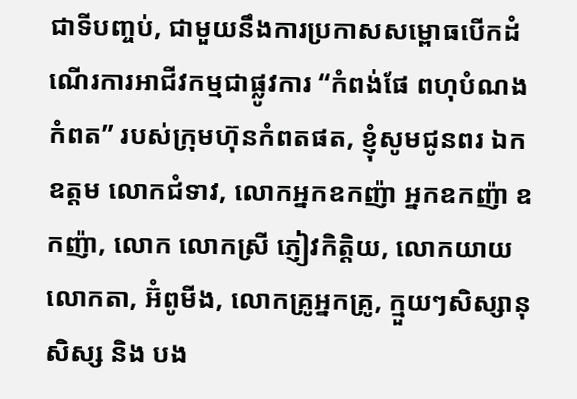ជាទីបញ្ចប់, ជាមួយនឹងការប្រកាសសម្ពោធបើកដំណើរការអាជីវកម្មជាផ្លូវការ “កំពង់ផែ ពហុបំណងកំពត” របស់ក្រុមហ៊ុនកំពតផត, ខ្ញុំសូមជូនពរ ឯកឧត្តម លោកជំទាវ, លោកអ្នកឧកញ៉ា អ្នកឧកញ៉ា ឧកញ៉ា, លោក លោកស្រី ភ្ញៀវកិត្តិយ, លោកយាយលោកតា, អ៊ំពូមីង, លោកគ្រូអ្នកគ្រូ, ក្មួយៗសិស្សានុសិស្ស និង បង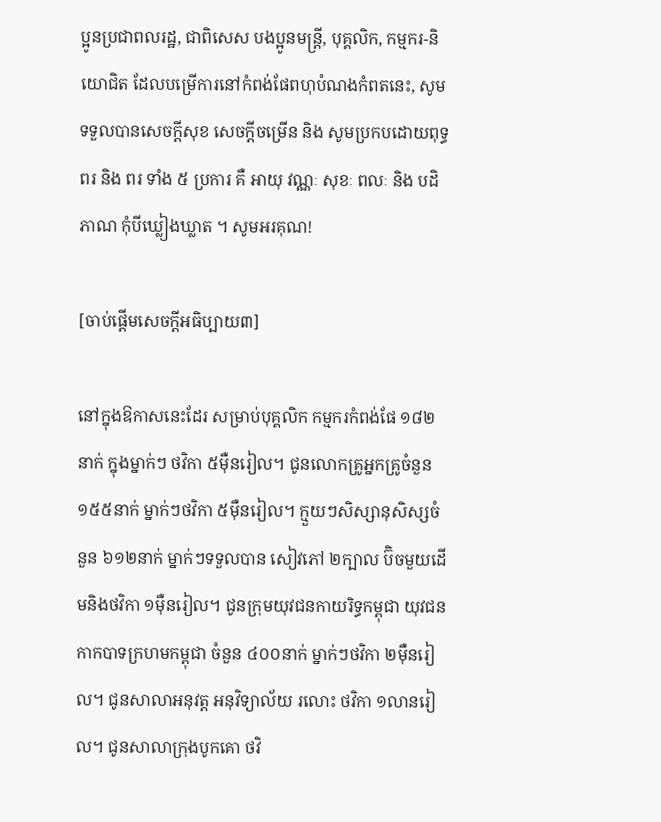ប្អូនប្រជាពលរដ្ឋ, ជាពិសេស បងប្អូនមន្រ្តី, បុគ្គលិក, កម្មករ-និយោជិត ដែលបម្រើការនៅកំពង់ផែពហុបំណងកំពតនេះ, សូមទទួលបានសេចក្តីសុខ សេចក្តីចម្រើន និង សូមប្រកបដោយពុទ្ធពរ និង ពរ ទាំង ៥ ប្រការ គឺ អាយុ វណ្ណៈ សុខៈ ពលៈ និង បដិភាណ កុំបីឃ្លៀងឃ្លាត ។ សូមអរគុណ!

[ចាប់ផ្ដើមសេចក្ដីអធិប្បាយ៣]

នៅក្នុងឱកាសនេះដែរ សម្រាប់បុគ្គលិក កម្មករកំពង់ផែ ១៨២នាក់ ក្នុងម្នាក់ៗ ថវិកា ៥ម៉ឺនរៀល។ ជូនលោកគ្រូអ្នកគ្រូចំនួន ១៥៥នាក់ ម្នាក់ៗថវិកា ៥ម៉ឺនរៀល។ ក្មួយៗសិស្សានុសិស្សចំនួន ៦១២នាក់ ម្នាក់ៗទទួលបាន សៀវភៅ ២ក្បាល ប៊ិចមួយដើមនិងថវិកា ១ម៉ឺនរៀល។ ជូនក្រុមយុវជនកាយរិទ្ធកម្ពុជា យុវជនកាកបាទក្រហមកម្ពុជា ចំនួន ៤០០នាក់ ម្នាក់ៗថវិកា ២ម៉ឺនរៀល។ ជូនសាលាអនុវត្ត អនុវិទ្យាល័យ រលោះ ថវិកា ១លានរៀល។ ជូនសាលាក្រុងបូកគោ ថវិ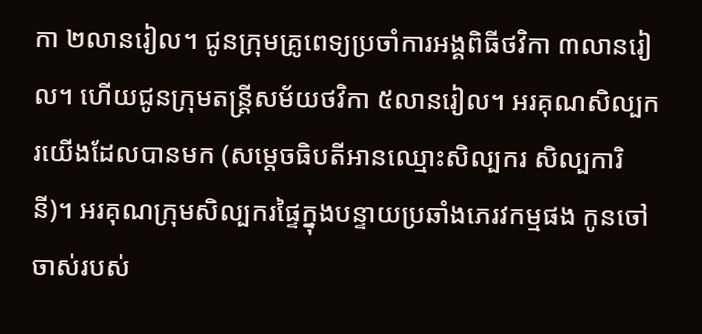កា ២លានរៀល។ ជូនក្រុមគ្រូពេទ្យប្រចាំការអង្គពិធីថវិកា ៣លានរៀល។ ហើយជូនក្រុមតន្រ្តីសម័យថវិកា ៥លានរៀល។ អរគុណសិល្បករយើងដែលបានមក (សម្ដេចធិបតីអានឈ្មោះសិល្បករ សិល្បការិនី)។ អរគុណក្រុមសិល្បករផ្ទៃក្នុងបន្ទាយប្រឆាំងភេរវកម្មផង កូនចៅចាស់របស់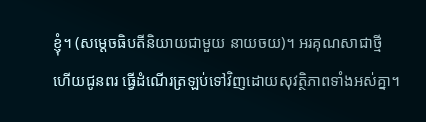ខ្ញុំ។ (សម្ដេចធិបតីនិយាយជាមួយ នាយចយ)។ អរគុណសាជាថ្មី ហើយជូនពរ ធ្វើដំណើរត្រឡប់ទៅវិញដោយសុវត្ថិភាពទាំងអស់គ្នា។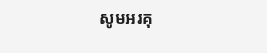សូមអរគុ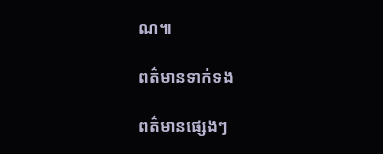ណ៕

ពត៌មានទាក់ទង

ពត៌មានផ្សេងៗ